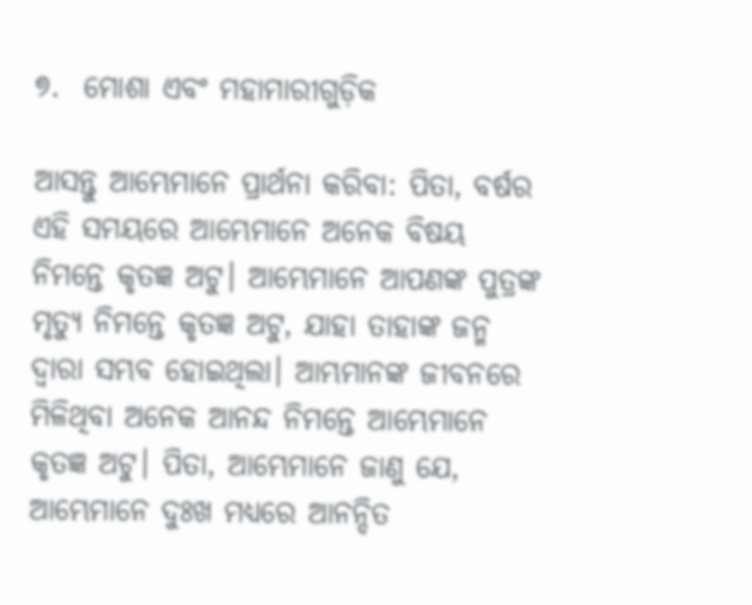୭.  ମୋଶା ଏବଂ ମହାମାରୀଗୁଡ଼ିକ

ଆସନ୍ତୁ ଆମ୍ଭେମାନେ ପ୍ରାର୍ଥନା କରିବା: ପିତା, ବର୍ଷର ଏହି ସମୟରେ ଆମ୍ଭେମାନେ ଅନେକ ବିଷୟ ନିମନ୍ତେ କୃତଜ୍ଞ ଅଟୁ। ଆମ୍ଭେମାନେ ଆପଣଙ୍କ ପୁତ୍ରଙ୍କ ମୃତ୍ୟୁ ନିମନ୍ତେ କୃତଜ୍ଞ ଅଟୁ, ଯାହା ତାହାଙ୍କ ଜନ୍ମ ଦ୍ୱାରା ସମ୍ଭବ ହୋଇଥିଲା। ଆମ୍ଭମାନଙ୍କ ଜୀବନରେ ମିଳିଥିବା ଅନେକ ଆନନ୍ଦ ନିମନ୍ତେ ଆମ୍ଭେମାନେ କୃତଜ୍ଞ ଅଟୁ। ପିତା, ଆମ୍ଭେମାନେ ଜାଣୁ ଯେ, ଆମ୍ଭେମାନେ ଦୁଃଖ ମଧ୍ୟରେ ଆନନ୍ଦିତ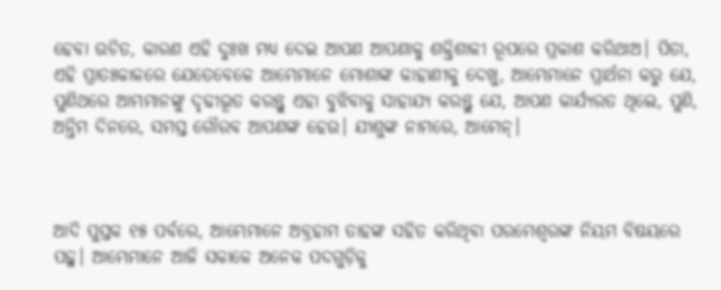ହେବା ଉଚିତ, କାରଣ ଏହି ଦୁଃଖ ମଧ୍ୟ ଦେଇ ଆପଣ ଆପଣାକୁ ଶକ୍ତିଶାଳୀ ରୂପରେ ପ୍ରକାଶ କରିଥାଅ। ପିତା, ଏହି ପ୍ରାତଃକାଳରେ ଯେତେବେଳେ ଆମ୍ଭେମାନେ ମୋଶାଙ୍କ କାହାଣୀକୁ ଦେଖୁ, ଆମ୍ଭେମାନେ ପ୍ରାର୍ଥନା କରୁ ଯେ, ପୁଣିଥରେ ଆମ୍ଭମାନଙ୍କୁ ଦୃଢୀଭୂତ କରନ୍ତୁ ଏହା ବୁଝିବାକୁ ସାହାଯ୍ୟ କରନ୍ତୁ ଯେ, ଆପଣ କାର୍ଯ୍ୟରତ ଥିଲେ, ପୁଣି, ଅନ୍ତିମ ଦିନରେ, ସମସ୍ତ ଗୌରବ ଆପଣଙ୍କ ହେଉ। ଯୀଶୁଙ୍କ ନାମରେ, ଆମେନ୍।



ଆଦି ପୁସ୍ତକ ୧୫ ପର୍ବରେ, ଆମ୍ଭେମାନେ ଅବ୍ରହାମ ତାହଙ୍କ ସହିତ କରିଥିବା ପରମେଶ୍ୱରଙ୍କ ନିୟମ ବିଷୟରେ ପଢ଼ୁ। ଆମ୍ଭେମାନେ ଆଜି ସକାଳେ ଅନେକ ପଦଗୁଡ଼ିକୁ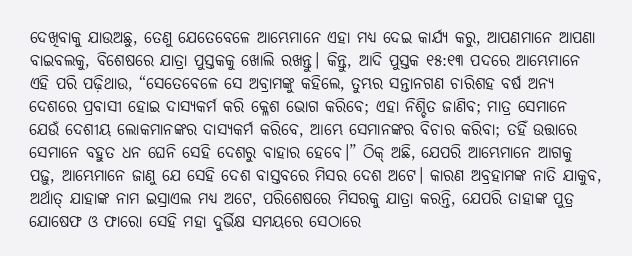ଦେଖିବାକୁ ଯାଉଅଛୁ, ତେଣୁ ଯେତେବେଳେ ଆମ୍ଭେମାନେ ଏହା ମଧ୍ୟ ଦେଇ କାର୍ଯ୍ୟ କରୁ, ଆପଣମାନେ ଆପଣା ବାଇବଲକୁ, ବିଶେଷରେ ଯାତ୍ରା ପୁସ୍ତକକୁ ଖୋଲି ରଖନ୍ତୁ। କିନ୍ତୁ, ଆଦି ପୁସ୍ତକ ୧୫:୧୩ ପଦରେ ଆମ୍ଭେମାନେ ଏହି ପରି ପଢ଼ିଥାଉ, “ସେତେବେଳେ ସେ ଅବ୍ରାମଙ୍କୁ କହିଲେ, ତୁମ୍ଭର ସନ୍ତାନଗଣ ଚାରିଶହ ବର୍ଷ ଅନ୍ୟ ଦେଶରେ ପ୍ରବାସୀ ହୋଇ ଦାସ୍ୟକର୍ମ କରି କ୍ଳେଶ ଭୋଗ କରିବେ; ଏହା ନିଶ୍ଚିତ ଜାଣିବ; ମାତ୍ର ସେମାନେ ଯେଉଁ ଦେଶୀୟ ଲୋକମାନଙ୍କର ଦାସ୍ୟକର୍ମ କରିବେ, ଆମ୍ଭେ ସେମାନଙ୍କର ବିଚାର କରିବା; ତହିଁ ଉତ୍ତାରେ ସେମାନେ ବହୁତ ଧନ ଘେନି ସେହି ଦେଶରୁ ବାହାର ହେବେ।” ଠିକ୍ ଅଛି, ଯେପରି ଆମ୍ଭେମାନେ ଆଗକୁ ପଢ଼ୁ, ଆମ୍ଭେମାନେ ଜାଣୁ ଯେ ସେହି ଦେଶ ବାସ୍ତବରେ ମିସର ଦେଶ ଅଟେ। କାରଣ ଅବ୍ରହାମଙ୍କ ନାତି ଯାକୁବ, ଅର୍ଥାତ୍ ଯାହାଙ୍କ ନାମ ଇସ୍ରାଏଲ ମଧ୍ୟ ଅଟେ, ପରିଶେଷରେ ମିସରକୁ ଯାତ୍ରା କରନ୍ତି, ଯେପରି ତାହାଙ୍କ ପୁତ୍ର ଯୋଷେଫ ଓ ଫାରୋ ସେହି ମହା ଦୁର୍ଭିକ୍ଷ ସମୟରେ ସେଠାରେ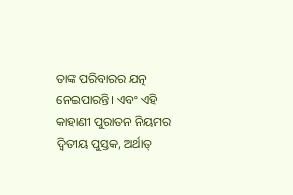ତାଙ୍କ ପରିବାରର ଯତ୍ନ ନେଇପାରନ୍ତି। ଏବଂ ଏହି କାହାଣୀ ପୁରାତନ ନିୟମର ଦ୍ୱିତୀୟ ପୁସ୍ତକ, ଅର୍ଥାତ୍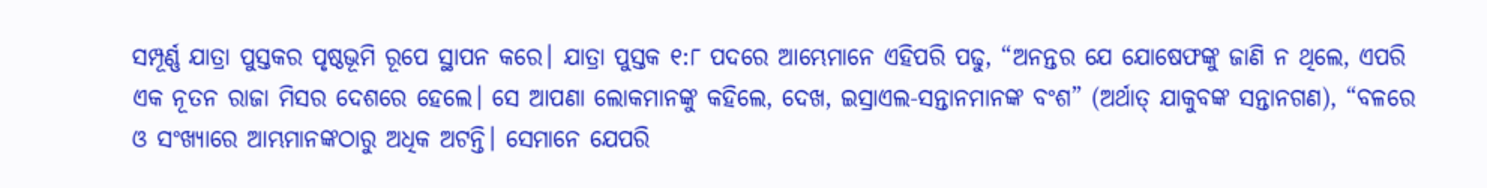ସମ୍ପୂର୍ଣ୍ଣ ଯାତ୍ରା ପୁସ୍ତକର ପୃଷ୍ଠଭୂମି ରୂପେ ସ୍ଥାପନ କରେ। ଯାତ୍ରା ପୁସ୍ତକ ୧:୮ ପଦରେ ଆମ୍ଭେମାନେ ଏହିପରି ପଢୁ, “ଅନନ୍ତର ଯେ ଯୋଷେଫଙ୍କୁ ଜାଣି ନ ଥିଲେ, ଏପରି ଏକ ନୂତନ ରାଜା ମିସର ଦେଶରେ ହେଲେ। ସେ ଆପଣା ଲୋକମାନଙ୍କୁ କହିଲେ, ଦେଖ, ଇସ୍ରାଏଲ-ସନ୍ତାନମାନଙ୍କ ବଂଶ” (ଅର୍ଥାତ୍ ଯାକୁବଙ୍କ ସନ୍ତାନଗଣ), “ବଳରେ ଓ ସଂଖ୍ୟାରେ ଆମ୍ଭମାନଙ୍କଠାରୁ ଅଧିକ ଅଟନ୍ତି। ସେମାନେ ଯେପରି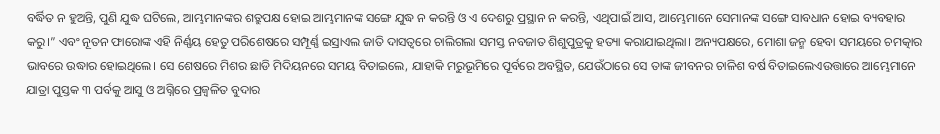ବର୍ଦ୍ଧିତ ନ ହୁଅନ୍ତି, ପୁଣି ଯୁଦ୍ଧ ଘଟିଲେ, ଆମ୍ଭମାନଙ୍କର ଶତ୍ରୁପକ୍ଷ ହୋଇ ଆମ୍ଭମାନଙ୍କ ସଙ୍ଗେ ଯୁଦ୍ଧ ନ କରନ୍ତି ଓ ଏ ଦେଶରୁ ପ୍ରସ୍ଥାନ ନ କରନ୍ତି, ଏଥିପାଇଁ ଆସ, ଆମ୍ଭେମାନେ ସେମାନଙ୍କ ସଙ୍ଗେ ସାବଧାନ ହୋଇ ବ୍ୟବହାର କରୁ।” ଏବଂ ନୂତନ ଫାରୋଙ୍କ ଏହି ନିର୍ଣ୍ଣୟ ହେତୁ ପରିଶେଷରେ ସମ୍ପୂର୍ଣ୍ଣ ଇସ୍ରାଏଲ ଜାତି ଦାସତ୍ୱରେ ଚାଲିଗଲା ସମସ୍ତ ନବଜାତ ଶିଶୁପୁତ୍ରକୁ ହତ୍ୟା କରାଯାଇଥିଲା। ଅନ୍ୟପକ୍ଷରେ, ମୋଶା ଜନ୍ମ ହେବା ସମୟରେ ଚମତ୍କାର ଭାବରେ ଉଦ୍ଧାର ହୋଇଥିଲେ। ସେ ଶେଷରେ ମିଶର ଛାଡି ମିଦିୟନରେ ସମୟ ବିତାଇଲେ, ଯାହାକି ମରୁଭୂମିରେ ପୂର୍ବରେ ଅବସ୍ଥିତ, ଯେଉଁଠାରେ ସେ ତାଙ୍କ ଜୀବନର ଚାଳିଶ ବର୍ଷ ବିତାଇଲେଏଉତ୍ତାରେ ଆମ୍ଭେମାନେ ଯାତ୍ରା ପୁସ୍ତକ ୩ ପର୍ବକୁ ଆସୁ ଓ ଅଗ୍ନିରେ ପ୍ରଜ୍ଵଳିତ ବୁଦାର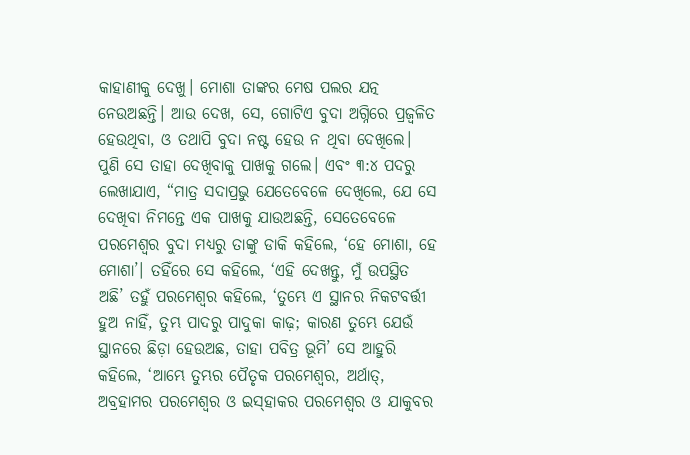କାହାଣୀକୁ ଦେଖୁ। ମୋଶା ତାଙ୍କର ମେଷ ପଲର ଯତ୍ନ ନେଉଅଛନ୍ତି। ଆଉ ଦେଖ, ସେ, ଗୋଟିଏ ବୁଦା ଅଗ୍ନିରେ ପ୍ରଜ୍ଵଳିତ ହେଉଥିବା, ଓ ତଥାପି ବୁଦା ନଷ୍ଟ ହେଉ ନ ଥିବା ଦେଖିଲେ। ପୁଣି ସେ ତାହା ଦେଖିବାକୁ ପାଖକୁ ଗଲେ। ଏବଂ ୩:୪ ପଦରୁ ଲେଖାଯାଏ, “ମାତ୍ର ସଦାପ୍ରଭୁ ଯେତେବେଳେ ଦେଖିଲେ, ଯେ ସେ ଦେଖିବା ନିମନ୍ତେ ଏକ ପାଖକୁ ଯାଉଅଛନ୍ତି, ସେତେବେଳେ ପରମେଶ୍ଵର ବୁଦା ମଧ୍ୟରୁ ତାଙ୍କୁ ଡାକି କହିଲେ, ‘ହେ ମୋଶା, ହେ ମୋଶା’। ତହିଁରେ ସେ କହିଲେ, ‘ଏହି ଦେଖନ୍ତୁ, ମୁଁ ଉପସ୍ଥିତ ଅଛି’ ତହୁଁ ପରମେଶ୍ଵର କହିଲେ, ‘ତୁମ୍ଭେ ଏ ସ୍ଥାନର ନିକଟବର୍ତ୍ତୀ ହୁଅ ନାହିଁ, ତୁମ୍ଭ ପାଦରୁ ପାଦୁକା କାଢ଼; କାରଣ ତୁମ୍ଭେ ଯେଉଁ ସ୍ଥାନରେ ଛିଡ଼ା ହେଉଅଛ, ତାହା ପବିତ୍ର ଭୂମି’ ସେ ଆହୁରି କହିଲେ, ‘ଆମ୍ଭେ ତୁମ୍ଭର ପୈତୃକ ପରମେଶ୍ଵର, ଅର୍ଥାତ୍, ଅବ୍ରହାମର ପରମେଶ୍ଵର ଓ ଇସ୍‍ହାକର ପରମେଶ୍ଵର ଓ ଯାକୁବର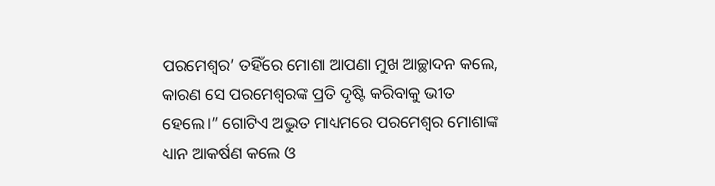ପରମେଶ୍ଵର’ ତହିଁରେ ମୋଶା ଆପଣା ମୁଖ ଆଚ୍ଛାଦନ କଲେ, କାରଣ ସେ ପରମେଶ୍ଵରଙ୍କ ପ୍ରତି ଦୃଷ୍ଟି କରିବାକୁ ଭୀତ ହେଲେ।” ଗୋଟିଏ ଅଦ୍ଭୁତ ମାଧ୍ୟମରେ ପରମେଶ୍ୱର ମୋଶାଙ୍କ ଧ୍ୟାନ ଆକର୍ଷଣ କଲେ ଓ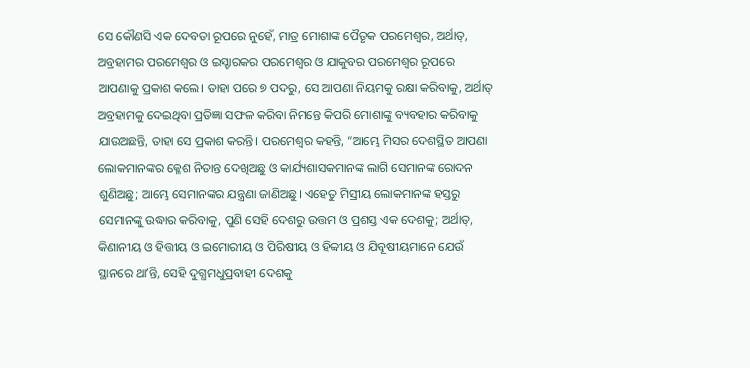ସେ କୌଣସି ଏକ ଦେବତା ରୂପରେ ନୁହେଁ, ମାତ୍ର ମୋଶାଙ୍କ ପୈତୃକ ପରମେଶ୍ଵର, ଅର୍ଥାତ୍, ଅବ୍ରହାମର ପରମେଶ୍ଵର ଓ ଇସ୍ହାରକର ପରମେଶ୍ଵର ଓ ଯାକୁବର ପରମେଶ୍ଵର ରୂପରେ ଆପଣାକୁ ପ୍ରକାଶ କଲେ। ତାହା ପରେ ୭ ପଦରୁ, ସେ ଆପଣା ନିୟମକୁ ରକ୍ଷା କରିବାକୁ, ଅର୍ଥାତ୍ ଅବ୍ରହାମକୁ ଦେଇଥିବା ପ୍ରତିଜ୍ଞା ସଫଳ କରିବା ନିମନ୍ତେ କିପରି ମୋଶାଙ୍କୁ ବ୍ୟବହାର କରିବାକୁ ଯାଉଅଛନ୍ତି, ତାହା ସେ ପ୍ରକାଶ କରନ୍ତି। ପରମେଶ୍ୱର କହନ୍ତି, “ଆମ୍ଭେ ମିସର ଦେଶସ୍ଥିତ ଆପଣା ଲୋକମାନଙ୍କର କ୍ଳେଶ ନିତାନ୍ତ ଦେଖିଅଛୁ ଓ କାର୍ଯ୍ୟଶାସକମାନଙ୍କ ଲାଗି ସେମାନଙ୍କ ରୋଦନ ଶୁଣିଅଛୁ; ଆମ୍ଭେ ସେମାନଙ୍କର ଯନ୍ତ୍ରଣା ଜାଣିଅଛୁ। ଏହେତୁ ମିସ୍ରୀୟ ଲୋକମାନଙ୍କ ହସ୍ତରୁ ସେମାନଙ୍କୁ ଉଦ୍ଧାର କରିବାକୁ, ପୁଣି ସେହି ଦେଶରୁ ଉତ୍ତମ ଓ ପ୍ରଶସ୍ତ ଏକ ଦେଶକୁ; ଅର୍ଥାତ୍, କିଣାନୀୟ ଓ ହିତ୍ତୀୟ ଓ ଇମୋରୀୟ ଓ ପିରିଷୀୟ ଓ ହିବ୍ବୀୟ ଓ ଯିବୂଷୀୟମାନେ ଯେଉଁ ସ୍ଥାନରେ ଥାʼନ୍ତି, ସେହି ଦୁଗ୍ଧମଧୁପ୍ରବାହୀ ଦେଶକୁ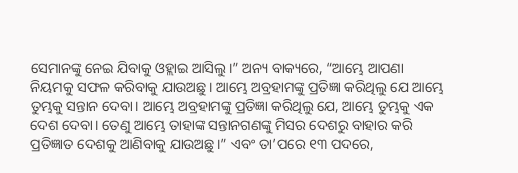ସେମାନଙ୍କୁ ନେଇ ଯିବାକୁ ଓହ୍ଲାଇ ଆସିଲୁ।” ଅନ୍ୟ ବାକ୍ୟରେ, “ଆମ୍ଭେ ଆପଣା ନିୟମକୁ ସଫଳ କରିବାକୁ ଯାଉଅଛୁ। ଆମ୍ଭେ ଅବ୍ରହାମଙ୍କୁ ପ୍ରତିଜ୍ଞା କରିଥିଲୁ ଯେ ଆମ୍ଭେ ତୁମ୍ଭକୁ ସନ୍ତାନ ଦେବା। ଆମ୍ଭେ ଅବ୍ରହାମଙ୍କୁ ପ୍ରତିଜ୍ଞା କରିଥିଲୁ ଯେ, ଆମ୍ଭେ ତୁମ୍ଭକୁ ଏକ ଦେଶ ଦେବା। ତେଣୁ ଆମ୍ଭେ ତାହାଙ୍କ ସନ୍ତାନଗଣଙ୍କୁ ମିସର ଦେଶରୁ ବାହାର କରି ପ୍ରତିଜ୍ଞାତ ଦେଶକୁ ଆଣିବାକୁ ଯାଉଅଛୁ।” ଏବଂ ତା’ପରେ ୧୩ ପଦରେ,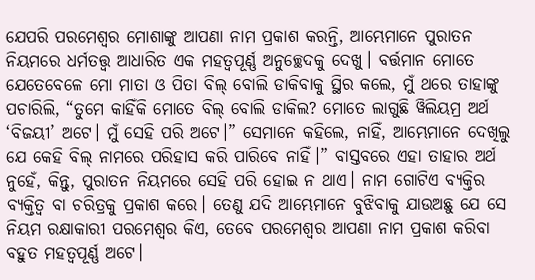ଯେପରି ପରମେଶ୍ୱର ମୋଶାଙ୍କୁ ଆପଣା ନାମ ପ୍ରକାଶ କରନ୍ତି, ଆମ୍ଭେମାନେ ପୁରାତନ ନିୟମରେ ଧର୍ମତତ୍ତ୍ୱ ଆଧାରିତ ଏକ ମହତ୍ୱପୂର୍ଣ୍ଣ ଅନୁଚ୍ଛେଦକୁ ଦେଖୁ। ବର୍ତ୍ତମାନ ମୋତେ ଯେତେବେଳେ ମୋ ମାତା ଓ ପିତା ବିଲ୍ ବୋଲି ଡାକିବାକୁ ସ୍ଥିର କଲେ, ମୁଁ ଥରେ ତାହାଙ୍କୁ ପଚାରିଲି, “ତୁମେ କାହିଁକି ମୋତେ ବିଲ୍ ବୋଲି ଡାକିଲ? ମୋତେ ଲାଗୁଛି ୱିଲିୟମ୍ର ଅର୍ଥ ‘ବିଜୟୀ’ ଅଟେ। ମୁଁ ସେହି ପରି ଅଟେ।” ସେମାନେ କହିଲେ, ନାହିଁ, ଆମ୍ଭେମାନେ ଦେଖିଲୁ ଯେ କେହି ବିଲ୍ ନାମରେ ପରିହାସ କରି ପାରିବେ ନାହିଁ।” ବାସ୍ତବରେ ଏହା ତାହାର ଅର୍ଥ ନୁହେଁ, କିନ୍ତୁ, ପୁରାତନ ନିୟମରେ ସେହି ପରି ହୋଇ ନ ଥାଏ। ନାମ ଗୋଟିଏ ବ୍ୟକ୍ତିର ବ୍ୟକ୍ତିତ୍ୱ ବା ଚରିତ୍ରକୁ ପ୍ରକାଶ କରେ। ତେଣୁ ଯଦି ଆମ୍ଭେମାନେ ବୁଝିବାକୁ ଯାଉଅଛୁ ଯେ ସେ ନିୟମ ରକ୍ଷାକାରୀ ପରମେଶ୍ୱର କିଏ, ତେବେ ପରମେଶ୍ୱର ଆପଣା ନାମ ପ୍ରକାଶ କରିବା ବହୁତ ମହତ୍ୱପୂର୍ଣ୍ଣ ଅଟେ।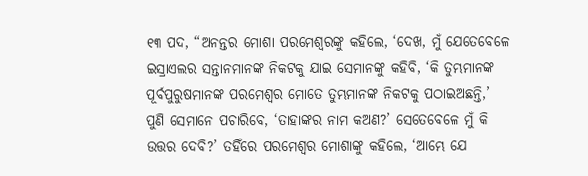୧୩ ପଦ, “ଅନନ୍ତର ମୋଶା ପରମେଶ୍ଵରଙ୍କୁ କହିଲେ, ‘ଦେଖ, ମୁଁ ଯେତେବେଳେ ଇସ୍ରାଏଲର ସନ୍ତାନମାନଙ୍କ ନିକଟକୁ ଯାଇ ସେମାନଙ୍କୁ କହିବି, ‘କି ତୁମ୍ଭମାନଙ୍କ ପୂର୍ବପୁରୁଷମାନଙ୍କ ପରମେଶ୍ଵର ମୋତେ ତୁମ୍ଭମାନଙ୍କ ନିକଟକୁ ପଠାଇଅଛନ୍ତି,’ ପୁଣି ସେମାନେ ପଚାରିବେ, ‘ତାହାଙ୍କର ନାମ କଅଣ?’ ସେତେବେଳେ ମୁଁ କି ଉତ୍ତର ଦେବି?’ ତହିଁରେ ପରମେଶ୍ଵର ମୋଶାଙ୍କୁ କହିଲେ, ‘ଆମ୍ଭେ ଯେ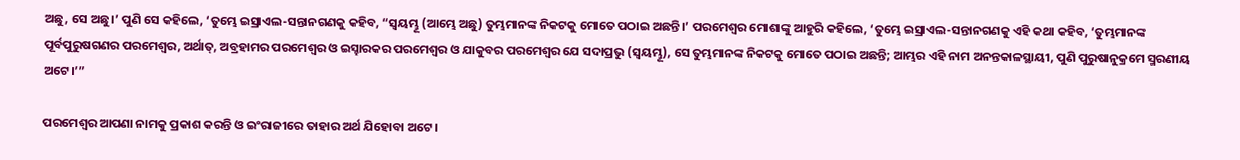ଅଛୁ, ସେ ଅଛୁ।’ ପୁଣି ସେ କହିଲେ, ‘ତୁମ୍ଭେ ଇସ୍ରାଏଲ-ସନ୍ତାନଗଣକୁ କହିବ, “ସ୍ଵୟମ୍ଭୂ (ଆମ୍ଭେ ଅଛୁ) ତୁମ୍ଭମାନଙ୍କ ନିକଟକୁ ମୋତେ ପଠାଇ ଅଛନ୍ତି।’ ପରମେଶ୍ଵର ମୋଶାଙ୍କୁ ଆହୁରି କହିଲେ, ‘ତୁମ୍ଭେ ଇସ୍ରାଏଲ-ସନ୍ତାନଗଣକୁ ଏହି କଥା କହିବ, ‘ତୁମ୍ଭମାନଙ୍କ ପୂର୍ବପୁରୁଷଗଣର ପରମେଶ୍ଵର, ଅର୍ଥାତ୍, ଅବ୍ରହାମର ପରମେଶ୍ଵର ଓ ଇସ୍ହାରକର ପରମେଶ୍ଵର ଓ ଯାକୁବର ପରମେଶ୍ଵର ଯେ ସଦାପ୍ରଭୁ (ସ୍ଵୟମ୍ଭୂ), ସେ ତୁମ୍ଭମାନଙ୍କ ନିକଟକୁ ମୋତେ ପଠାଇ ଅଛନ୍ତି; ଆମ୍ଭର ଏହି ନାମ ଅନନ୍ତକାଳସ୍ଥାୟୀ, ପୁଣି ପୁରୁଷାନୁକ୍ରମେ ସ୍ମରଣୀୟ ଅଟେ।’”

ପରମେଶ୍ୱର ଆପଣା ନାମକୁ ପ୍ରକାଶ କରନ୍ତି ଓ ଇଂରାଜୀରେ ତାହାର ଅର୍ଥ ଯିହୋବା ଅଟେ।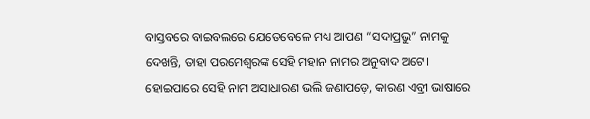ବାସ୍ତବରେ ବାଇବଲରେ ଯେତେବେଳେ ମଧ୍ୟ ଆପଣ “ସଦାପ୍ରଭୁ” ନାମକୁ ଦେଖନ୍ତି, ତାହା ପରମେଶ୍ୱରଙ୍କ ସେହି ମହାନ ନାମର ଅନୁବାଦ ଅଟେ। ହୋଇପାରେ ସେହି ନାମ ଅସାଧାରଣ ଭଲି ଜଣାପଡ଼େ, କାରଣ ଏବ୍ରୀ ଭାଷାରେ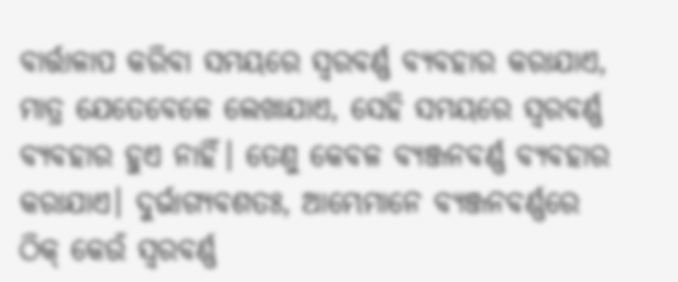ବାର୍ତ୍ତାଳାପ କରିବା ସମୟରେ ସ୍ୱରବର୍ଣ୍ଣ ବ୍ୟବହାର କରାଯାଏ, ମାତ୍ର ଯେତେବେଳେ ଲେଖାଯାଏ, ସେହି ସମୟରେ ସ୍ୱରବର୍ଣ୍ଣ ବ୍ୟବହାର ହୁଏ ନାହିଁ। ତେଣୁ କେବଳ ବ୍ୟଞ୍ଜନବର୍ଣ୍ଣ ବ୍ୟବହାର କରାଯାଏ। ଦୁର୍ଭାଗ୍ୟବଶତଃ, ଆମ୍ଭେମାନେ ବ୍ୟଞ୍ଜନବର୍ଣ୍ଣରେ ଠିକ୍ କେଉଁ ସ୍ୱରବର୍ଣ୍ଣ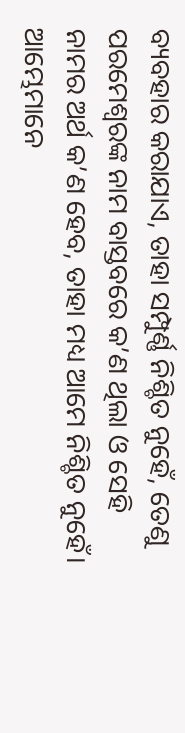ବ୍ୟବହାର କରାଯାଏ, ତାହା ସମ୍ପୁର୍ଣ୍ଣ ନିଶ୍ଚିତ ନୁହେଁ, ତେଣୁ ପରମେଶ୍ୱରଙ୍କ ନାମ ବାସ୍ତବରେ କ’ଣ ଥିଲା ଓ ସେହି ନାମର ଅର୍ଥ କ’ଣ ହେବ, ତାହା ମଧ୍ୟ ଆମେ ନିଶ୍ଚିତ ନୁହେଁ। ଆମ୍ଭେମାନେ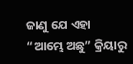ଜାଣୁ ଯେ ଏହା “ଆମ୍ଭେ ଅଛୁ” କ୍ରିୟାରୁ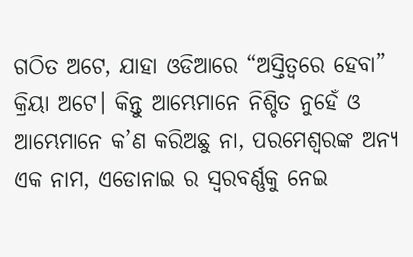ଗଠିତ ଅଟେ, ଯାହା ଓଡିଆରେ “ଅସ୍ତିତ୍ୱରେ ହେବା” କ୍ରିୟା ଅଟେ। କିନ୍ତୁ ଆମ୍ଭେମାନେ ନିଶ୍ଚିତ ନୁହେଁ ଓ ଆମ୍ଭେମାନେ କ’ଣ କରିଅଛୁ ନା, ପରମେଶ୍ୱରଙ୍କ ଅନ୍ୟ ଏକ ନାମ, ଏଡୋନାଇ ର ସ୍ୱରବର୍ଣ୍ଣକୁ ନେଇ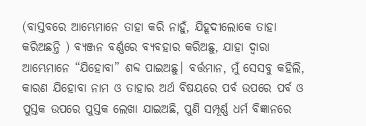(ବାସ୍ତବରେ ଆମ୍ଭେମାନେ ତାହା କରି ନାହୁଁ, ଯିହୂଦୀଲୋକେ ତାହା କରିଅଛନ୍ତି ) ବ୍ୟଞ୍ଜନ ବର୍ଣ୍ଣରେ ବ୍ୟବହାର କରିଅଛୁ, ଯାହା ଦ୍ୱାରା ଆମ୍ଭେମାନେ “ଯିହୋବା” ଶବ୍ଦ ପାଇଅଛୁ। ବର୍ତ୍ତମାନ, ମୁଁ ସେସବୁ କହିଲି, କାରଣ ଯିହୋବା ନାମ ଓ ତାହାର ଅର୍ଥ ବିଷୟରେ ପର୍ବ ଉପରେ ପର୍ବ ଓ ପୁସ୍ତକ ଉପରେ ପୁସ୍ତକ ଲେଖା ଯାଇଅଛି, ପୁଣି ସମ୍ପୂର୍ଣ୍ଣ ଧର୍ମ ବିଜ୍ଞାନରେ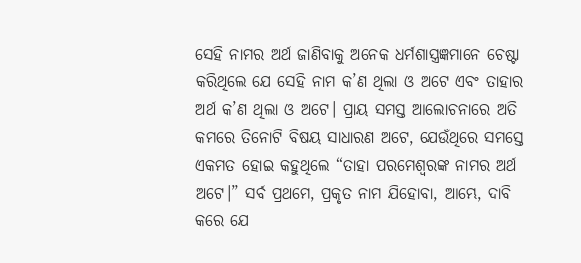ସେହି ନାମର ଅର୍ଥ ଜାଣିବାକୁ ଅନେକ ଧର୍ମଶାସ୍ତ୍ରଜ୍ଞମାନେ ଚେଷ୍ଟା କରିଥିଲେ ଯେ ସେହି ନାମ କ’ଣ ଥିଲା ଓ ଅଟେ ଏବଂ ତାହାର ଅର୍ଥ କ’ଣ ଥିଲା ଓ ଅଟେ। ପ୍ରାୟ ସମସ୍ତ ଆଲୋଚନାରେ ଅତି କମରେ ତିନୋଟି ବିଷୟ ସାଧାରଣ ଅଟେ, ଯେଉଁଥିରେ ସମସ୍ତେ ଏକମତ ହୋଇ କହୁଥିଲେ “ତାହା ପରମେଶ୍ୱରଙ୍କ ନାମର ଅର୍ଥ ଅଟେ।” ସର୍ବ ପ୍ରଥମେ, ପ୍ରକୃତ ନାମ ଯିହୋବା, ଆମ୍ଭେ, ଦାବି କରେ ଯେ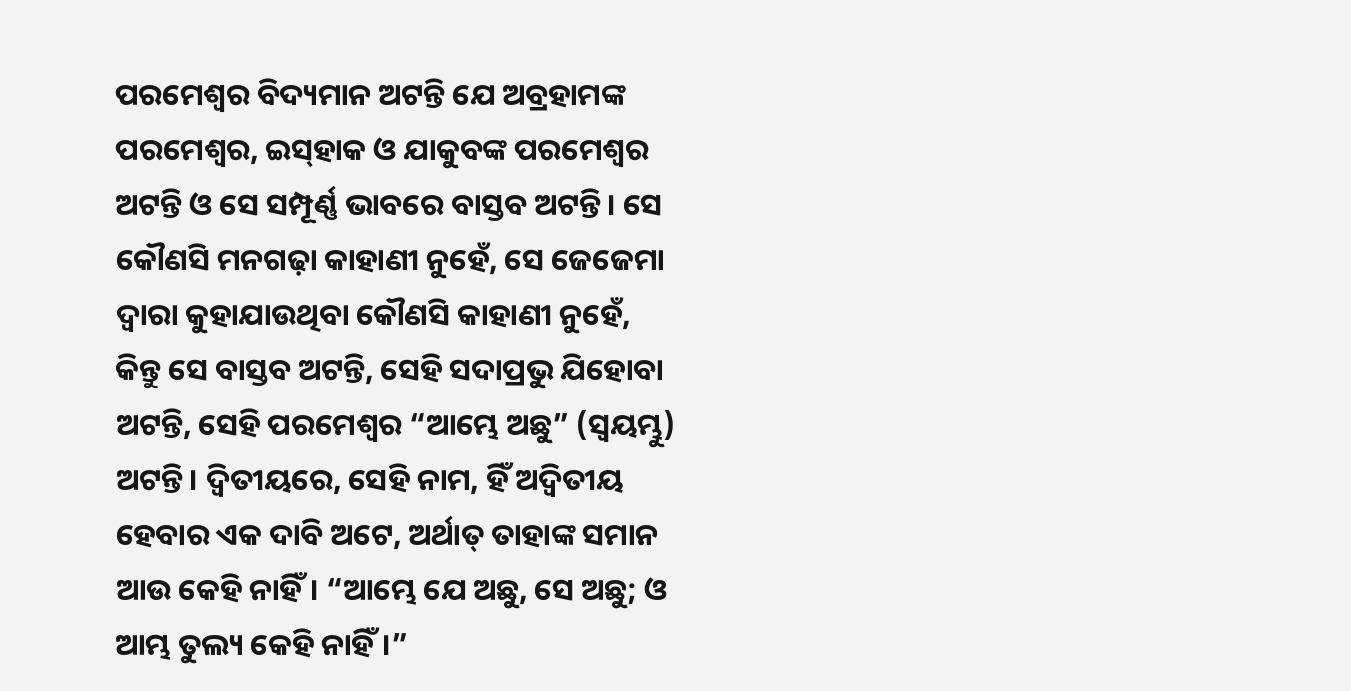ପରମେଶ୍ୱର ବିଦ୍ୟମାନ ଅଟନ୍ତି ଯେ ଅବ୍ରହାମଙ୍କ ପରମେଶ୍ୱର, ଇସ୍‌ହାକ ଓ ଯାକୁବଙ୍କ ପରମେଶ୍ୱର ଅଟନ୍ତି ଓ ସେ ସମ୍ପୂର୍ଣ୍ଣ ଭାବରେ ବାସ୍ତବ ଅଟନ୍ତି। ସେ କୌଣସି ମନଗଢ଼ା କାହାଣୀ ନୁହେଁ, ସେ ଜେଜେମା ଦ୍ୱାରା କୁହାଯାଉଥିବା କୌଣସି କାହାଣୀ ନୁହେଁ, କିନ୍ତୁ ସେ ବାସ୍ତବ ଅଟନ୍ତି, ସେହି ସଦାପ୍ରଭୁ ଯିହୋବା ଅଟନ୍ତି, ସେହି ପରମେଶ୍ୱର “ଆମ୍ଭେ ଅଛୁ” (ସ୍ୱୟମ୍ଭୁ) ଅଟନ୍ତି। ଦ୍ୱିତୀୟରେ, ସେହି ନାମ, ହିଁ ଅଦ୍ୱିତୀୟ ହେବାର ଏକ ଦାବି ଅଟେ, ଅର୍ଥାତ୍ ତାହାଙ୍କ ସମାନ ଆଉ କେହି ନାହିଁ। “ଆମ୍ଭେ ଯେ ଅଛୁ, ସେ ଅଛୁ; ଓ ଆମ୍ଭ ତୁଲ୍ୟ କେହି ନାହିଁ।”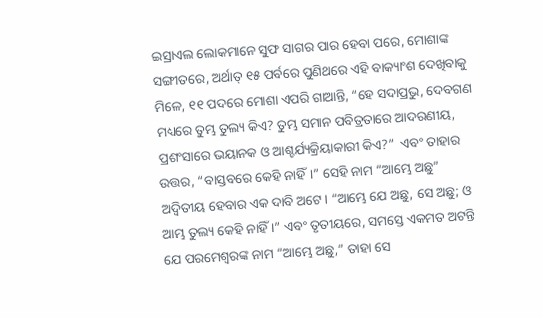ଇସ୍ରାଏଲ ଲୋକମାନେ ସୁଫ ସାଗର ପାର ହେବା ପରେ, ମୋଶାଙ୍କ ସଙ୍ଗୀତରେ, ଅର୍ଥାତ୍ ୧୫ ପର୍ବରେ ପୁଣିଥରେ ଏହି ବାକ୍ୟାଂଶ ଦେଖିବାକୁ ମିଳେ, ୧୧ ପଦରେ ମୋଶା ଏପରି ଗାଆନ୍ତି, “ହେ ସଦାପ୍ରଭୁ, ଦେବଗଣ ମଧ୍ୟରେ ତୁମ୍ଭ ତୁଲ୍ୟ କିଏ? ତୁମ୍ଭ ସମାନ ପବିତ୍ରତାରେ ଆଦରଣୀୟ, ପ୍ରଶଂସାରେ ଭୟାନକ ଓ ଆଶ୍ଚର୍ଯ୍ୟକ୍ରିୟାକାରୀ କିଏ?”  ଏବଂ ତାହାର ଉତ୍ତର, “ବାସ୍ତବରେ କେହି ନାହିଁ।” ସେହି ନାମ “ଆମ୍ଭେ ଅଛୁ” ଅଦ୍ୱିତୀୟ ହେବାର ଏକ ଦାବି ଅଟେ। “ଆମ୍ଭେ ଯେ ଅଛୁ, ସେ ଅଛୁ; ଓ ଆମ୍ଭ ତୁଲ୍ୟ କେହି ନାହିଁ ।” ଏବଂ ତୃତୀୟରେ, ସମସ୍ତେ ଏକମତ ଅଟନ୍ତି ଯେ ପରମେଶ୍ୱରଙ୍କ ନାମ “ଆମ୍ଭେ ଅଛୁ,” ତାହା ସେ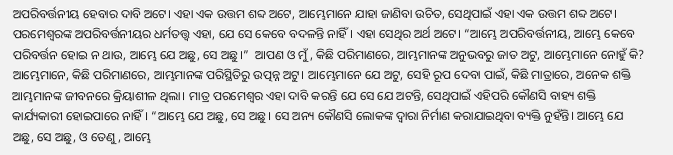ଅପରିବର୍ତ୍ତନୀୟ ହେବାର ଦାବି ଅଟେ। ଏହା ଏକ ଉତ୍ତମ ଶବ୍ଦ ଅଟେ, ଆମ୍ଭେମାନେ ଯାହା ଜାଣିବା ଉଚିତ, ସେଥିପାଇଁ ଏହା ଏକ ଉତ୍ତମ ଶବ୍ଦ ଅଟେ। ପରମେଶ୍ୱରଙ୍କ ଅପରିବର୍ତ୍ତନୀୟର ଧର୍ମତତ୍ତ୍ୱ ଏହା, ଯେ ସେ କେବେ ବଦଳନ୍ତି ନାହିଁ। ଏହା ସେଥିର ଅର୍ଥ ଅଟେ। “ଆମ୍ଭେ ଅପରିବର୍ତ୍ତନୀୟ, ଆମ୍ଭେ କେବେ ପରିବର୍ତ୍ତନ ହୋଇ ନ ଥାଉ, ଆମ୍ଭେ ଯେ ଅଛୁ, ସେ ଅଛୁ।”  ଆପଣ ଓ ମୁଁ, କିଛି ପରିମାଣରେ, ଆମ୍ଭମାନଙ୍କ ଅନୁଭବରୁ ଜାତ ଅଟୁ, ଆମ୍ଭେମାନେ ନୋହୁଁ କି? ଆମ୍ଭେମାନେ, କିଛି ପରିମାଣରେ, ଆମ୍ଭମାନଙ୍କ ପରିସ୍ଥିତିରୁ ଉତ୍ପନ୍ନ ଅଟୁ। ଆମ୍ଭେମାନେ ଯେ ଅଟୁ, ସେହି ରୂପ ଦେବା ପାଇଁ, କିଛି ମାତ୍ରାରେ, ଅନେକ ଶକ୍ତି ଆମ୍ଭମାନଙ୍କ ଜୀବନରେ କ୍ରିୟାଶୀଳ ଥିଲା। ମାତ୍ର ପରମେଶ୍ୱର ଏହା ଦାବି କରନ୍ତି ଯେ ସେ ଯେ ଅଟନ୍ତି, ସେଥିପାଇଁ ଏହିପରି କୌଣସି ବାହ୍ୟ ଶକ୍ତି କାର୍ଯ୍ୟକାରୀ ହୋଇପାରେ ନାହିଁ। “ଆମ୍ଭେ ଯେ ଅଛୁ, ସେ ଅଛୁ। ସେ ଅନ୍ୟ କୌଣସି ଲୋକଙ୍କ ଦ୍ୱାରା ନିର୍ମାଣ କରାଯାଇଥିବା ବ୍ୟକ୍ତି ନୁହଁନ୍ତି। ଆମ୍ଭେ ଯେ ଅଛୁ, ସେ ଅଛୁ, ଓ ତେଣୁ, ଆମ୍ଭେ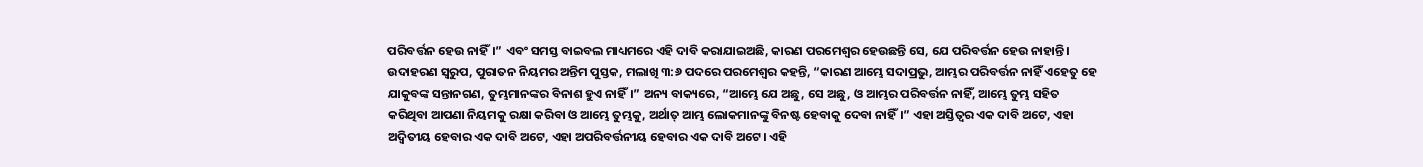ପରିବର୍ତ୍ତନ ହେଉ ନାହିଁ।” ଏବଂ ସମସ୍ତ ବାଇବଲ ମାଧ୍ୟମରେ ଏହି ଦାବି କରାଯାଇଅଛି, କାରଣ ପରମେଶ୍ୱର ହେଉଛନ୍ତି ସେ, ଯେ ପରିବର୍ତ୍ତନ ହେଉ ନାହାନ୍ତି। ଉଦାହରଣ ସ୍ୱରୁପ, ପୁରାତନ ନିୟମର ଅନ୍ତିମ ପୁସ୍ତକ, ମଲାଖି ୩:୬ ପଦରେ ପରମେଶ୍ୱର କହନ୍ତି, “କାରଣ ଆମ୍ଭେ ସଦାପ୍ରଭୁ, ଆମ୍ଭର ପରିବର୍ତ୍ତନ ନାହିଁ ଏହେତୁ ହେ ଯାକୁବଙ୍କ ସନ୍ତାନଗଣ, ତୁମ୍ଭମାନଙ୍କର ବିନାଶ ହୁଏ ନାହିଁ।” ଅନ୍ୟ ବାକ୍ୟରେ, “ଆମ୍ଭେ ଯେ ଅଛୁ, ସେ ଅଛୁ, ଓ ଆମ୍ଭର ପରିବର୍ତ୍ତନ ନାହିଁ, ଆମ୍ଭେ ତୁମ୍ଭ ସହିତ କରିଥିବା ଆପଣା ନିୟମକୁ ରକ୍ଷା କରିବା ଓ ଆମ୍ଭେ ତୁମ୍ଭକୁ, ଅର୍ଥାତ୍ ଆମ୍ଭ ଲୋକମାନଙ୍କୁ ବିନଷ୍ଟ ହେବାକୁ ଦେବା ନାହିଁ।” ଏହା ଅସ୍ତିତ୍ୱର ଏକ ଦାବି ଅଟେ, ଏହା ଅଦ୍ୱିତୀୟ ହେବାର ଏକ ଦାବି ଅଟେ, ଏହା ଅପରିବର୍ତ୍ତନୀୟ ହେବାର ଏକ ଦାବି ଅଟେ। ଏହି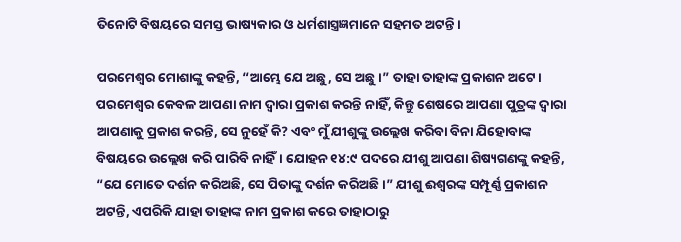ତିନୋଟି ବିଷୟରେ ସମସ୍ତ ଭାଷ୍ୟକାର ଓ ଧର୍ମଶାସ୍ତ୍ରଜ୍ଞମାନେ ସହମତ ଅଟନ୍ତି।

ପରମେଶ୍ୱର ମୋଶାଙ୍କୁ କହନ୍ତି, “ଆମ୍ଭେ ଯେ ଅଛୁ, ସେ ଅଛୁ।” ତାହା ତାହାଙ୍କ ପ୍ରକାଶନ ଅଟେ। ପରମେଶ୍ୱର କେବଳ ଆପଣା ନାମ ଦ୍ୱାରା ପ୍ରକାଶ କରନ୍ତି ନାହିଁ, କିନ୍ତୁ ଶେଷରେ ଆପଣା ପୁତ୍ରଙ୍କ ଦ୍ୱାରା ଆପଣାକୁ ପ୍ରକାଶ କରନ୍ତି, ସେ ନୁହେଁ କି? ଏବଂ ମୁଁ ଯୀଶୁଙ୍କୁ ଉଲ୍ଲେଖ କରିବା ବିନା ଯିହୋବାଙ୍କ ବିଷୟରେ ଉଲ୍ଲେଖ କରି ପାରିବି ନାହିଁ। ଯୋହନ ୧୪:୯ ପଦରେ ଯୀଶୁ ଆପଣା ଶିଷ୍ୟଗଣଙ୍କୁ କହନ୍ତି, “ଯେ ମୋତେ ଦର୍ଶନ କରିଅଛି, ସେ ପିତାଙ୍କୁ ଦର୍ଶନ କରିଅଛି।” ଯୀଶୁ ଈଶ୍ୱରଙ୍କ ସମ୍ପୂର୍ଣ୍ଣ ପ୍ରକାଶନ ଅଟନ୍ତି, ଏପରିକି ଯାହା ତାହାଙ୍କ ନାମ ପ୍ରକାଶ କରେ ତାହାଠାରୁ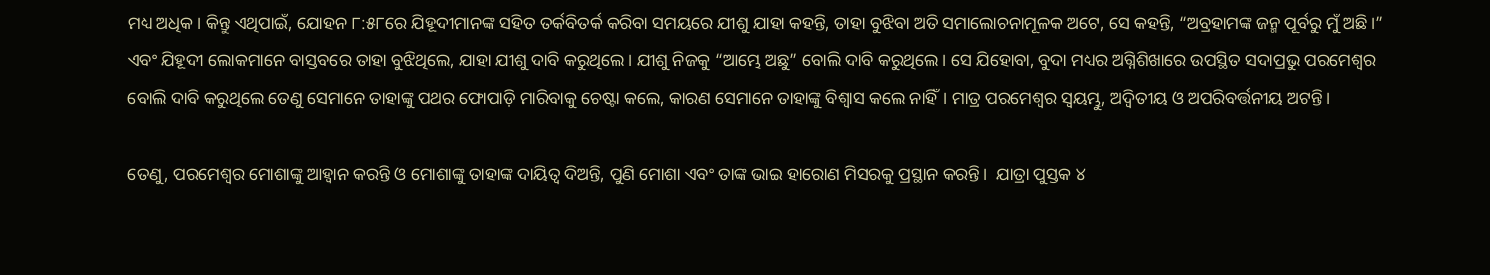ମଧ୍ୟ ଅଧିକ। କିନ୍ତୁ ଏଥିପାଇଁ, ଯୋହନ ୮:୫୮ରେ ଯିହୂଦୀମାନଙ୍କ ସହିତ ତର୍କବିତର୍କ କରିବା ସମୟରେ ଯୀଶୁ ଯାହା କହନ୍ତି, ତାହା ବୁଝିବା ଅତି ସମାଲୋଚନାମୂଳକ ଅଟେ, ସେ କହନ୍ତି, “ଅବ୍ରହାମଙ୍କ ଜନ୍ମ ପୂର୍ବରୁ ମୁଁ ଅଛି।” ଏବଂ ଯିହୂଦୀ ଲୋକମାନେ ବାସ୍ତବରେ ତାହା ବୁଝିଥିଲେ, ଯାହା ଯୀଶୁ ଦାବି କରୁଥିଲେ। ଯୀଶୁ ନିଜକୁ “ଆମ୍ଭେ ଅଛୁ” ବୋଲି ଦାବି କରୁଥିଲେ। ସେ ଯିହୋବା, ବୁଦା ମଧ୍ୟର ଅଗ୍ନିଶିଖାରେ ଉପସ୍ଥିତ ସଦାପ୍ରଭୁ ପରମେଶ୍ୱର  ବୋଲି ଦାବି କରୁଥିଲେ ତେଣୁ ସେମାନେ ତାହାଙ୍କୁ ପଥର ଫୋପାଡ଼ି ମାରିବାକୁ ଚେଷ୍ଟା କଲେ, କାରଣ ସେମାନେ ତାହାଙ୍କୁ ବିଶ୍ୱାସ କଲେ ନାହିଁ। ମାତ୍ର ପରମେଶ୍ୱର ସ୍ୱୟମ୍ଭୁ, ଅଦ୍ୱିତୀୟ ଓ ଅପରିବର୍ତ୍ତନୀୟ ଅଟନ୍ତି।

ତେଣୁ, ପରମେଶ୍ୱର ମୋଶାଙ୍କୁ ଆହ୍ୱାନ କରନ୍ତି ଓ ମୋଶାଙ୍କୁ ତାହାଙ୍କ ଦାୟିତ୍ୱ ଦିଅନ୍ତି, ପୁଣି ମୋଶା ଏବଂ ତାଙ୍କ ଭାଇ ହାରୋଣ ମିସରକୁ ପ୍ରସ୍ଥାନ କରନ୍ତି।  ଯାତ୍ରା ପୁସ୍ତକ ୪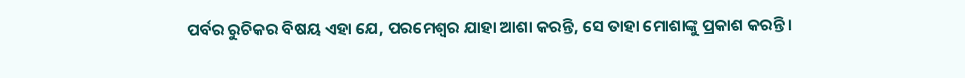ପର୍ବର ରୁଚିକର ବିଷୟ ଏହା ଯେ, ପରମେଶ୍ୱର ଯାହା ଆଶା କରନ୍ତି, ସେ ତାହା ମୋଶାଙ୍କୁ ପ୍ରକାଶ କରନ୍ତି।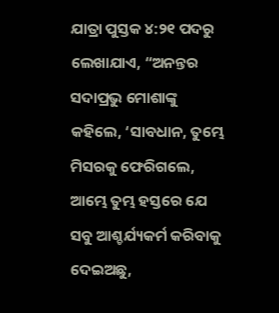ଯାତ୍ରା ପୁସ୍ତକ ୪:୨୧ ପଦରୁ ଲେଖାଯାଏ, “ଅନନ୍ତର ସଦାପ୍ରଭୁ ମୋଶାଙ୍କୁ କହିଲେ, ‘ସାବଧାନ, ତୁମ୍ଭେ ମିସରକୁ ଫେରିଗଲେ, ଆମ୍ଭେ ତୁମ୍ଭ ହସ୍ତରେ ଯେ ସବୁ ଆଶ୍ଚର୍ଯ୍ୟକର୍ମ କରିବାକୁ ଦେଇଅଛୁ,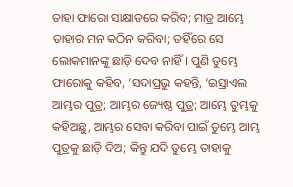ତାହା ଫାରୋ ସାକ୍ଷାତରେ କରିବ; ମାତ୍ର ଆମ୍ଭେ ତାହାର ମନ କଠିନ କରିବା; ତହିଁରେ ସେ ଲୋକମାନଙ୍କୁ ଛାଡ଼ି ଦେବ ନାହିଁ। ପୁଣି ତୁମ୍ଭେ ଫାରୋକୁ କହିବ, ‘ସଦାପ୍ରଭୁ କହନ୍ତି, ‘ଇସ୍ରାଏଲ ଆମ୍ଭର ପୁତ୍ର; ଆମ୍ଭର ଜ୍ୟେଷ୍ଠ ପୁତ୍ର; ଆମ୍ଭେ ତୁମ୍ଭକୁ କହିଅଛୁ, ଆମ୍ଭର ସେବା କରିବା ପାଇଁ ତୁମ୍ଭେ ଆମ୍ଭ ପୁତ୍ରକୁ ଛାଡ଼ି ଦିଅ; କିନ୍ତୁ ଯଦି ତୁମ୍ଭେ ତାହାକୁ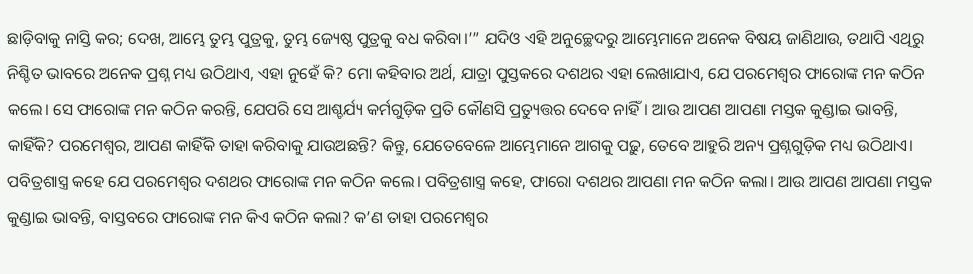ଛାଡ଼ିବାକୁ ନାସ୍ତି କର; ଦେଖ, ଆମ୍ଭେ ତୁମ୍ଭ ପୁତ୍ରକୁ, ତୁମ୍ଭ ଜ୍ୟେଷ୍ଠ ପୁତ୍ରକୁ ବଧ କରିବା।’” ଯଦିଓ ଏହି ଅନୁଚ୍ଛେଦରୁ ଆମ୍ଭେମାନେ ଅନେକ ବିଷୟ ଜାଣିଥାଉ, ତଥାପି ଏଥିରୁ ନିଶ୍ଚିତ ଭାବରେ ଅନେକ ପ୍ରଶ୍ନ ମଧ୍ୟ ଉଠିଥାଏ, ଏହା ନୁହେଁ କି? ମୋ କହିବାର ଅର୍ଥ, ଯାତ୍ରା ପୁସ୍ତକରେ ଦଶଥର ଏହା ଲେଖାଯାଏ, ଯେ ପରମେଶ୍ୱର ଫାରୋଙ୍କ ମନ କଠିନ କଲେ। ସେ ଫାରୋଙ୍କ ମନ କଠିନ କରନ୍ତି, ଯେପରି ସେ ଆଶ୍ଚର୍ଯ୍ୟ କର୍ମଗୁଡ଼ିକ ପ୍ରତି କୌଣସି ପ୍ରତ୍ୟୁତ୍ତର ଦେବେ ନାହିଁ। ଆଉ ଆପଣ ଆପଣା ମସ୍ତକ କୁଣ୍ଡାଇ ଭାବନ୍ତି, କାହିଁକି? ପରମେଶ୍ୱର, ଆପଣ କାହିଁକି ତାହା କରିବାକୁ ଯାଉଅଛନ୍ତି? କିନ୍ତୁ, ଯେତେବେଳେ ଆମ୍ଭେମାନେ ଆଗକୁ ପଢ଼ୁ, ତେବେ ଆହୁରି ଅନ୍ୟ ପ୍ରଶ୍ନଗୁଡ଼ିକ ମଧ୍ୟ ଉଠିଥାଏ। ପବିତ୍ରଶାସ୍ତ୍ର କହେ ଯେ ପରମେଶ୍ୱର ଦଶଥର ଫାରୋଙ୍କ ମନ କଠିନ କଲେ। ପବିତ୍ରଶାସ୍ତ୍ର କହେ, ଫାରୋ ଦଶଥର ଆପଣା ମନ କଠିନ କଲା। ଆଉ ଆପଣ ଆପଣା ମସ୍ତକ କୁଣ୍ଡାଇ ଭାବନ୍ତି, ବାସ୍ତବରେ ଫାରୋଙ୍କ ମନ କିଏ କଠିନ କଲା? କ’ଣ ତାହା ପରମେଶ୍ୱର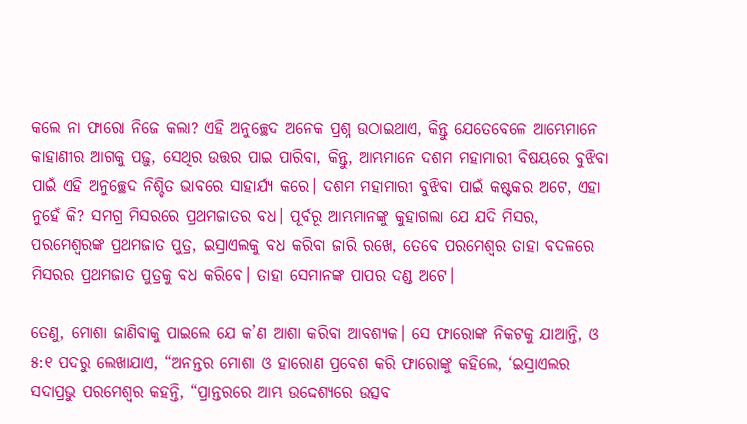କଲେ ନା ଫାରୋ ନିଜେ କଲା? ଏହି ଅନୁଚ୍ଛେଦ ଅନେକ ପ୍ରଶ୍ନ ଉଠାଇଥାଏ, କିନ୍ତୁ ଯେତେବେଳେ ଆମ୍ଭେମାନେ କାହାଣୀର ଆଗକୁ ପଢ଼ୁ, ସେଥିର ଉତ୍ତର ପାଇ ପାରିବା, କିନ୍ତୁ, ଆମ୍ଭମାନେ ଦଶମ ମହାମାରୀ ବିଷୟରେ ବୁଝିବା ପାଇଁ ଏହି ଅନୁଚ୍ଛେଦ ନିଶ୍ଚିତ ଭାବରେ ସାହାର୍ଯ୍ୟ କରେ। ଦଶମ ମହାମାରୀ ବୁଝିବା ପାଇଁ କଷ୍ଟକର ଅଟେ, ଏହା ନୁହେଁ କି? ସମଗ୍ର ମିସରରେ ପ୍ରଥମଜାତର ବଧ। ପୂର୍ବରୂ ଆମ୍ଭମାନଙ୍କୁ କୁହାଗଲା ଯେ ଯଦି ମିସର, ପରମେଶ୍ୱରଙ୍କ ପ୍ରଥମଜାତ ପୁତ୍ର, ଇସ୍ରାଏଲକୁ ବଧ କରିବା ଜାରି ରଖେ, ତେବେ ପରମେଶ୍ୱର ତାହା ବଦଳରେ ମିସରର ପ୍ରଥମଜାତ ପୁତ୍ରକୁ ବଧ କରିବେ। ତାହା ସେମାନଙ୍କ ପାପର ଦଣ୍ଡ ଅଟେ।

ତେଣୁ, ମୋଶା ଜାଣିବାକୁ ପାଇଲେ ଯେ କ’ଣ ଆଶା କରିବା ଆବଶ୍ୟକ। ସେ ଫାରୋଙ୍କ ନିକଟକୁ ଯାଆନ୍ତି, ଓ ୫:୧ ପଦରୁ ଲେଖାଯାଏ, “ଅନନ୍ତର ମୋଶା ଓ ହାରୋଣ ପ୍ରବେଶ କରି ଫାରୋଙ୍କୁ କହିଲେ, ‘ଇସ୍ରାଏଲର ସଦାପ୍ରଭୁ ପରମେଶ୍ଵର କହନ୍ତି, “ପ୍ରାନ୍ତରରେ ଆମ୍ଭ ଉଦ୍ଦେଶ୍ୟରେ ଉତ୍ସବ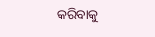କରିବାକୁ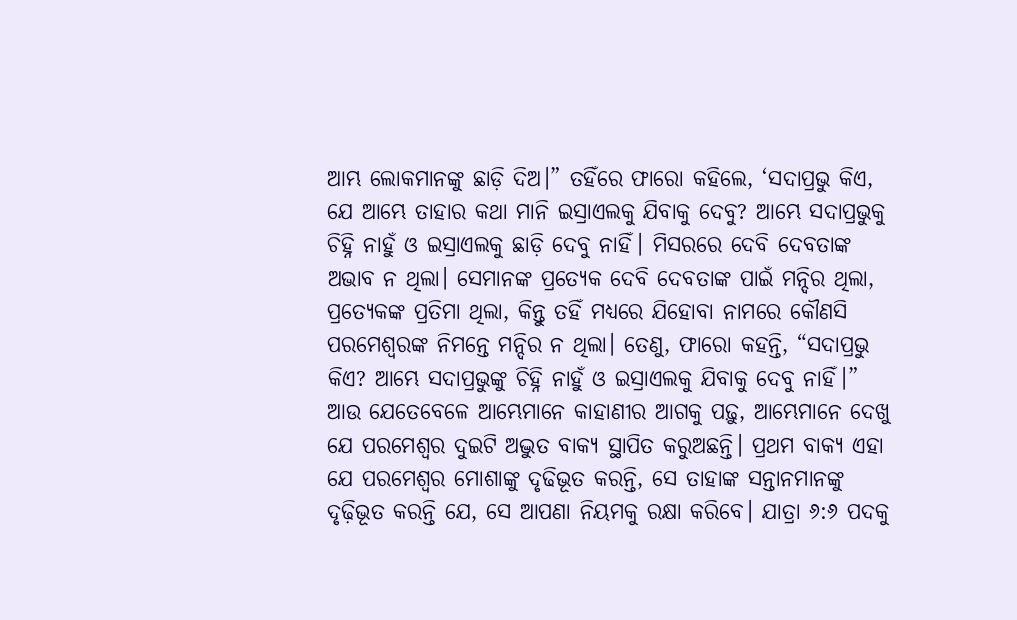ଆମ୍ଭ ଲୋକମାନଙ୍କୁ ଛାଡ଼ି ଦିଅ।” ତହିଁରେ ଫାରୋ କହିଲେ, ‘ସଦାପ୍ରଭୁ କିଏ, ଯେ ଆମ୍ଭେ ତାହାର କଥା ମାନି ଇସ୍ରାଏଲକୁ ଯିବାକୁ ଦେବୁ? ଆମ୍ଭେ ସଦାପ୍ରଭୁକୁ ଚିହ୍ନି ନାହୁଁ ଓ ଇସ୍ରାଏଲକୁ ଛାଡ଼ି ଦେବୁ ନାହିଁ। ମିସରରେ ଦେବି ଦେବତାଙ୍କ ଅଭାବ ନ ଥିଲା। ସେମାନଙ୍କ ପ୍ରତ୍ୟେକ ଦେବି ଦେବତାଙ୍କ ପାଇଁ ମନ୍ଦିର ଥିଲା, ପ୍ରତ୍ୟେକଙ୍କ ପ୍ରତିମା ଥିଲା, କିନ୍ତୁ ତହିଁ ମଧ୍ୟରେ ଯିହୋବା ନାମରେ କୌଣସି ପରମେଶ୍ୱରଙ୍କ ନିମନ୍ତେ ମନ୍ଦିର ନ ଥିଲା। ତେଣୁ, ଫାରୋ କହନ୍ତି, “ସଦାପ୍ରଭୁ କିଏ? ଆମ୍ଭେ ସଦାପ୍ରଭୁଙ୍କୁ ଚିହ୍ନି ନାହୁଁ ଓ ଇସ୍ରାଏଲକୁ ଯିବାକୁ ଦେବୁ ନାହିଁ।” ଆଉ ଯେତେବେଳେ ଆମ୍ଭେମାନେ କାହାଣୀର ଆଗକୁ ପଢ଼ୁ, ଆମ୍ଭେମାନେ ଦେଖୁ ଯେ ପରମେଶ୍ୱର ଦୁଇଟି ଅଦ୍ଭୁତ ବାକ୍ୟ ସ୍ଥାପିତ କରୁଅଛନ୍ତି। ପ୍ରଥମ ବାକ୍ୟ ଏହା ଯେ ପରମେଶ୍ୱର ମୋଶାଙ୍କୁ ଦୃଢିଭୂତ କରନ୍ତି, ସେ ତାହାଙ୍କ ସନ୍ତାନମାନଙ୍କୁ ଦୃଢ଼ିଭୂତ କରନ୍ତି ଯେ, ସେ ଆପଣା ନିୟମକୁ ରକ୍ଷା କରିବେ। ଯାତ୍ରା ୬:୬ ପଦକୁ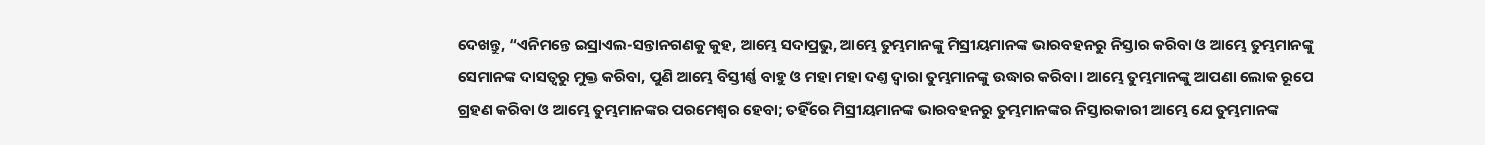ଦେଖନ୍ତୁ, “ଏନିମନ୍ତେ ଇସ୍ରାଏଲ-ସନ୍ତାନଗଣକୁ କୁହ, ଆମ୍ଭେ ସଦାପ୍ରଭୁ, ଆମ୍ଭେ ତୁମ୍ଭମାନଙ୍କୁ ମିସ୍ରୀୟମାନଙ୍କ ଭାରବହନରୁ ନିସ୍ତାର କରିବା ଓ ଆମ୍ଭେ ତୁମ୍ଭମାନଙ୍କୁ ସେମାନଙ୍କ ଦାସତ୍ଵରୁ ମୁକ୍ତ କରିବା, ପୁଣି ଆମ୍ଭେ ବିସ୍ତୀର୍ଣ୍ଣ ବାହୁ ଓ ମହା ମହା ଦଣ୍ତ ଦ୍ଵାରା ତୁମ୍ଭମାନଙ୍କୁ ଉଦ୍ଧାର କରିବା। ଆମ୍ଭେ ତୁମ୍ଭମାନଙ୍କୁ ଆପଣା ଲୋକ ରୂପେ ଗ୍ରହଣ କରିବା ଓ ଆମ୍ଭେ ତୁମ୍ଭମାନଙ୍କର ପରମେଶ୍ଵର ହେବା; ତହିଁରେ ମିସ୍ରୀୟମାନଙ୍କ ଭାରବହନରୁ ତୁମ୍ଭମାନଙ୍କର ନିସ୍ତାରକାରୀ ଆମ୍ଭେ ଯେ ତୁମ୍ଭମାନଙ୍କ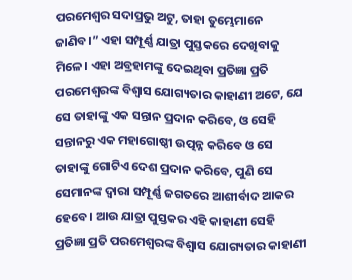ପରମେଶ୍ଵର ସଦାପ୍ରଭୁ ଅଟୁ, ତାହା ତୁମ୍ଭେମାନେ ଜାଣିବ।” ଏହା ସମ୍ପୂର୍ଣ୍ଣ ଯାତ୍ରା ପୁସ୍ତକରେ ଦେଖିବାକୁ ମିଳେ। ଏହା ଅବ୍ରହାମଙ୍କୁ ଦେଇଥିବା ପ୍ରତିଜ୍ଞା ପ୍ରତି ପରମେଶ୍ୱରଙ୍କ ବିଶ୍ୱାସ ଯୋଗ୍ୟତାର କାହାଣୀ ଅଟେ, ଯେ ସେ ତାହାଙ୍କୁ ଏକ ସନ୍ତାନ ପ୍ରଦାନ କରିବେ, ଓ ସେହି ସନ୍ତାନରୁ ଏକ ମହାଗୋଷ୍ଠୀ ଉତ୍ପନ୍ନ କରିବେ ଓ ସେ ତାହାଙ୍କୁ ଗୋଟିଏ ଦେଶ ପ୍ରଦାନ କରିବେ, ପୁଣି ସେ ସେମାନଙ୍କ ଦ୍ୱାରା ସମ୍ପୂର୍ଣ୍ଣ ଜଗତରେ ଆଶୀର୍ବାଦ ଆକର ହେବେ। ଆଉ ଯାତ୍ରା ପୁସ୍ତକର ଏହି କାହାଣୀ ସେହି ପ୍ରତିଜ୍ଞା ପ୍ରତି ପରମେଶ୍ୱରଙ୍କ ବିଶ୍ୱାସ ଯୋଗ୍ୟତାର କାହାଣୀ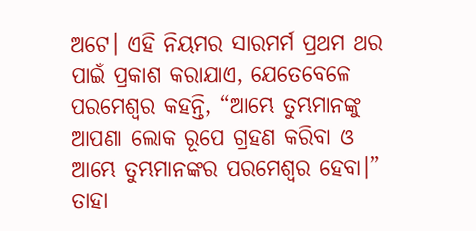ଅଟେ। ଏହି ନିୟମର ସାରମର୍ମ ପ୍ରଥମ ଥର ପାଇଁ ପ୍ରକାଶ କରାଯାଏ, ଯେତେବେଳେ ପରମେଶ୍ୱର କହନ୍ତି, “ଆମ୍ଭେ ତୁମ୍ଭମାନଙ୍କୁ ଆପଣା ଲୋକ ରୂପେ ଗ୍ରହଣ କରିବା ଓ ଆମ୍ଭେ ତୁମ୍ଭମାନଙ୍କର ପରମେଶ୍ଵର ହେବା।” ତାହା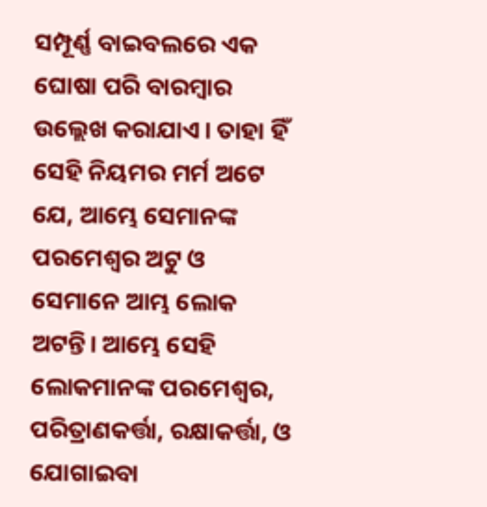ସମ୍ପୂର୍ଣ୍ଣ ବାଇବଲରେ ଏକ ଘୋଷା ପରି ବାରମ୍ବାର ଉଲ୍ଲେଖ କରାଯାଏ। ତାହା ହିଁ ସେହି ନିୟମର ମର୍ମ ଅଟେ ଯେ, ଆମ୍ଭେ ସେମାନଙ୍କ ପରମେଶ୍ୱର ଅଟୁ ଓ ସେମାନେ ଆମ୍ଭ ଲୋକ ଅଟନ୍ତି। ଆମ୍ଭେ ସେହି ଲୋକମାନଙ୍କ ପରମେଶ୍ୱର, ପରିତ୍ରାଣକର୍ତ୍ତା, ରକ୍ଷାକର୍ତ୍ତା, ଓ ଯୋଗାଇବା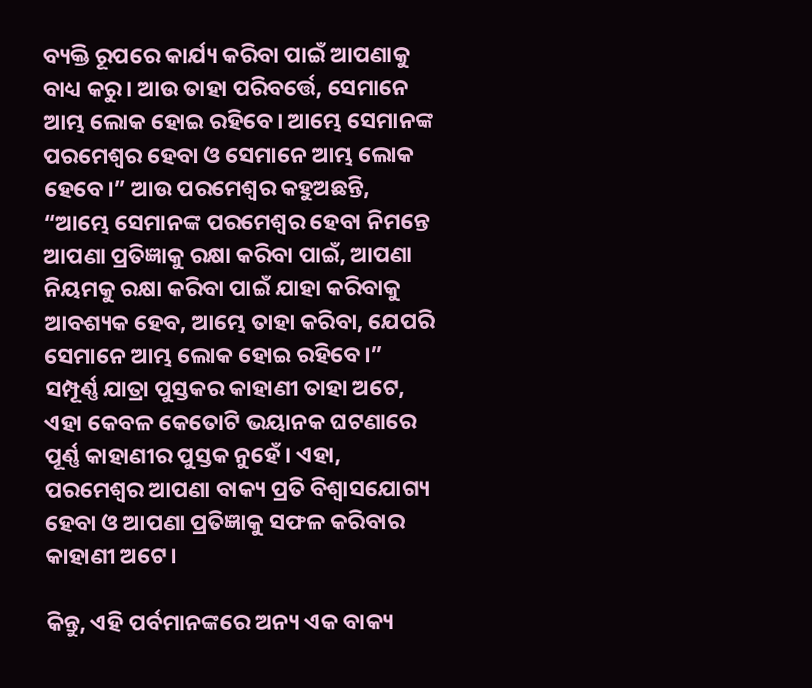ବ୍ୟକ୍ତି ରୂପରେ କାର୍ଯ୍ୟ କରିବା ପାଇଁ ଆପଣାକୁ ବାଧ୍ୟ କରୁ। ଆଉ ତାହା ପରିବର୍ତ୍ତେ, ସେମାନେ ଆମ୍ଭ ଲୋକ ହୋଇ ରହିବେ। ଆମ୍ଭେ ସେମାନଙ୍କ ପରମେଶ୍ୱର ହେବା ଓ ସେମାନେ ଆମ୍ଭ ଲୋକ ହେବେ।” ଆଉ ପରମେଶ୍ୱର କହୁଅଛନ୍ତି, “ଆମ୍ଭେ ସେମାନଙ୍କ ପରମେଶ୍ୱର ହେବା ନିମନ୍ତେ ଆପଣା ପ୍ରତିଜ୍ଞାକୁ ରକ୍ଷା କରିବା ପାଇଁ, ଆପଣା ନିୟମକୁ ରକ୍ଷା କରିବା ପାଇଁ ଯାହା କରିବାକୁ ଆବଶ୍ୟକ ହେବ, ଆମ୍ଭେ ତାହା କରିବା, ଯେପରି ସେମାନେ ଆମ୍ଭ ଲୋକ ହୋଇ ରହିବେ।” ସମ୍ପୂର୍ଣ୍ଣ ଯାତ୍ରା ପୁସ୍ତକର କାହାଣୀ ତାହା ଅଟେ, ଏହା କେବଳ କେତୋଟି ଭୟାନକ ଘଟଣାରେ ପୂର୍ଣ୍ଣ କାହାଣୀର ପୁସ୍ତକ ନୁହେଁ। ଏହା, ପରମେଶ୍ୱର ଆପଣା ବାକ୍ୟ ପ୍ରତି ବିଶ୍ୱାସଯୋଗ୍ୟ ହେବା ଓ ଆପଣା ପ୍ରତିଜ୍ଞାକୁ ସଫଳ କରିବାର କାହାଣୀ ଅଟେ।

କିନ୍ତୁ, ଏହି ପର୍ବମାନଙ୍କରେ ଅନ୍ୟ ଏକ ବାକ୍ୟ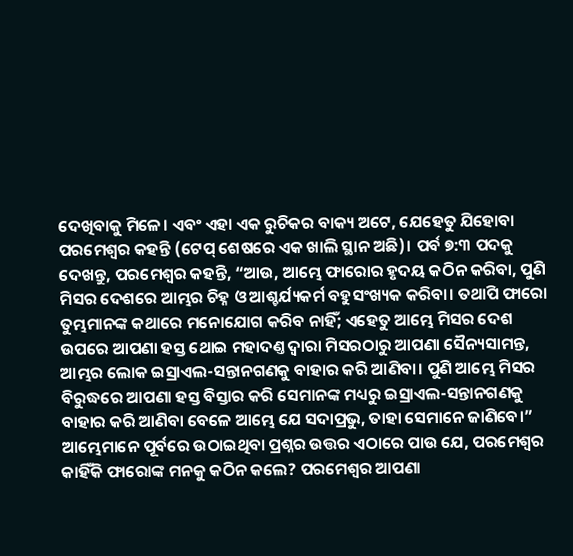ଦେଖିବାକୁ ମିଳେ। ଏବଂ ଏହା ଏକ ରୁଚିକର ବାକ୍ୟ ଅଟେ, ଯେହେତୁ ଯିହୋବା ପରମେଶ୍ୱର କହନ୍ତି (ଟେପ୍ ଶେଷରେ ଏକ ଖାଲି ସ୍ଥାନ ଅଛି)। ପର୍ବ ୭:୩ ପଦକୁ ଦେଖନ୍ତୁ, ପରମେଶ୍ୱର କହନ୍ତି, “ଆଉ, ଆମ୍ଭେ ଫାରୋର ହୃଦୟ କଠିନ କରିବା, ପୁଣି ମିସର ଦେଶରେ ଆମ୍ଭର ଚିହ୍ନ ଓ ଆଶ୍ଚର୍ଯ୍ୟକର୍ମ ବହୁସଂଖ୍ୟକ କରିବା। ତଥାପି ଫାରୋ ତୁମ୍ଭମାନଙ୍କ କଥାରେ ମନୋଯୋଗ କରିବ ନାହିଁ; ଏହେତୁ ଆମ୍ଭେ ମିସର ଦେଶ ଉପରେ ଆପଣା ହସ୍ତ ଥୋଇ ମହାଦଣ୍ତ ଦ୍ଵାରା ମିସରଠାରୁ ଆପଣା ସୈନ୍ୟସାମନ୍ତ, ଆମ୍ଭର ଲୋକ ଇସ୍ରାଏଲ-ସନ୍ତାନଗଣକୁ ବାହାର କରି ଆଣିବା। ପୁଣି ଆମ୍ଭେ ମିସର ବିରୁଦ୍ଧରେ ଆପଣା ହସ୍ତ ବିସ୍ତାର କରି ସେମାନଙ୍କ ମଧ୍ୟରୁ ଇସ୍ରାଏଲ-ସନ୍ତାନଗଣକୁ ବାହାର କରି ଆଣିବା ବେଳେ ଆମ୍ଭେ ଯେ ସଦାପ୍ରଭୁ, ତାହା ସେମାନେ ଜାଣିବେ।” ଆମ୍ଭେମାନେ ପୂର୍ବରେ ଉଠାଇଥିବା ପ୍ରଶ୍ନର ଉତ୍ତର ଏଠାରେ ପାଉ ଯେ, ପରମେଶ୍ୱର କାହିଁକି ଫାରୋଙ୍କ ମନକୁ କଠିନ କଲେ? ପରମେଶ୍ୱର ଆପଣା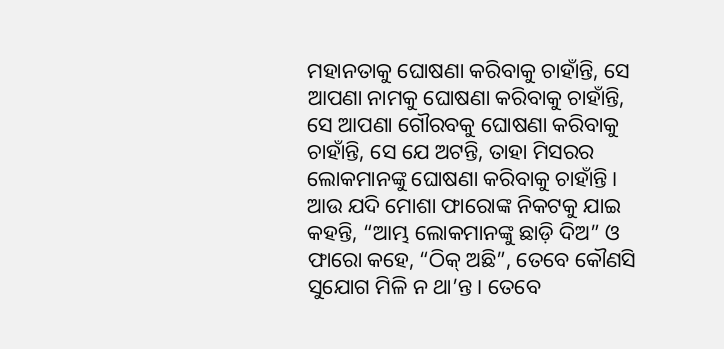ମହାନତାକୁ ଘୋଷଣା କରିବାକୁ ଚାହାଁନ୍ତି, ସେ ଆପଣା ନାମକୁ ଘୋଷଣା କରିବାକୁ ଚାହାଁନ୍ତି, ସେ ଆପଣା ଗୌରବକୁ ଘୋଷଣା କରିବାକୁ ଚାହାଁନ୍ତି, ସେ ଯେ ଅଟନ୍ତି, ତାହା ମିସରର ଲୋକମାନଙ୍କୁ ଘୋଷଣା କରିବାକୁ ଚାହାଁନ୍ତି। ଆଉ ଯଦି ମୋଶା ଫାରୋଙ୍କ ନିକଟକୁ ଯାଇ କହନ୍ତି, “ଆମ୍ଭ ଲୋକମାନଙ୍କୁ ଛାଡ଼ି ଦିଅ” ଓ ଫାରୋ କହେ, “ଠିକ୍ ଅଛି”, ତେବେ କୌଣସି ସୁଯୋଗ ମିଳି ନ ଥା’ନ୍ତ। ତେବେ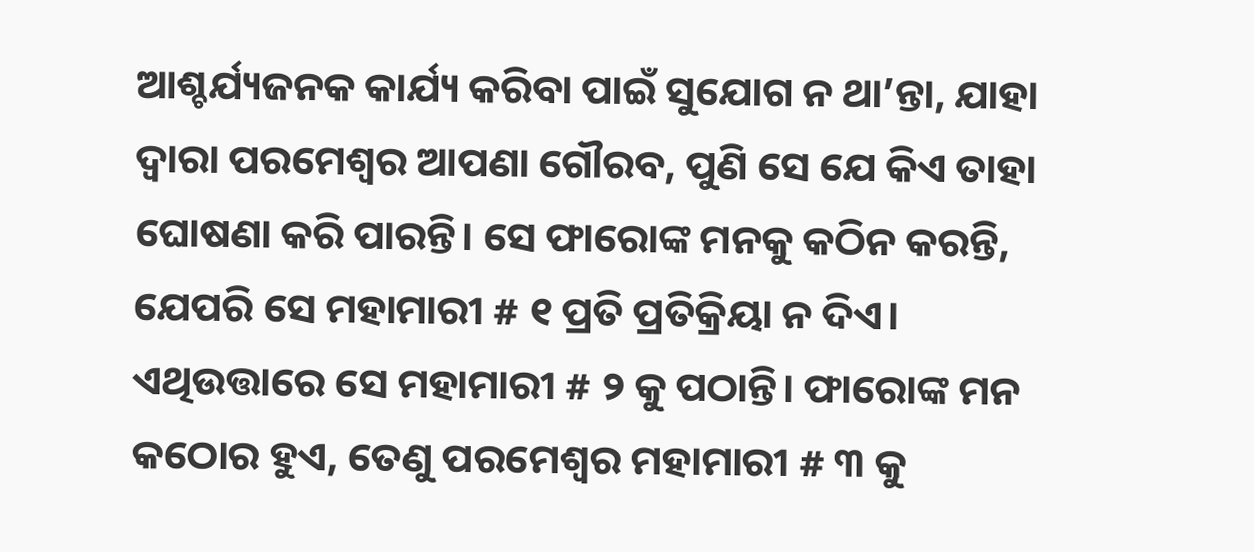ଆଶ୍ଚର୍ଯ୍ୟଜନକ କାର୍ଯ୍ୟ କରିବା ପାଇଁ ସୁଯୋଗ ନ ଥା’ନ୍ତା, ଯାହା ଦ୍ୱାରା ପରମେଶ୍ୱର ଆପଣା ଗୌରବ, ପୁଣି ସେ ଯେ କିଏ ତାହା ଘୋଷଣା କରି ପାରନ୍ତି। ସେ ଫାରୋଙ୍କ ମନକୁ କଠିନ କରନ୍ତି, ଯେପରି ସେ ମହାମାରୀ # ୧ ପ୍ରତି ପ୍ରତିକ୍ରିୟା ନ ଦିଏ। ଏଥିଉତ୍ତାରେ ସେ ମହାମାରୀ # ୨ କୁ ପଠାନ୍ତି। ଫାରୋଙ୍କ ମନ କଠୋର ହୁଏ, ତେଣୁ ପରମେଶ୍ୱର ମହାମାରୀ # ୩ କୁ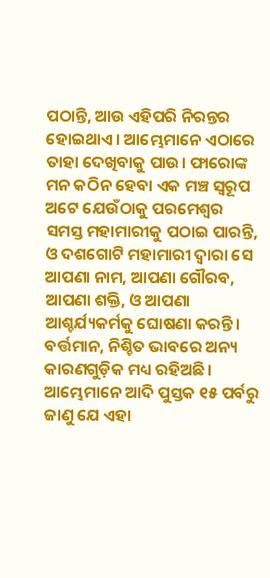ପଠାନ୍ତି, ଆଉ ଏହିପରି ନିରନ୍ତର ହୋଇଥାଏ। ଆମ୍ଭେମାନେ ଏଠାରେ ତାହା ଦେଖିବାକୁ ପାଉ। ଫାରୋଙ୍କ ମନ କଠିନ ହେବା ଏକ ମଞ୍ଚ ସ୍ୱରୂପ ଅଟେ ଯେଉଁଠାକୁ ପରମେଶ୍ୱର ସମସ୍ତ ମହାମାରୀକୁ ପଠାଇ ପାରନ୍ତି, ଓ ଦଶଗୋଟି ମହାମାରୀ ଦ୍ୱାରା ସେ ଆପଣା ନାମ, ଆପଣା ଗୌରବ, ଆପଣା ଶକ୍ତି, ଓ ଆପଣା ଆଶ୍ଚର୍ଯ୍ୟକର୍ମକୁ ଘୋଷଣା କରନ୍ତି। ବର୍ତ୍ତମାନ, ନିଶ୍ଚିତ ଭାବରେ ଅନ୍ୟ କାରଣଗୁଡ଼ିକ ମଧ୍ୟ ରହିଅଛି। ଆମ୍ଭେମାନେ ଆଦି ପୁସ୍ତକ ୧୫ ପର୍ବରୁ ଜାଣୁ ଯେ ଏହା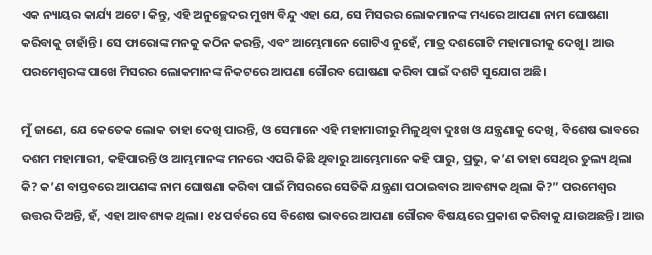ଏକ ନ୍ୟାୟର କାର୍ଯ୍ୟ ଅଟେ। କିନ୍ତୁ, ଏହି ଅନୁଚ୍ଛେଦର ମୁଖ୍ୟ ବିନ୍ଦୁ ଏହା ଯେ, ସେ ମିସରର ଲୋକମାନଙ୍କ ମଧ୍ୟରେ ଆପଣା ନାମ ଘୋଷଣା କରିବାକୁ ଚାହାଁନ୍ତି। ସେ ଫାରୋଙ୍କ ମନକୁ କଠିନ କରନ୍ତି, ଏବଂ ଆମ୍ଭେମାନେ ଗୋଟିଏ ନୁହେଁ, ମାତ୍ର ଦଶଗୋଟି ମହାମାରୀକୁ ଦେଖୁ। ଆଉ ପରମେଶ୍ୱରଙ୍କ ପାଖେ ମିସରର ଲୋକମାନଙ୍କ ନିକଟରେ ଆପଣା ଗୌରବ ଘୋଷଣା କରିବା ପାଇଁ ଦଶଟି ସୁଯୋଗ ଅଛି।

ମୁଁ ଜାଣେ, ଯେ କେତେକ ଲୋକ ତାହା ଦେଖି ପାରନ୍ତି, ଓ ସେମାନେ ଏହି ମହାମାରୀରୁ ମିଳୁଥିବା ଦୁଃଖ ଓ ଯନ୍ତ୍ରଣାକୁ ଦେଖି, ବିଶେଷ ଭାବରେ ଦଶମ ମହାମାରୀ, କହିପାରନ୍ତି ଓ ଆମ୍ଭମାନଙ୍କ ମନରେ ଏପରି କିଛି ଥିବାରୁ ଆମ୍ଭେମାନେ କହି ପାରୁ, ପ୍ରଭୁ, କ’ଣ ତାହା ସେଥିର ତୁଲ୍ୟ ଥିଲା କି? କ’ଣ ବାସ୍ତବରେ ଆପଣଙ୍କ ନାମ ଘୋଷଣା କରିବା ପାଇଁ ମିସରରେ ସେତିକି ଯନ୍ତ୍ରଣା ପଠାଇବାର ଆବଶ୍ୟକ ଥିଲା କି?” ପରମେଶ୍ୱର ଉତ୍ତର ଦିଅନ୍ତି, ହଁ, ଏହା ଆବଶ୍ୟକ ଥିଲା। ୧୪ ପର୍ବରେ ସେ ବିଶେଷ ଭାବରେ ଆପଣା ଗୌରବ ବିଷୟରେ ପ୍ରକାଶ କରିବାକୁ ଯାଉଅଛନ୍ତି। ଆଉ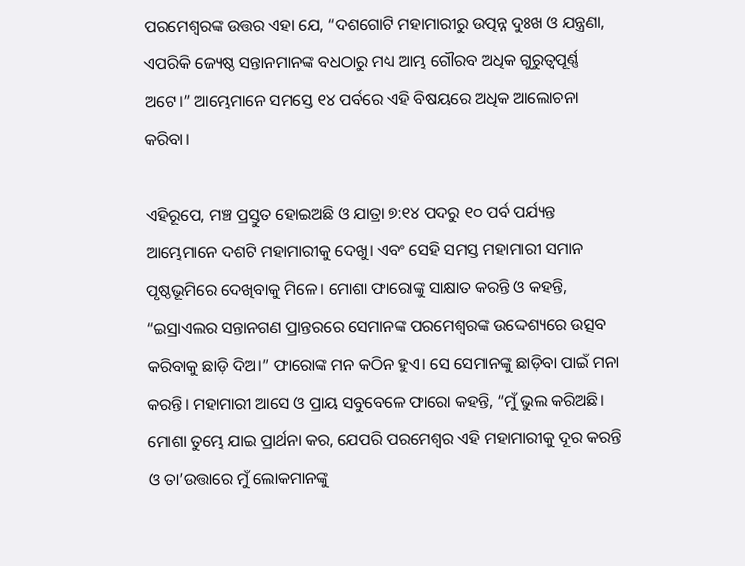ପରମେଶ୍ୱରଙ୍କ ଉତ୍ତର ଏହା ଯେ, “ଦଶଗୋଟି ମହାମାରୀରୁ ଉତ୍ପନ୍ନ ଦୁଃଖ ଓ ଯନ୍ତ୍ରଣା, ଏପରିକି ଜ୍ୟେଷ୍ଠ ସନ୍ତାନମାନଙ୍କ ବଧଠାରୁ ମଧ୍ୟ ଆମ୍ଭ ଗୌରବ ଅଧିକ ଗୁରୁତ୍ୱପୂର୍ଣ୍ଣ ଅଟେ।” ଆମ୍ଭେମାନେ ସମସ୍ତେ ୧୪ ପର୍ବରେ ଏହି ବିଷୟରେ ଅଧିକ ଆଲୋଚନା କରିବା।

ଏହିରୂପେ, ମଞ୍ଚ ପ୍ରସ୍ତୁତ ହୋଇଅଛି ଓ ଯାତ୍ରା ୭:୧୪ ପଦରୁ ୧୦ ପର୍ବ ପର୍ଯ୍ୟନ୍ତ ଆମ୍ଭେମାନେ ଦଶଟି ମହାମାରୀକୁ ଦେଖୁ। ଏବଂ ସେହି ସମସ୍ତ ମହାମାରୀ ସମାନ ପୃଷ୍ଠଭୂମିରେ ଦେଖିବାକୁ ମିଳେ। ମୋଶା ଫାରୋଙ୍କୁ ସାକ୍ଷାତ କରନ୍ତି ଓ କହନ୍ତି, “ଇସ୍ରାଏଲର ସନ୍ତାନଗଣ ପ୍ରାନ୍ତରରେ ସେମାନଙ୍କ ପରମେଶ୍ୱରଙ୍କ ଉଦ୍ଦେଶ୍ୟରେ ଉତ୍ସବ କରିବାକୁ ଛାଡ଼ି ଦିଅ।” ଫାରୋଙ୍କ ମନ କଠିନ ହୁଏ। ସେ ସେମାନଙ୍କୁ ଛାଡ଼ିବା ପାଇଁ ମନା କରନ୍ତି। ମହାମାରୀ ଆସେ ଓ ପ୍ରାୟ ସବୁବେଳେ ଫାରୋ କହନ୍ତି, “ମୁଁ ଭୁଲ କରିଅଛି। ମୋଶା ତୁମ୍ଭେ ଯାଇ ପ୍ରାର୍ଥନା କର, ଯେପରି ପରମେଶ୍ୱର ଏହି ମହାମାରୀକୁ ଦୂର କରନ୍ତି ଓ ତା’ଉତ୍ତାରେ ମୁଁ ଲୋକମାନଙ୍କୁ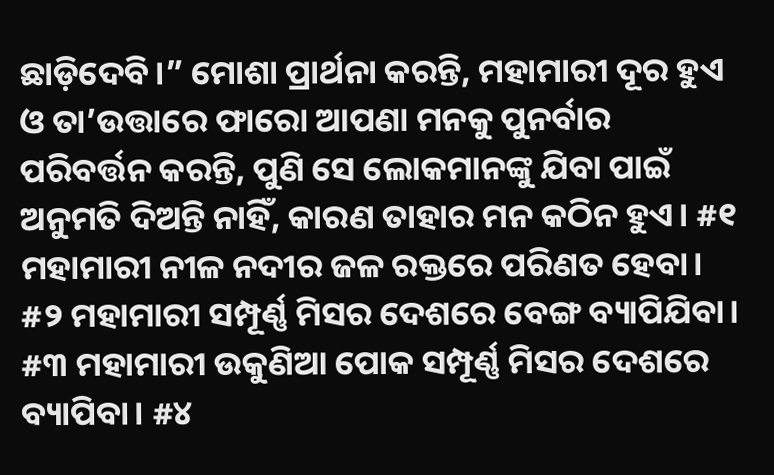ଛାଡ଼ିଦେବି।” ମୋଶା ପ୍ରାର୍ଥନା କରନ୍ତି, ମହାମାରୀ ଦୂର ହୁଏ ଓ ତା’ଉତ୍ତାରେ ଫାରୋ ଆପଣା ମନକୁ ପୁନର୍ବାର ପରିବର୍ତ୍ତନ କରନ୍ତି, ପୁଣି ସେ ଲୋକମାନଙ୍କୁ ଯିବା ପାଇଁ ଅନୁମତି ଦିଅନ୍ତି ନାହିଁ, କାରଣ ତାହାର ମନ କଠିନ ହୁଏ। #୧ ମହାମାରୀ ନୀଳ ନଦୀର ଜଳ ରକ୍ତରେ ପରିଣତ ହେବା। #୨ ମହାମାରୀ ସମ୍ପୂର୍ଣ୍ଣ ମିସର ଦେଶରେ ବେଙ୍ଗ ବ୍ୟାପିଯିବା। #୩ ମହାମାରୀ ଉକୁଣିଆ ପୋକ ସମ୍ପୂର୍ଣ୍ଣ ମିସର ଦେଶରେ ବ୍ୟାପିବା। #୪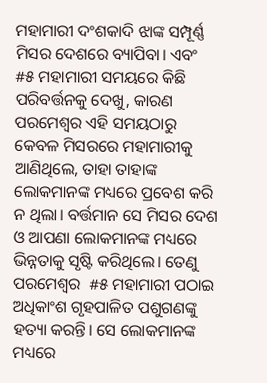ମହାମାରୀ ଦଂଶକାଦି ଝାଙ୍କ ସମ୍ପୂର୍ଣ୍ଣ ମିସର ଦେଶରେ ବ୍ୟାପିବା। ଏବଂ  #୫ ମହାମାରୀ ସମୟରେ କିଛି ପରିବର୍ତ୍ତନକୁ ଦେଖୁ, କାରଣ ପରମେଶ୍ୱର ଏହି ସମୟଠାରୁ କେବଳ ମିସରରେ ମହାମାରୀକୁ ଆଣିଥିଲେ, ତାହା ତାହାଙ୍କ ଲୋକମାନଙ୍କ ମଧ୍ୟରେ ପ୍ରବେଶ କରି ନ ଥିଲା। ବର୍ତ୍ତମାନ ସେ ମିସର ଦେଶ ଓ ଆପଣା ଲୋକମାନଙ୍କ ମଧ୍ୟରେ ଭିନ୍ନତାକୁ ସୃଷ୍ଟି କରିଥିଲେ। ତେଣୁ ପରମେଶ୍ୱର  #୫ ମହାମାରୀ ପଠାଇ ଅଧିକାଂଶ ଗୃହପାଳିତ ପଶୁଗଣଙ୍କୁ ହତ୍ୟା କରନ୍ତି। ସେ ଲୋକମାନଙ୍କ ମଧ୍ୟରେ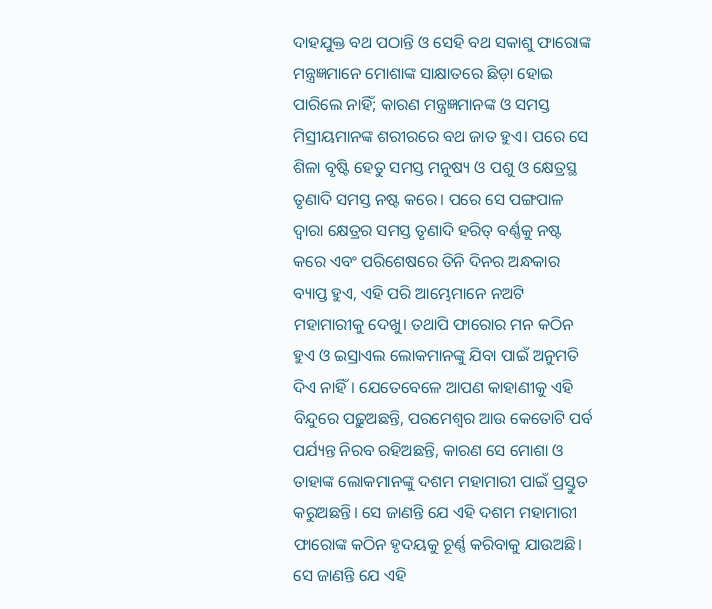ଦାହଯୁକ୍ତ ବଥ ପଠାନ୍ତି ଓ ସେହି ବଥ ସକାଶୁ ଫାରୋଙ୍କ ମନ୍ତ୍ରଜ୍ଞମାନେ ମୋଶାଙ୍କ ସାକ୍ଷାତରେ ଛିଡ଼ା ହୋଇ ପାରିଲେ ନାହିଁ; କାରଣ ମନ୍ତ୍ରଜ୍ଞମାନଙ୍କ ଓ ସମସ୍ତ ମିସ୍ରୀୟମାନଙ୍କ ଶରୀରରେ ବଥ ଜାତ ହୁଏ। ପରେ ସେ ଶିଳା ବୃଷ୍ଟି ହେତୁ ସମସ୍ତ ମନୁଷ୍ୟ ଓ ପଶୁ ଓ କ୍ଷେତ୍ରସ୍ଥ ତୃଣାଦି ସମସ୍ତ ନଷ୍ଟ କରେ। ପରେ ସେ ପଙ୍ଗପାଳ ଦ୍ୱାରା କ୍ଷେତ୍ରର ସମସ୍ତ ତୃଣାଦି ହରିତ୍ ବର୍ଣ୍ଣକୁ ନଷ୍ଟ କରେ ଏବଂ ପରିଶେଷରେ ତିନି ଦିନର ଅନ୍ଧକାର ବ୍ୟାପ୍ତ ହୁଏ, ଏହି ପରି ଆମ୍ଭେମାନେ ନଅଟି ମହାମାରୀକୁ ଦେଖୁ। ତଥାପି ଫାରୋର ମନ କଠିନ ହୁଏ ଓ ଇସ୍ରାଏଲ ଲୋକମାନଙ୍କୁ ଯିବା ପାଇଁ ଅନୁମତି ଦିଏ ନାହିଁ। ଯେତେବେଳେ ଆପଣ କାହାଣୀକୁ ଏହି ବିନ୍ଦୁରେ ପଢ଼ୁଅଛନ୍ତି, ପରମେଶ୍ୱର ଆଉ କେତୋଟି ପର୍ବ ପର୍ଯ୍ୟନ୍ତ ନିରବ ରହିଅଛନ୍ତି, କାରଣ ସେ ମୋଶା ଓ ତାହାଙ୍କ ଲୋକମାନଙ୍କୁ ଦଶମ ମହାମାରୀ ପାଇଁ ପ୍ରସ୍ତୁତ କରୁଅଛନ୍ତି। ସେ ଜାଣନ୍ତି ଯେ ଏହି ଦଶମ ମହାମାରୀ ଫାରୋଙ୍କ କଠିନ ହୃଦୟକୁ ଚୂର୍ଣ୍ଣ କରିବାକୁ ଯାଉଅଛି।  ସେ ଜାଣନ୍ତି ଯେ ଏହି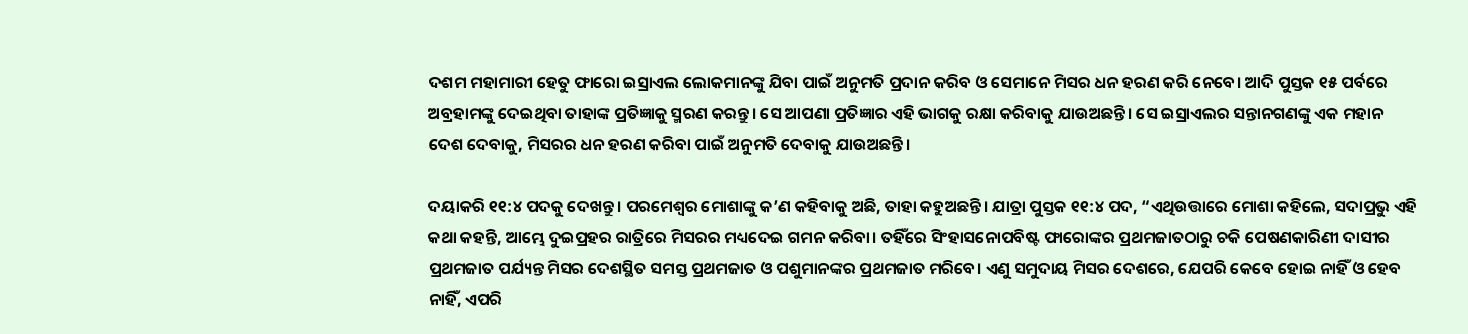ଦଶମ ମହାମାରୀ ହେତୁ ଫାରୋ ଇସ୍ରାଏଲ ଲୋକମାନଙ୍କୁ ଯିବା ପାଇଁ ଅନୁମତି ପ୍ରଦାନ କରିବ ଓ ସେମାନେ ମିସର ଧନ ହରଣ କରି ନେବେ। ଆଦି ପୁସ୍ତକ ୧୫ ପର୍ବରେ ଅବ୍ରହାମଙ୍କୁ ଦେଇଥିବା ତାହାଙ୍କ ପ୍ରତିଜ୍ଞାକୁ ସ୍ମରଣ କରନ୍ତୁ। ସେ ଆପଣା ପ୍ରତିଜ୍ଞାର ଏହି ଭାଗକୁ ରକ୍ଷା କରିବାକୁ ଯାଉଅଛନ୍ତି। ସେ ଇସ୍ରାଏଲର ସନ୍ତାନଗଣଙ୍କୁ ଏକ ମହାନ ଦେଶ ଦେବାକୁ, ମିସରର ଧନ ହରଣ କରିବା ପାଇଁ ଅନୁମତି ଦେବାକୁ ଯାଉଅଛନ୍ତି।

ଦୟାକରି ୧୧:୪ ପଦକୁ ଦେଖନ୍ତୁ। ପରମେଶ୍ୱର ମୋଶାଙ୍କୁ କ’ଣ କହିବାକୁ ଅଛି, ତାହା କହୁଅଛନ୍ତି। ଯାତ୍ରା ପୁସ୍ତକ ୧୧:୪ ପଦ, “ଏଥିଉତ୍ତାରେ ମୋଶା କହିଲେ, ସଦାପ୍ରଭୁ ଏହି କଥା କହନ୍ତି, ଆମ୍ଭେ ଦୁଇପ୍ରହର ରାତ୍ରିରେ ମିସରର ମଧ୍ୟଦେଇ ଗମନ କରିବା। ତହିଁରେ ସିଂହାସନୋପବିଷ୍ଟ ଫାରୋଙ୍କର ପ୍ରଥମଜାତଠାରୁ ଚକି ପେଷଣକାରିଣୀ ଦାସୀର ପ୍ରଥମଜାତ ପର୍ଯ୍ୟନ୍ତ ମିସର ଦେଶସ୍ଥିତ ସମସ୍ତ ପ୍ରଥମଜାତ ଓ ପଶୁମାନଙ୍କର ପ୍ରଥମଜାତ ମରିବେ। ଏଣୁ ସମୁଦାୟ ମିସର ଦେଶରେ, ଯେପରି କେବେ ହୋଇ ନାହିଁ ଓ ହେବ ନାହିଁ, ଏପରି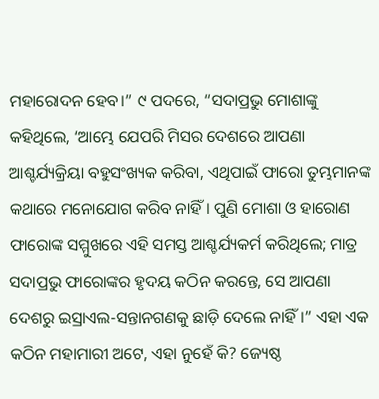ମହାରୋଦନ ହେବ।” ୯ ପଦରେ, “ସଦାପ୍ରଭୁ ମୋଶାଙ୍କୁ କହିଥିଲେ, ‘ଆମ୍ଭେ ଯେପରି ମିସର ଦେଶରେ ଆପଣା ଆଶ୍ଚର୍ଯ୍ୟକ୍ରିୟା ବହୁସଂଖ୍ୟକ କରିବା, ଏଥିପାଇଁ ଫାରୋ ତୁମ୍ଭମାନଙ୍କ କଥାରେ ମନୋଯୋଗ କରିବ ନାହିଁ। ପୁଣି ମୋଶା ଓ ହାରୋଣ ଫାରୋଙ୍କ ସମ୍ମୁଖରେ ଏହି ସମସ୍ତ ଆଶ୍ଚର୍ଯ୍ୟକର୍ମ କରିଥିଲେ; ମାତ୍ର ସଦାପ୍ରଭୁ ଫାରୋଙ୍କର ହୃଦୟ କଠିନ କରନ୍ତେ, ସେ ଆପଣା ଦେଶରୁ ଇସ୍ରାଏଲ-ସନ୍ତାନଗଣକୁ ଛାଡ଼ି ଦେଲେ ନାହିଁ।” ଏହା ଏକ କଠିନ ମହାମାରୀ ଅଟେ, ଏହା ନୁହେଁ କି? ଜ୍ୟେଷ୍ଠ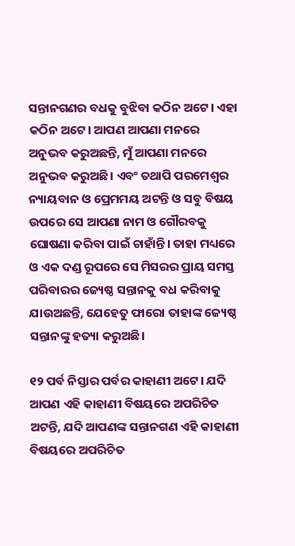ସନ୍ତାନଗଣର ବଧକୁ ବୁଝିବା କଠିନ ଅଟେ। ଏହା କଠିନ ଅଟେ। ଆପଣ ଆପଣା ମନରେ ଅନୁଭବ କରୁଅଛନ୍ତି, ମୁଁ ଆପଣା ମନରେ ଅନୁଭବ କରୁଅଛି। ଏବଂ ତଥାପି ପରମେଶ୍ୱର ନ୍ୟାୟବାନ ଓ ପ୍ରେମମୟ ଅଟନ୍ତି ଓ ସବୁ ବିଷୟ ଉପରେ ସେ ଆପଣା ନାମ ଓ ଗୌରବକୁ ଘୋଷଣା କରିବା ପାଇଁ ଚାହାଁନ୍ତି। ତାହା ମଧ୍ୟରେ ଓ ଏକ ଦଣ୍ଡ ରୂପରେ ସେ ମିସରର ପ୍ରାୟ ସମସ୍ତ ପରିବାରର ଜ୍ୟେଷ୍ଠ ସନ୍ତାନକୁ ବଧ କରିବାକୁ ଯାଉଅଛନ୍ତି, ଯେହେତୁ ଫାରୋ ତାହାଙ୍କ ଜ୍ୟେଷ୍ଠ ସନ୍ତାନଙ୍କୁ ହତ୍ୟା କରୁଅଛି।

୧୨ ପର୍ବ ନିସ୍ତାର ପର୍ବର କାହାଣୀ ଅଟେ। ଯଦି ଆପଣ ଏହି କାହାଣୀ ବିଷୟରେ ଅପରିଚିତ ଅଟନ୍ତି, ଯଦି ଆପଣଙ୍କ ସନ୍ତାନଗଣ ଏହି କାହାଣୀ ବିଷୟରେ ଅପରିଚିତ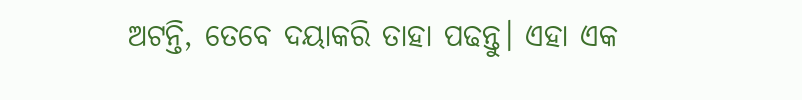ଅଟନ୍ତି, ତେବେ ଦୟାକରି ତାହା ପଢନ୍ତୁ। ଏହା ଏକ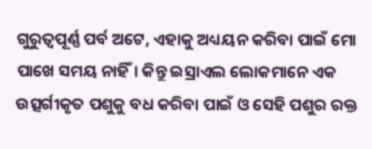ଗୁରୁତ୍ୱପୂର୍ଣ୍ଣ ପର୍ବ ଅଟେ, ଏହାକୁ ଅଧ୍ୟୟନ କରିବା ପାଇଁ ମୋ ପାଖେ ସମୟ ନାହିଁ। କିନ୍ତୁ ଇସ୍ରାଏଲ ଲୋକମାନେ ଏକ ଉତ୍ସର୍ଗୀକୃତ ପଶୁକୁ ବଧ କରିବା ପାଇଁ ଓ ସେହି ପଶୁର ରକ୍ତ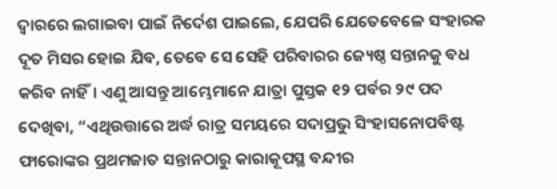ଦ୍ୱାରରେ ଲଗାଇବା ପାଇଁ ନିର୍ଦେଶ ପାଇଲେ, ଯେପରି ଯେତେବେଳେ ସଂହାରକ ଦୂତ ମିସର ହୋଇ ଯିବ, ତେବେ ସେ ସେହି ପରିବାରର ଜ୍ୟେଷ୍ଠ ସନ୍ତାନକୁ ବଧ କରିବ ନାହିଁ। ଏଣୁ ଆସନ୍ତୁ ଆମ୍ଭେମାନେ ଯାତ୍ରା ପୁସ୍ତକ ୧୨ ପର୍ବର ୨୯ ପଦ ଦେଖିବା, “ଏଥିଉତ୍ତାରେ ଅର୍ଦ୍ଧ ରାତ୍ର ସମୟରେ ସଦାପ୍ରଭୁ ସିଂହାସନୋପବିଷ୍ଟ ଫାରୋଙ୍କର ପ୍ରଥମଜାତ ସନ୍ତାନଠାରୁ କାରାକୂପସ୍ଥ ବନ୍ଦୀର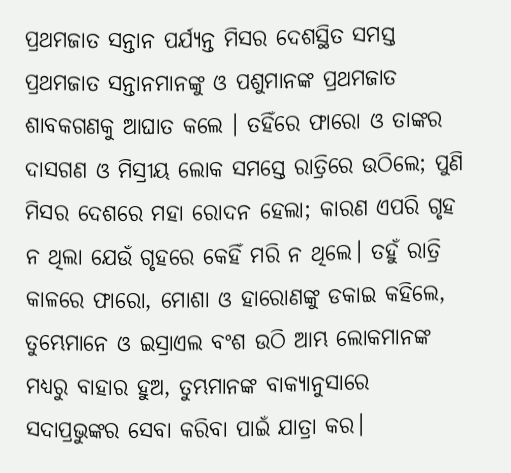ପ୍ରଥମଜାତ ସନ୍ତାନ ପର୍ଯ୍ୟନ୍ତ ମିସର ଦେଶସ୍ଥିତ ସମସ୍ତ ପ୍ରଥମଜାତ ସନ୍ତାନମାନଙ୍କୁ ଓ ପଶୁମାନଙ୍କ ପ୍ରଥମଜାତ ଶାବକଗଣକୁ ଆଘାତ କଲେ । ତହିଁରେ ଫାରୋ ଓ ତାଙ୍କର ଦାସଗଣ ଓ ମିସ୍ରୀୟ ଲୋକ ସମସ୍ତେ ରାତ୍ରିରେ ଉଠିଲେ; ପୁଣି ମିସର ଦେଶରେ ମହା ରୋଦନ ହେଲା; କାରଣ ଏପରି ଗୃହ ନ ଥିଲା ଯେଉଁ ଗୃହରେ କେହିଁ ମରି ନ ଥିଲେ। ତହୁଁ ରାତ୍ରି କାଳରେ ଫାରୋ, ମୋଶା ଓ ହାରୋଣଙ୍କୁ ଡକାଇ କହିଲେ, ତୁମ୍ଭେମାନେ ଓ ଇସ୍ରାଏଲ ବଂଶ ଉଠି ଆମ୍ଭ ଲୋକମାନଙ୍କ ମଧ୍ୟରୁ ବାହାର ହୁଅ, ତୁମ୍ଭମାନଙ୍କ ବାକ୍ୟାନୁସାରେ ସଦାପ୍ରଭୁଙ୍କର ସେବା କରିବା ପାଇଁ ଯାତ୍ରା କର।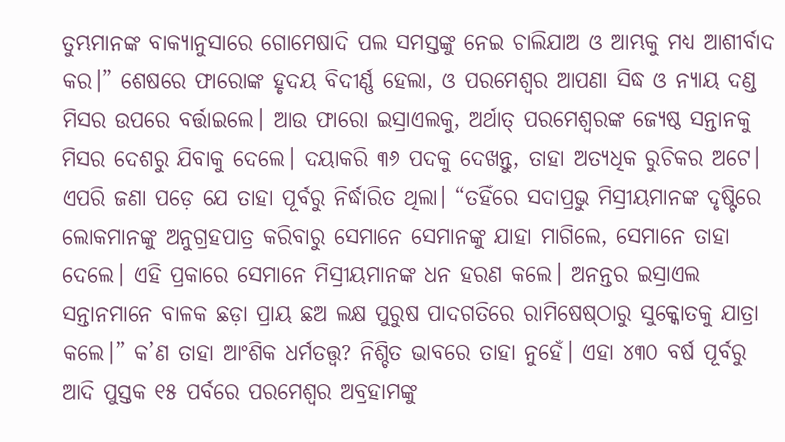ତୁମ୍ଭମାନଙ୍କ ବାକ୍ୟାନୁସାରେ ଗୋମେଷାଦି ପଲ ସମସ୍ତଙ୍କୁ ନେଇ ଚାଲିଯାଅ ଓ ଆମ୍ଭକୁ ମଧ୍ୟ ଆଶୀର୍ବାଦ କର।” ଶେଷରେ ଫାରୋଙ୍କ ହୃଦୟ ବିଦୀର୍ଣ୍ଣ ହେଲା, ଓ ପରମେଶ୍ୱର ଆପଣା ସିଦ୍ଧ ଓ ନ୍ୟାୟ ଦଣ୍ଡ ମିସର ଉପରେ ବର୍ତ୍ତାଇଲେ। ଆଉ ଫାରୋ ଇସ୍ରାଏଲକୁ, ଅର୍ଥାତ୍ ପରମେଶ୍ୱରଙ୍କ ଜ୍ୟେଷ୍ଠ ସନ୍ତାନକୁ ମିସର ଦେଶରୁ ଯିବାକୁ ଦେଲେ। ଦୟାକରି ୩୬ ପଦକୁ ଦେଖନ୍ତୁ, ତାହା ଅତ୍ୟଧିକ ରୁଚିକର ଅଟେ। ଏପରି ଜଣା ପଡ଼େ ଯେ ତାହା ପୂର୍ବରୁ ନିର୍ଦ୍ଧାରିତ ଥିଲା। “ତହିଁରେ ସଦାପ୍ରଭୁ ମିସ୍ରୀୟମାନଙ୍କ ଦୃଷ୍ଟିରେ ଲୋକମାନଙ୍କୁ ଅନୁଗ୍ରହପାତ୍ର କରିବାରୁ ସେମାନେ ସେମାନଙ୍କୁ ଯାହା ମାଗିଲେ, ସେମାନେ ତାହା ଦେଲେ। ଏହି ପ୍ରକାରେ ସେମାନେ ମିସ୍ରୀୟମାନଙ୍କ ଧନ ହରଣ କଲେ। ଅନନ୍ତର ଇସ୍ରାଏଲ ସନ୍ତାନମାନେ ବାଳକ ଛଡ଼ା ପ୍ରାୟ ଛଅ ଲକ୍ଷ ପୁରୁଷ ପାଦଗତିରେ ରାମିଷେଷ୍‌ଠାରୁ ସୁକ୍କୋତକୁ ଯାତ୍ରା କଲେ।” କ’ଣ ତାହା ଆଂଶିକ ଧର୍ମତତ୍ତ୍ୱ? ନିଶ୍ଚିତ ଭାବରେ ତାହା ନୁହେଁ। ଏହା ୪୩୦ ବର୍ଷ ପୂର୍ବରୁ ଆଦି ପୁସ୍ତକ ୧୫ ପର୍ବରେ ପରମେଶ୍ୱର ଅବ୍ରହାମଙ୍କୁ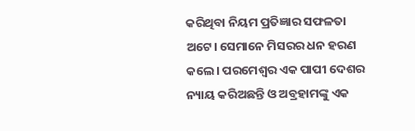କରିଥିବା ନିୟମ ପ୍ରତିଜ୍ଞାର ସଫଳତା ଅଟେ। ସେମାନେ ମିସରର ଧନ ହରଣ କଲେ। ପରମେଶ୍ୱର ଏକ ପାପୀ ଦେଶର ନ୍ୟାୟ କରିଅଛନ୍ତି ଓ ଅବ୍ରହାମଙ୍କୁ ଏକ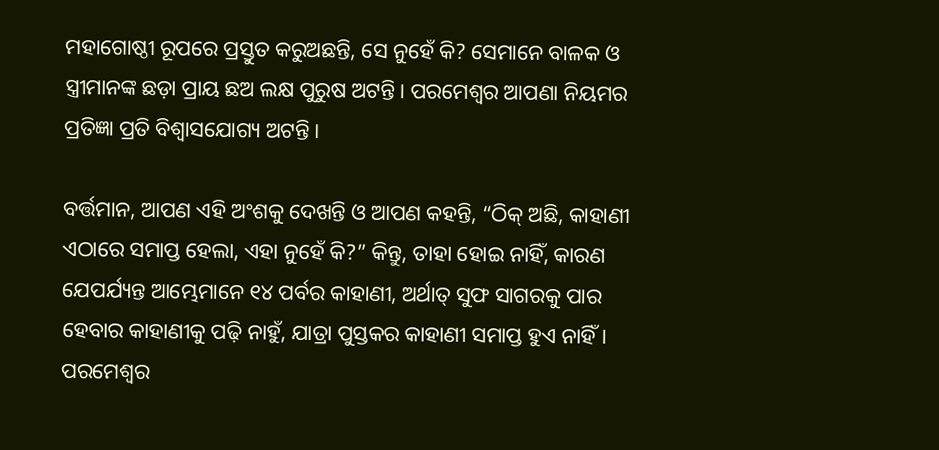ମହାଗୋଷ୍ଠୀ ରୂପରେ ପ୍ରସ୍ତୁତ କରୁଅଛନ୍ତି, ସେ ନୁହେଁ କି? ସେମାନେ ବାଳକ ଓ ସ୍ତ୍ରୀମାନଙ୍କ ଛଡ଼ା ପ୍ରାୟ ଛଅ ଲକ୍ଷ ପୁରୁଷ ଅଟନ୍ତି। ପରମେଶ୍ୱର ଆପଣା ନିୟମର ପ୍ରତିଜ୍ଞା ପ୍ରତି ବିଶ୍ୱାସଯୋଗ୍ୟ ଅଟନ୍ତି।

ବର୍ତ୍ତମାନ, ଆପଣ ଏହି ଅଂଶକୁ ଦେଖନ୍ତି ଓ ଆପଣ କହନ୍ତି, “ଠିକ୍ ଅଛି, କାହାଣୀ ଏଠାରେ ସମାପ୍ତ ହେଲା, ଏହା ନୁହେଁ କି?” କିନ୍ତୁ, ତାହା ହୋଇ ନାହିଁ, କାରଣ ଯେପର୍ଯ୍ୟନ୍ତ ଆମ୍ଭେମାନେ ୧୪ ପର୍ବର କାହାଣୀ, ଅର୍ଥାତ୍ ସୁଫ ସାଗରକୁ ପାର ହେବାର କାହାଣୀକୁ ପଢ଼ି ନାହୁଁ, ଯାତ୍ରା ପୁସ୍ତକର କାହାଣୀ ସମାପ୍ତ ହୁଏ ନାହିଁ। ପରମେଶ୍ୱର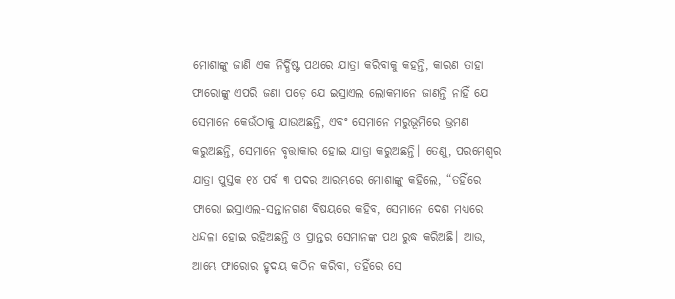ମୋଶାଙ୍କୁ ଜାଣି ଏକ ନିର୍ଦ୍ଧିଷ୍ଟ ପଥରେ ଯାତ୍ରା କରିବାକୁ କହନ୍ତି, କାରଣ ତାହା ଫାରୋଙ୍କୁ ଏପରି ଜଣା ପଡ଼େ ଯେ ଇସ୍ରାଏଲ ଲୋକମାନେ ଜାଣନ୍ତି ନାହିଁ ଯେ ସେମାନେ କେଉଁଠାକୁ ଯାଉଅଛନ୍ତି, ଏବଂ ସେମାନେ ମରୁଭୂମିରେ ଭ୍ରମଣ କରୁଅଛନ୍ତି, ସେମାନେ ବୃତ୍ତାକାର ହୋଇ ଯାତ୍ରା କରୁଅଛନ୍ତି। ତେଣୁ, ପରମେଶ୍ୱର ଯାତ୍ରା ପୁସ୍ତକ ୧୪ ପର୍ବ ୩ ପଦର ଆରମ୍ଭରେ ମୋଶାଙ୍କୁ କହିଲେ, “ତହିଁରେ ଫାରୋ ଇସ୍ରାଏଲ-ସନ୍ତାନଗଣ ବିଷୟରେ କହିବ, ସେମାନେ ଦେଶ ମଧ୍ୟରେ ଧନ୍ଦଳା ହୋଇ ରହିଅଛନ୍ତି ଓ ପ୍ରାନ୍ତର ସେମାନଙ୍କ ପଥ ରୁଦ୍ଧ କରିଅଛି। ଆଉ, ଆମ୍ଭେ ଫାରୋର ହୃଦୟ କଠିନ କରିବା, ତହିଁରେ ସେ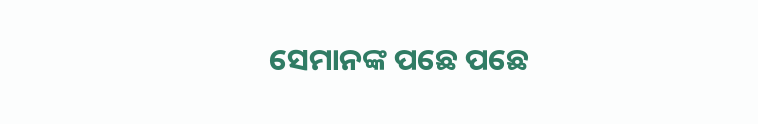ସେମାନଙ୍କ ପଛେ ପଛେ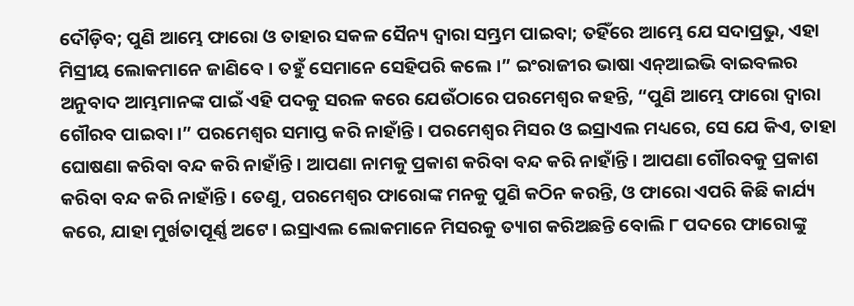ଦୌଡ଼ିବ; ପୁଣି ଆମ୍ଭେ ଫାରୋ ଓ ତାହାର ସକଳ ସୈନ୍ୟ ଦ୍ଵାରା ସମ୍ଭ୍ରମ ପାଇବା; ତହିଁରେ ଆମ୍ଭେ ଯେ ସଦାପ୍ରଭୁ, ଏହା ମିସ୍ରୀୟ ଲୋକମାନେ ଜାଣିବେ। ତହୁଁ ସେମାନେ ସେହିପରି କଲେ।” ଇଂରାଜୀର ଭାଷା ଏନ୍‌ଆଇଭି ବାଇବଲର ଅନୁବାଦ ଆମ୍ଭମାନଙ୍କ ପାଇଁ ଏହି ପଦକୁ ସରଳ କରେ ଯେଉଁଠାରେ ପରମେଶ୍ୱର କହନ୍ତି, “ପୁଣି ଆମ୍ଭେ ଫାରୋ ଦ୍ଵାରା ଗୌରବ ପାଇବା।” ପରମେଶ୍ୱର ସମାପ୍ତ କରି ନାହାଁନ୍ତି। ପରମେଶ୍ୱର ମିସର ଓ ଇସ୍ରାଏଲ ମଧ୍ୟରେ, ସେ ଯେ କିଏ, ତାହା ଘୋଷଣା କରିବା ବନ୍ଦ କରି ନାହାଁନ୍ତି। ଆପଣା ନାମକୁ ପ୍ରକାଶ କରିବା ବନ୍ଦ କରି ନାହାଁନ୍ତି। ଆପଣା ଗୌରବକୁ ପ୍ରକାଶ କରିବା ବନ୍ଦ କରି ନାହାଁନ୍ତି। ତେଣୁ, ପରମେଶ୍ୱର ଫାରୋଙ୍କ ମନକୁ ପୁଣି କଠିନ କରନ୍ତି, ଓ ଫାରୋ ଏପରି କିଛି କାର୍ଯ୍ୟ କରେ, ଯାହା ମୁର୍ଖତାପୂର୍ଣ୍ଣ ଅଟେ। ଇସ୍ରାଏଲ ଲୋକମାନେ ମିସରକୁ ତ୍ୟାଗ କରିଅଛନ୍ତି ବୋଲି ୮ ପଦରେ ଫାରୋଙ୍କୁ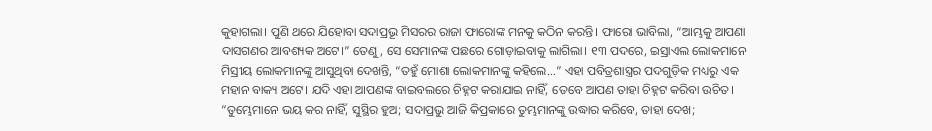କୁହାଗଲା। ପୁଣି ଥରେ ଯିହୋବା ସଦାପ୍ରଭୂ ମିସରର ରାଜା ଫାରୋଙ୍କ ମନକୁ କଠିନ କରନ୍ତି। ଫାରୋ ଭାବିଲା, “ଆମ୍ଭକୁ ଆପଣା ଦାସଗଣର ଆବଶ୍ୟକ ଅଟେ।” ତେଣୁ, ସେ ସେମାନଙ୍କ ପଛରେ ଗୋଡ଼ାଇବାକୁ ଲାଗିଲା। ୧୩ ପଦରେ, ଇସ୍ରାଏଲ ଲୋକମାନେ ମିସ୍ରୀୟ ଲୋକମାନଙ୍କୁ ଆସୁଥିବା ଦେଖନ୍ତି, “ତହୁଁ ମୋଶା ଲୋକମାନଙ୍କୁ କହିଲେ...” ଏହା ପବିତ୍ରଶାସ୍ତ୍ରର ପଦଗୁଡ଼ିକ ମଧ୍ୟରୁ ଏକ ମହାନ ବାକ୍ୟ ଅଟେ। ଯଦି ଏହା ଆପଣଙ୍କ ବାଇବଲରେ ଚିହ୍ନଟ କରାଯାଇ ନାହିଁ, ତେବେ ଆପଣ ତାହା ଚିହ୍ନଟ କରିବା ଉଚିତ। “ତୁମ୍ଭେମାନେ ଭୟ କର ନାହିଁ, ସୁସ୍ଥିର ହୁଅ; ସଦାପ୍ରଭୁ ଆଜି କିପ୍ରକାରେ ତୁମ୍ଭମାନଙ୍କୁ ଉଦ୍ଧାର କରିବେ, ତାହା ଦେଖ;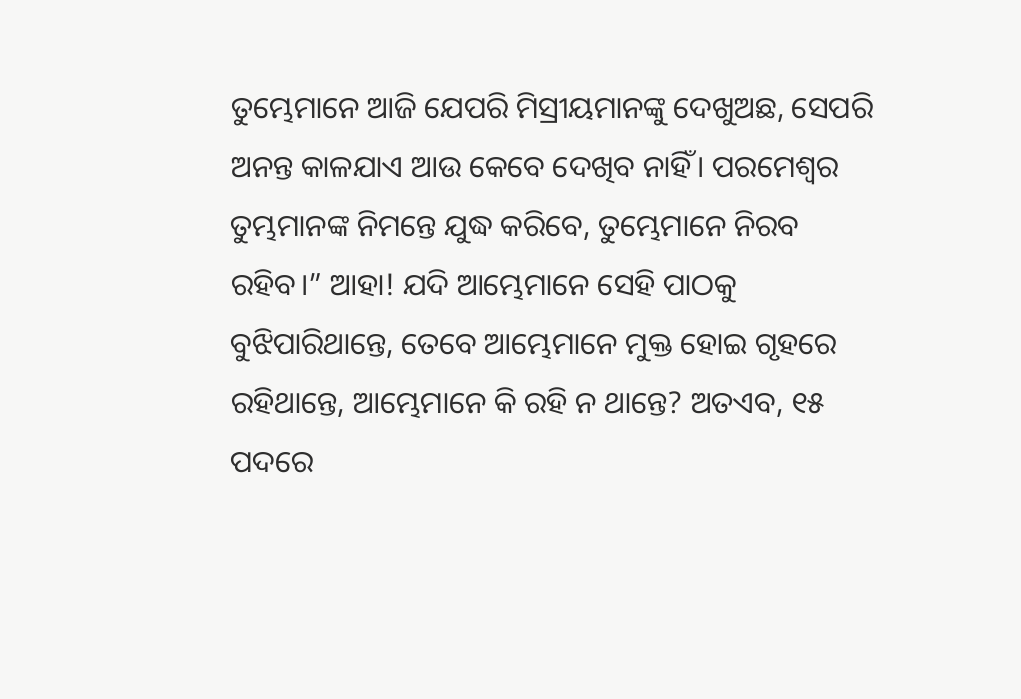ତୁମ୍ଭେମାନେ ଆଜି ଯେପରି ମିସ୍ରୀୟମାନଙ୍କୁ ଦେଖୁଅଛ, ସେପରି ଅନନ୍ତ କାଳଯାଏ ଆଉ କେବେ ଦେଖିବ ନାହିଁ। ପରମେଶ୍ଵର ତୁମ୍ଭମାନଙ୍କ ନିମନ୍ତେ ଯୁଦ୍ଧ କରିବେ, ତୁମ୍ଭେମାନେ ନିରବ ରହିବ।” ଆହା! ଯଦି ଆମ୍ଭେମାନେ ସେହି ପାଠକୁ ବୁଝିପାରିଥାନ୍ତେ, ତେବେ ଆମ୍ଭେମାନେ ମୁକ୍ତ ହୋଇ ଗୃହରେ ରହିଥାନ୍ତେ, ଆମ୍ଭେମାନେ କି ରହି ନ ଥାନ୍ତେ? ଅତଏବ, ୧୫ ପଦରେ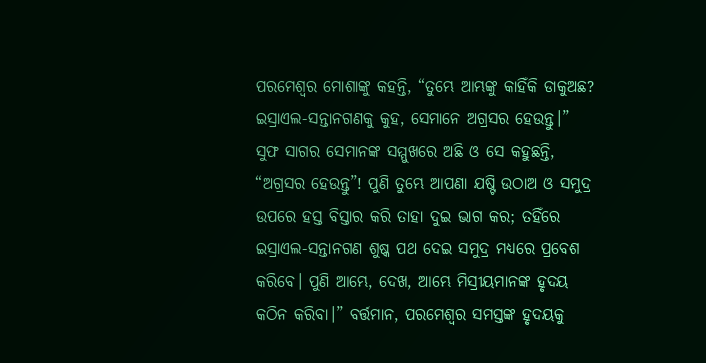ପରମେଶ୍ୱର ମୋଶାଙ୍କୁ କହନ୍ତି, “ତୁମ୍ଭେ ଆମ୍ଭଙ୍କୁ କାହିଁକି ଡାକୁଅଛ? ଇସ୍ରାଏଲ-ସନ୍ତାନଗଣକୁ କୁହ, ସେମାନେ ଅଗ୍ରସର ହେଉନ୍ତୁ।” ସୁଫ ସାଗର ସେମାନଙ୍କ ସମ୍ମୁଖରେ ଅଛି ଓ ସେ କହୁଛନ୍ତି, “ଅଗ୍ରସର ହେଉନ୍ତୁ”! ପୁଣି ତୁମ୍ଭେ ଆପଣା ଯଷ୍ଟି ଉଠାଅ ଓ ସମୁଦ୍ର ଉପରେ ହସ୍ତ ବିସ୍ତାର କରି ତାହା ଦୁଇ ଭାଗ କର; ତହିଁରେ ଇସ୍ରାଏଲ-ସନ୍ତାନଗଣ ଶୁଷ୍କ ପଥ ଦେଇ ସମୁଦ୍ର ମଧ୍ୟରେ ପ୍ରବେଶ କରିବେ। ପୁଣି ଆମ୍ଭେ, ଦେଖ, ଆମ୍ଭେ ମିସ୍ରୀୟମାନଙ୍କ ହୃଦୟ କଠିନ କରିବା।” ବର୍ତ୍ତମାନ, ପରମେଶ୍ୱର ସମସ୍ତଙ୍କ ହୃଦୟକୁ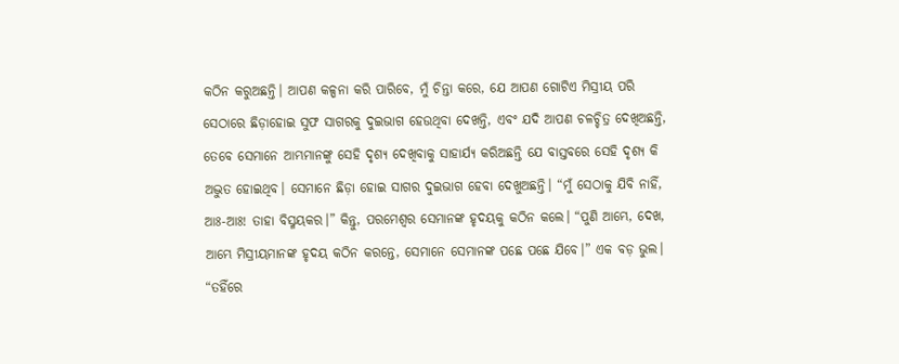କଠିନ କରୁଅଛନ୍ତି। ଆପଣ କଳ୍ପନା କରି ପାରିବେ, ମୁଁ ଚିନ୍ତା କରେ, ଯେ ଆପଣ ଗୋଟିଏ ମିସ୍ରୀୟ ପରି ସେଠାରେ ଛିଡ଼ାହୋଇ ସୁଫ ସାଗରକୁ ଦୁଇଭାଗ ହେଉଥିବା ଦେଖନ୍ତି, ଏବଂ ଯଦି ଆପଣ ଚଳଚ୍ଚିତ୍ର ଦେଖିଅଛନ୍ତି, ତେବେ ସେମାନେ ଆମ୍ଭମାନଙ୍କୁ ସେହି ଦୃଶ୍ୟ ଦେଖିବାକୁ ସାହାର୍ଯ୍ୟ କରିଅଛନ୍ତି ଯେ ବାସ୍ତବରେ ସେହି ଦୃଶ୍ୟ କି ଅଦ୍ଭୁତ ହୋଇଥିବ। ସେମାନେ ଛିଡ଼ା ହୋଇ ସାଗର ଦୁଇଭାଗ ହେବା ଦେଖୁଅଛନ୍ତି। “ମୁଁ ସେଠାକୁ ଯିବି ନାହିଁ, ଆଃ-ଆଃ! ତାହା ବିସ୍ମୟକର।” କିନ୍ତୁ, ପରମେଶ୍ୱର ସେମାନଙ୍କ ହୃଦୟକୁ କଠିନ କଲେ। “ପୁଣି ଆମ୍ଭେ, ଦେଖ, ଆମ୍ଭେ ମିସ୍ରୀୟମାନଙ୍କ ହୃଦୟ କଠିନ କରନ୍ତେ, ସେମାନେ ସେମାନଙ୍କ ପଛେ ପଛେ ଯିବେ।” ଏକ ବଡ଼ ଭୁଲ। “ତହିଁରେ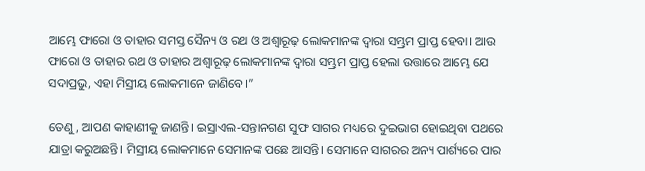ଆମ୍ଭେ ଫାରୋ ଓ ତାହାର ସମସ୍ତ ସୈନ୍ୟ ଓ ରଥ ଓ ଅଶ୍ଵାରୂଢ଼ ଲୋକମାନଙ୍କ ଦ୍ଵାରା ସମ୍ଭ୍ରମ ପ୍ରାପ୍ତ ହେବା। ଆଉ ଫାରୋ ଓ ତାହାର ରଥ ଓ ତାହାର ଅଶ୍ଵାରୂଢ଼ ଲୋକମାନଙ୍କ ଦ୍ଵାରା ସମ୍ଭ୍ରମ ପ୍ରାପ୍ତ ହେଲା ଉତ୍ତାରେ ଆମ୍ଭେ ଯେ ସଦାପ୍ରଭୁ, ଏହା ମିସ୍ରୀୟ ଲୋକମାନେ ଜାଣିବେ।”

ତେଣୁ, ଆପଣ କାହାଣୀକୁ ଜାଣନ୍ତି। ଇସ୍ରାଏଲ-ସନ୍ତାନଗଣ ସୁଫ ସାଗର ମଧ୍ୟରେ ଦୁଇଭାଗ ହୋଇଥିବା ପଥରେ ଯାତ୍ରା କରୁଅଛନ୍ତି। ମିସ୍ରୀୟ ଲୋକମାନେ ସେମାନଙ୍କ ପଛେ ଆସନ୍ତି। ସେମାନେ ସାଗରର ଅନ୍ୟ ପାର୍ଶ୍ୟରେ ପାର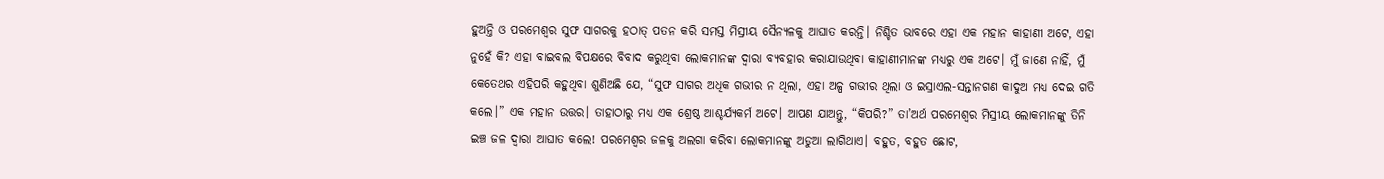ହୁଅନ୍ତି ଓ ପରମେଶ୍ୱର ସୁଫ ସାଗରକୁ ହଠାତ୍ ପତନ କରି ସମସ୍ତ ମିସ୍ରୀୟ ସୈନ୍ୟଳକୁ ଆଘାତ କରନ୍ତି। ନିଶ୍ଚିତ ଭାବରେ ଏହା ଏକ ମହାନ କାହାଣୀ ଅଟେ, ଏହା ନୁହେଁ କି? ଏହା ବାଇବଲ ବିପକ୍ଷରେ ବିବାଦ କରୁଥିବା ଲୋକମାନଙ୍କ ଦ୍ୱାରା ବ୍ୟବହାର କରାଯାଉଥିବା କାହାଣୀମାନଙ୍କ ମଧ୍ୟରୁ ଏକ ଅଟେ। ମୁଁ ଜାଣେ ନାହିଁ, ମୁଁ କେତେଥର ଏହିପରି କହୁଥିବା ଶୁଣିଅଛି ଯେ, “ସୁଫ ସାଗର ଅଧିକ ଗଭୀର ନ ଥିଲା, ଏହା ଅଳ୍ପ ଗଭୀର ଥିଲା ଓ ଇସ୍ରାଏଲ-ସନ୍ତାନଗଣ କାଦୁଅ ମଧ୍ୟ ଦେଇ ଗତି କଲେ।” ଏକ ମହାନ ଉତ୍ତର। ତାହାଠାରୁ ମଧ୍ୟ ଏକ ଶ୍ରେଷ୍ଠ ଆଶ୍ଚର୍ଯ୍ୟକର୍ମ ଅଟେ। ଆପଣ ଯାଅନ୍ତୁ, “କିପରି?” ତା’ଅର୍ଥ ପରମେଶ୍ୱର ମିସ୍ରୀୟ ଲୋକମାନଙ୍କୁ ତିନି ଇଞ୍ଚ ଜଳ ଦ୍ୱାରା ଆଘାତ କଲେ! ପରମେଶ୍ୱର ଜଳକୁ ଅଲଗା କରିବା ଲୋକମାନଙ୍କୁ ଅଡୁଆ ଲାଗିଥାଏ। ବହୁତ, ବହୁତ ଛୋଟ,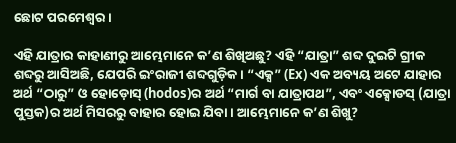ଛୋଟ ପରମେଶ୍ୱର।

ଏହି ଯାତ୍ରାର କାହାଣୀରୁ ଆମ୍ଭେମାନେ କ’ଣ ଶିଖିଅଛୁ? ଏହି “ଯାତ୍ରା” ଶବ୍ଦ ଦୁଇଟି ଗ୍ରୀକ ଶବ୍ଦରୁ ଆସିଅଛି, ଯେପରି ଇଂରାଜୀ ଶବ୍ଦଗୁଡ଼ିକ। “ଏକ୍ସ” (Ex) ଏକ ଅବ୍ୟୟ ଅଟେ ଯାହାର ଅର୍ଥ “ଠାରୁ” ଓ ହୋଡ଼ୋସ୍ (hodos)ର ଅର୍ଥ “ମାର୍ଗ ବା ଯାତ୍ରାପଥ”, ଏବଂ ଏକ୍ସୋଡସ୍ (ଯାତ୍ରା ପୁସ୍ତକ)ର ଅର୍ଥ ମିସରରୁ ବାହାର ହୋଇ ଯିବା। ଆମ୍ଭେମାନେ କ’ଣ ଶିଖୁ?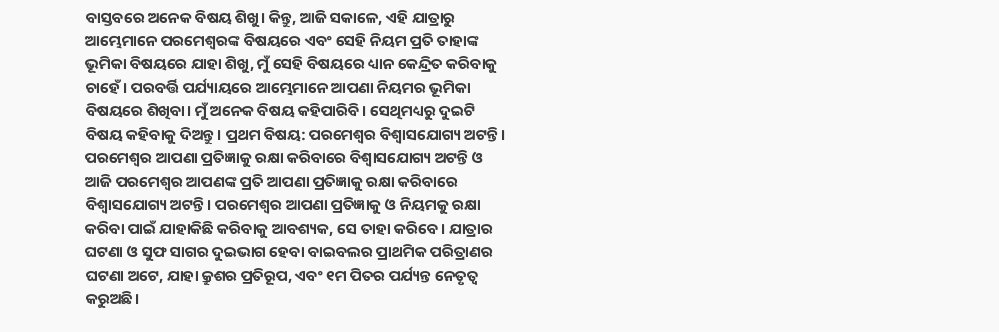ବାସ୍ତବରେ ଅନେକ ବିଷୟ ଶିଖୁ। କିନ୍ତୁ, ଆଜି ସକାଳେ, ଏହି ଯାତ୍ରାରୁ ଆମ୍ଭେମାନେ ପରମେଶ୍ୱରଙ୍କ ବିଷୟରେ ଏବଂ ସେହି ନିୟମ ପ୍ରତି ତାହାଙ୍କ ଭୂମିକା ବିଷୟରେ ଯାହା ଶିଖୁ, ମୁଁ ସେହି ବିଷୟରେ ଧ୍ୟାନ କେନ୍ଦ୍ରିତ କରିବାକୁ ଚାହେଁ। ପରବର୍ତ୍ତି ପର୍ଯ୍ୟାୟରେ ଆମ୍ଭେମାନେ ଆପଣା ନିୟମର ଭୂମିକା ବିଷୟରେ ଶିଖିବା। ମୁଁ ଅନେକ ବିଷୟ କହିପାରିବି। ସେଥିମଧ୍ୟରୁ ଦୁଇଟି ବିଷୟ କହିବାକୁ ଦିଅନ୍ତୁ। ପ୍ରଥମ ବିଷୟ: ପରମେଶ୍ୱର ବିଶ୍ୱାସଯୋଗ୍ୟ ଅଟନ୍ତି। ପରମେଶ୍ୱର ଆପଣା ପ୍ରତିଜ୍ଞାକୁ ରକ୍ଷା କରିବାରେ ବିଶ୍ୱାସଯୋଗ୍ୟ ଅଟନ୍ତି ଓ ଆଜି ପରମେଶ୍ୱର ଆପଣଙ୍କ ପ୍ରତି ଆପଣା ପ୍ରତିଜ୍ଞାକୁ ରକ୍ଷା କରିବାରେ ବିଶ୍ୱାସଯୋଗ୍ୟ ଅଟନ୍ତି। ପରମେଶ୍ୱର ଆପଣା ପ୍ରତିଜ୍ଞାକୁ ଓ ନିୟମକୁ ରକ୍ଷା କରିବା ପାଇଁ ଯାହାକିଛି କରିବାକୁ ଆବଶ୍ୟକ, ସେ ତାହା କରିବେ। ଯାତ୍ରାର ଘଟଣା ଓ ସୁଫ ସାଗର ଦୁଇଭାଗ ହେବା ବାଇବଲର ପ୍ରାଥମିକ ପରିତ୍ରାଣର ଘଟଣା ଅଟେ, ଯାହା କ୍ରୁଶର ପ୍ରତିରୂପ, ଏବଂ ୧ମ ପିତର ପର୍ଯ୍ୟନ୍ତ ନେତୃତ୍ୱ କରୁଅଛି।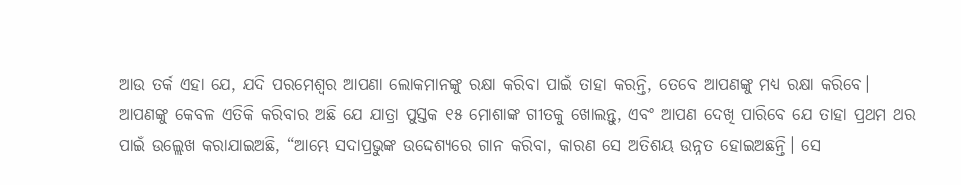ଆଉ ତର୍କ ଏହା ଯେ, ଯଦି ପରମେଶ୍ୱର ଆପଣା ଲୋକମାନଙ୍କୁ ରକ୍ଷା କରିବା ପାଇଁ ତାହା କରନ୍ତି, ତେବେ ଆପଣଙ୍କୁ ମଧ୍ୟ ରକ୍ଷା କରିବେ। ଆପଣଙ୍କୁ କେବଳ ଏତିକି କରିବାର ଅଛି ଯେ ଯାତ୍ରା ପୁସ୍ତକ ୧୫ ମୋଶାଙ୍କ ଗୀତକୁ ଖୋଲନ୍ତୁ, ଏବଂ ଆପଣ ଦେଖି ପାରିବେ ଯେ ତାହା ପ୍ରଥମ ଥର ପାଇଁ ଉଲ୍ଲେଖ କରାଯାଇଅଛି, “ଆମ୍ଭେ ସଦାପ୍ରଭୁଙ୍କ ଉଦ୍ଦେଶ୍ୟରେ ଗାନ କରିବା, କାରଣ ସେ ଅତିଶୟ ଉନ୍ନତ ହୋଇଅଛନ୍ତି। ସେ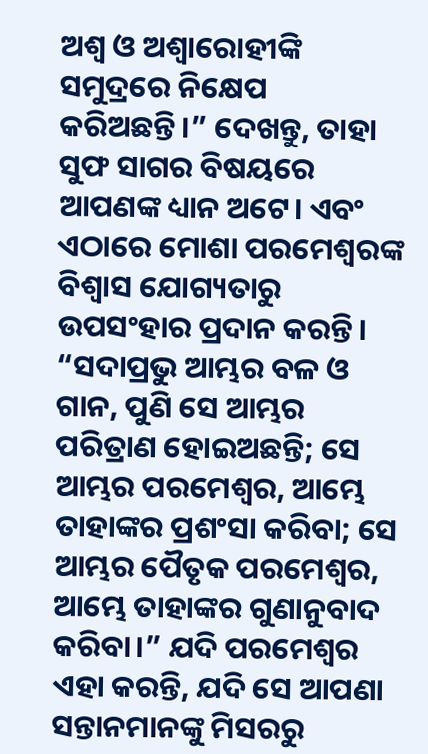ଅଶ୍ଵ ଓ ଅଶ୍ଵାରୋହୀଙ୍କି ସମୁଦ୍ରରେ ନିକ୍ଷେପ କରିଅଛନ୍ତି।” ଦେଖନ୍ତୁ, ତାହା ସୁଫ ସାଗର ବିଷୟରେ ଆପଣଙ୍କ ଧ୍ୟାନ ଅଟେ। ଏବଂ ଏଠାରେ ମୋଶା ପରମେଶ୍ୱରଙ୍କ ବିଶ୍ୱାସ ଯୋଗ୍ୟତାରୁ ଉପସଂହାର ପ୍ରଦାନ କରନ୍ତି। “ସଦାପ୍ରଭୁ ଆମ୍ଭର ବଳ ଓ ଗାନ, ପୁଣି ସେ ଆମ୍ଭର ପରିତ୍ରାଣ ହୋଇଅଛନ୍ତି; ସେ ଆମ୍ଭର ପରମେଶ୍ଵର, ଆମ୍ଭେ ତାହାଙ୍କର ପ୍ରଶଂସା କରିବା; ସେ ଆମ୍ଭର ପୈତୃକ ପରମେଶ୍ଵର, ଆମ୍ଭେ ତାହାଙ୍କର ଗୁଣାନୁବାଦ କରିବା।” ଯଦି ପରମେଶ୍ୱର ଏହା କରନ୍ତି, ଯଦି ସେ ଆପଣା ସନ୍ତାନମାନଙ୍କୁ ମିସରରୁ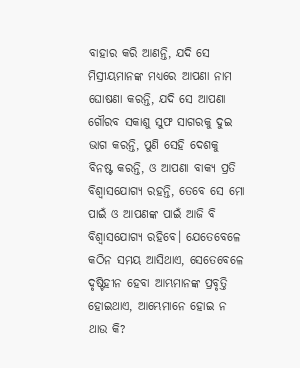ବାହାର କରି ଆଣନ୍ତି, ଯଦି ସେ ମିସ୍ରୀୟମାନଙ୍କ ମଧ୍ୟରେ ଆପଣା ନାମ ଘୋଷଣା କରନ୍ତି, ଯଦି ସେ ଆପଣା ଗୌରବ ସକାଶୁ ସୁଫ ସାଗରକୁ ଦୁଇ ଭାଗ କରନ୍ତି, ପୁଣି ସେହି ଦେଶକୁ ବିନଷ୍ଟ କରନ୍ତି, ଓ ଆପଣା ବାକ୍ୟ ପ୍ରତି ବିଶ୍ୱାସଯୋଗ୍ୟ ରହନ୍ତି, ତେବେ ସେ ମୋ ପାଇଁ ଓ ଆପଣଙ୍କ ପାଇଁ ଆଜି ବି ବିଶ୍ୱାସଯୋଗ୍ୟ ରହିବେ। ଯେତେବେଳେ କଠିନ ସମୟ ଆସିଥାଏ, ସେତେବେଳେ ଦୃଷ୍ଟିହୀନ ହେବା ଆମ୍ଭମାନଙ୍କ ପ୍ରବୃତ୍ତି ହୋଇଥାଏ, ଆମ୍ଭେମାନେ ହୋଇ ନ ଥାଉ କି?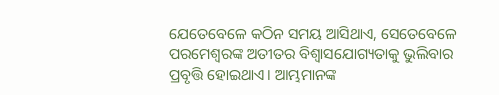ଯେତେବେଳେ କଠିନ ସମୟ ଆସିଥାଏ, ସେତେବେଳେ ପରମେଶ୍ୱରଙ୍କ ଅତୀତର ବିଶ୍ୱାସଯୋଗ୍ୟତାକୁ ଭୁଲିବାର ପ୍ରବୃତ୍ତି ହୋଇଥାଏ। ଆମ୍ଭମାନଙ୍କ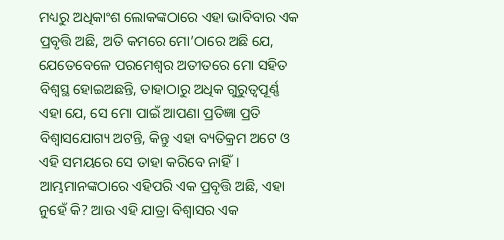ମଧ୍ୟରୁ ଅଧିକାଂଶ ଲୋକଙ୍କଠାରେ ଏହା ଭାବିବାର ଏକ ପ୍ରବୃତ୍ତି ଅଛି, ଅତି କମରେ ମୋ’ଠାରେ ଅଛି ଯେ, ଯେତେବେଳେ ପରମେଶ୍ୱର ଅତୀତରେ ମୋ ସହିତ ବିଶ୍ୱସ୍ଥ ହୋଇଅଛନ୍ତି, ତାହାଠାରୁ ଅଧିକ ଗୁରୁତ୍ୱପୂର୍ଣ୍ଣ ଏହା ଯେ, ସେ ମୋ ପାଇଁ ଆପଣା ପ୍ରତିଜ୍ଞା ପ୍ରତି ବିଶ୍ୱାସଯୋଗ୍ୟ ଅଟନ୍ତି, କିନ୍ତୁ ଏହା ବ୍ୟତିକ୍ରମ ଅଟେ ଓ ଏହି ସମୟରେ ସେ ତାହା କରିବେ ନାହିଁ। ଆମ୍ଭମାନଙ୍କଠାରେ ଏହିପରି ଏକ ପ୍ରବୃତ୍ତି ଅଛି, ଏହା ନୁହେଁ କି? ଆଉ ଏହି ଯାତ୍ରା ବିଶ୍ୱାସର ଏକ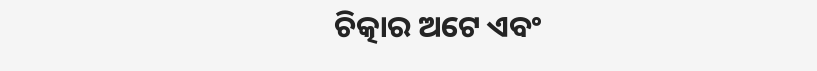ଚିତ୍କାର ଅଟେ ଏବଂ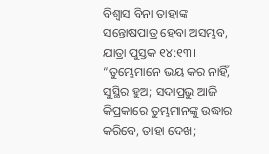ବିଶ୍ୱାସ ବିନା ତାହାଙ୍କ ସନ୍ତୋଷପାତ୍ର ହେବା ଅସମ୍ଭବ, ଯାତ୍ରା ପୁସ୍ତକ ୧୪:୧୩। “ତୁମ୍ଭେମାନେ ଭୟ କର ନାହିଁ, ସୁସ୍ଥିର ହୁଅ; ସଦାପ୍ରଭୁ ଆଜି କିପ୍ରକାରେ ତୁମ୍ଭମାନଙ୍କୁ ଉଦ୍ଧାର କରିବେ, ତାହା ଦେଖ;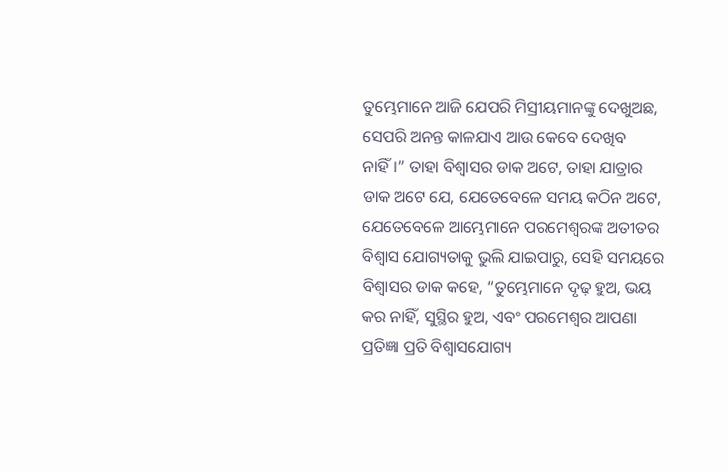ତୁମ୍ଭେମାନେ ଆଜି ଯେପରି ମିସ୍ରୀୟମାନଙ୍କୁ ଦେଖୁଅଛ, ସେପରି ଅନନ୍ତ କାଳଯାଏ ଆଉ କେବେ ଦେଖିବ ନାହିଁ।” ତାହା ବିଶ୍ୱାସର ଡାକ ଅଟେ, ତାହା ଯାତ୍ରାର ଡାକ ଅଟେ ଯେ, ଯେତେବେଳେ ସମୟ କଠିନ ଅଟେ, ଯେତେବେଳେ ଆମ୍ଭେମାନେ ପରମେଶ୍ୱରଙ୍କ ଅତୀତର ବିଶ୍ୱାସ ଯୋଗ୍ୟତାକୁ ଭୁଲି ଯାଇପାରୁ, ସେହି ସମୟରେ ବିଶ୍ୱାସର ଡାକ କହେ, “ତୁମ୍ଭେମାନେ ଦୃଢ଼ ହୁଅ, ଭୟ କର ନାହିଁ, ସୁସ୍ଥିର ହୁଅ, ଏବଂ ପରମେଶ୍ୱର ଆପଣା ପ୍ରତିଜ୍ଞା ପ୍ରତି ବିଶ୍ୱାସଯୋଗ୍ୟ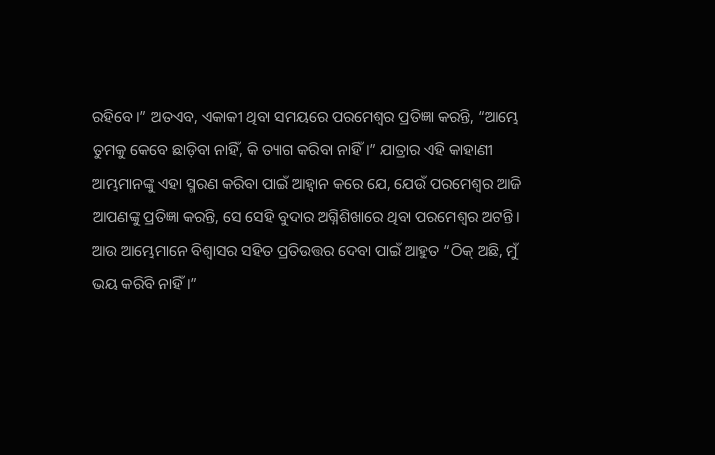ରହିବେ।” ଅତଏବ, ଏକାକୀ ଥିବା ସମୟରେ ପରମେଶ୍ୱର ପ୍ରତିଜ୍ଞା କରନ୍ତି, “ଆମ୍ଭେ ତୁମକୁ କେବେ ଛାଡ଼ିବା ନାହିଁ, କି ତ୍ୟାଗ କରିବା ନାହିଁ।” ଯାତ୍ରାର ଏହି କାହାଣୀ ଆମ୍ଭମାନଙ୍କୁ ଏହା ସ୍ମରଣ କରିବା ପାଇଁ ଆହ୍ୱାନ କରେ ଯେ, ଯେଉଁ ପରମେଶ୍ୱର ଆଜି ଆପଣଙ୍କୁ ପ୍ରତିଜ୍ଞା କରନ୍ତି, ସେ ସେହି ବୁଦାର ଅଗ୍ନିଶିଖାରେ ଥିବା ପରମେଶ୍ୱର ଅଟନ୍ତି। ଆଉ ଆମ୍ଭେମାନେ ବିଶ୍ୱାସର ସହିତ ପ୍ରତିଉତ୍ତର ଦେବା ପାଇଁ ଆହୁତ “ଠିକ୍ ଅଛି, ମୁଁ ଭୟ କରିବି ନାହିଁ।”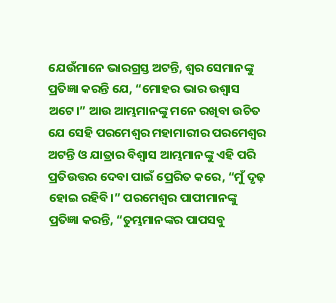ଯେଉଁମାନେ ଭାରଗ୍ରସ୍ତ ଅଟନ୍ତି, ଶ୍ୱର ସେମାନଙ୍କୁ ପ୍ରତିଜ୍ଞା କରନ୍ତି ଯେ, “ମୋହର ଭାର ଉଶ୍ଵାସ ଅଟେ।” ଆଉ ଆମ୍ଭମାନଙ୍କୁ ମନେ ରଖିବା ଉଚିତ ଯେ ସେହି ପରମେଶ୍ୱର ମହାମାରୀର ପରମେଶ୍ୱର ଅଟନ୍ତି ଓ ଯାତ୍ରାର ବିଶ୍ୱାସ ଆମ୍ଭମାନଙ୍କୁ ଏହି ପରି ପ୍ରତିଉତ୍ତର ଦେବା ପାଇଁ ପ୍ରେରିତ କରେ, “ମୁଁ ଦୃଢ଼ ହୋଇ ରହିବି।” ପରମେଶ୍ୱର ପାପୀମାନଙ୍କୁ ପ୍ରତିଜ୍ଞା କରନ୍ତି, “ତୁମ୍ଭମାନଙ୍କର ପାପସବୁ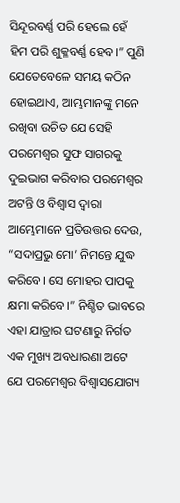ସିନ୍ଦୂରବର୍ଣ୍ଣ ପରି ହେଲେ ହେଁ ହିମ ପରି ଶୁକ୍ଳବର୍ଣ୍ଣ ହେବ।” ପୁଣି ଯେତେବେଳେ ସମୟ କଠିନ ହୋଇଥାଏ, ଆମ୍ଭମାନଙ୍କୁ ମନେ ରଖିବା ଉଚିତ ଯେ ସେହି ପରମେଶ୍ୱର ସୁଫ ସାଗରକୁ ଦୁଇଭାଗ କରିବାର ପରମେଶ୍ୱର ଅଟନ୍ତି ଓ ବିଶ୍ୱାସ ଦ୍ୱାରା ଆମ୍ଭେମାନେ ପ୍ରତିଉତ୍ତର ଦେଉ, “ସଦାପ୍ରଭୁ ମୋ’ ନିମନ୍ତେ ଯୁଦ୍ଧ କରିବେ। ସେ ମୋହର ପାପକୁ କ୍ଷମା କରିବେ।” ନିଶ୍ଚିତ ଭାବରେ ଏହା ଯାତ୍ରାର ଘଟଣାରୁ ନିର୍ଗତ ଏକ ମୁଖ୍ୟ ଅବଧାରଣା ଅଟେ ଯେ ପରମେଶ୍ୱର ବିଶ୍ୱାସଯୋଗ୍ୟ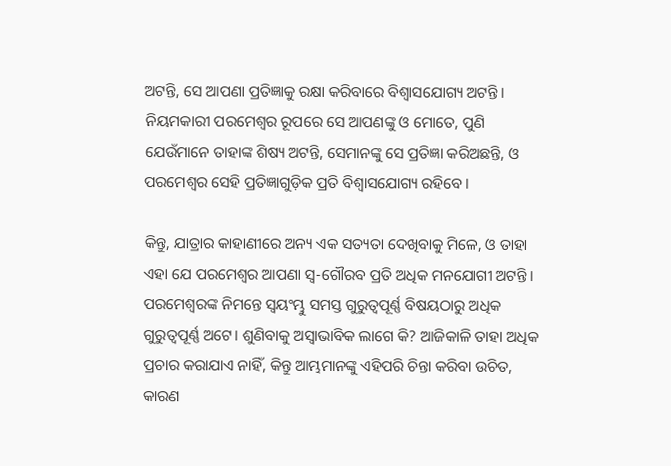ଅଟନ୍ତି, ସେ ଆପଣା ପ୍ରତିଜ୍ଞାକୁ ରକ୍ଷା କରିବାରେ ବିଶ୍ୱାସଯୋଗ୍ୟ ଅଟନ୍ତି। ନିୟମକାରୀ ପରମେଶ୍ୱର ରୂପରେ ସେ ଆପଣଙ୍କୁ ଓ ମୋତେ, ପୁଣି ଯେଉଁମାନେ ତାହାଙ୍କ ଶିଷ୍ୟ ଅଟନ୍ତି, ସେମାନଙ୍କୁ ସେ ପ୍ରତିଜ୍ଞା କରିଅଛନ୍ତି, ଓ ପରମେଶ୍ୱର ସେହି ପ୍ରତିଜ୍ଞାଗୁଡ଼ିକ ପ୍ରତି ବିଶ୍ୱାସଯୋଗ୍ୟ ରହିବେ।

କିନ୍ତୁ, ଯାତ୍ରାର କାହାଣୀରେ ଅନ୍ୟ ଏକ ସତ୍ୟତା ଦେଖିବାକୁ ମିଳେ, ଓ ତାହା ଏହା ଯେ ପରମେଶ୍ୱର ଆପଣା ସ୍ୱ-ଗୌରବ ପ୍ରତି ଅଧିକ ମନଯୋଗୀ ଅଟନ୍ତି। ପରମେଶ୍ୱରଙ୍କ ନିମନ୍ତେ ସ୍ୱୟଂମ୍ଭୁ ସମସ୍ତ ଗୁରୁତ୍ୱପୂର୍ଣ୍ଣ ବିଷୟଠାରୁ ଅଧିକ ଗୁରୁତ୍ୱପୂର୍ଣ୍ଣ ଅଟେ। ଶୁଣିବାକୁ ଅସ୍ୱାଭାବିକ ଲାଗେ କି? ଆଜିକାଳି ତାହା ଅଧିକ ପ୍ରଚାର କରାଯାଏ ନାହିଁ, କିନ୍ତୁ ଆମ୍ଭମାନଙ୍କୁ ଏହିପରି ଚିନ୍ତା କରିବା ଉଚିତ, କାରଣ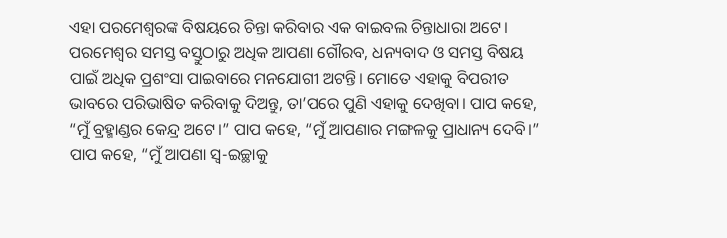ଏହା ପରମେଶ୍ୱରଙ୍କ ବିଷୟରେ ଚିନ୍ତା କରିବାର ଏକ ବାଇବଲ ଚିନ୍ତାଧାରା ଅଟେ। ପରମେଶ୍ୱର ସମସ୍ତ ବସ୍ତୁଠାରୁ ଅଧିକ ଆପଣା ଗୌରବ, ଧନ୍ୟବାଦ ଓ ସମସ୍ତ ବିଷୟ ପାଇଁ ଅଧିକ ପ୍ରଶଂସା ପାଇବାରେ ମନଯୋଗୀ ଅଟନ୍ତି। ମୋତେ ଏହାକୁ ବିପରୀତ ଭାବରେ ପରିଭାଷିତ କରିବାକୁ ଦିଅନ୍ତୁ, ତା’ପରେ ପୁଣି ଏହାକୁ ଦେଖିବା। ପାପ କହେ, “ମୁଁ ବ୍ରହ୍ମାଣ୍ଡର କେନ୍ଦ୍ର ଅଟେ।” ପାପ କହେ, “ମୁଁ ଆପଣାର ମଙ୍ଗଳକୁ ପ୍ରାଧାନ୍ୟ ଦେବି।” ପାପ କହେ, “ମୁଁ ଆପଣା ସ୍ୱ-ଇଚ୍ଛାକୁ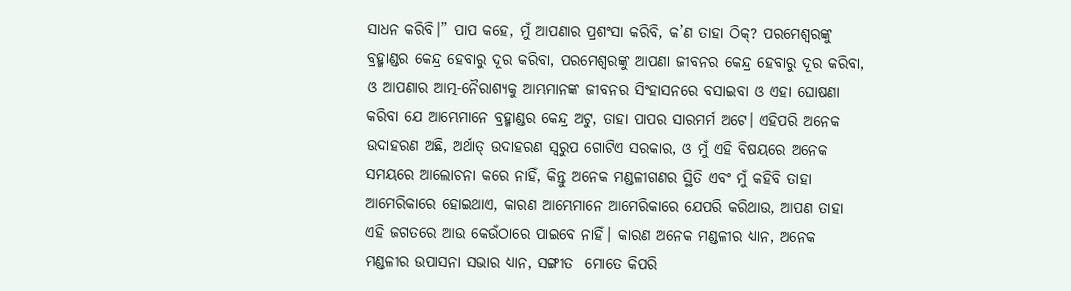ସାଧନ କରିବି।” ପାପ କହେ, ମୁଁ ଆପଣାର ପ୍ରଶଂସା କରିବି, କ’ଣ ତାହା ଠିକ୍? ପରମେଶ୍ୱରଙ୍କୁ ବ୍ରହ୍ମାଣ୍ଡର କେନ୍ଦ୍ର ହେବାରୁ ଦୂର କରିବା, ପରମେଶ୍ୱରଙ୍କୁ ଆପଣା ଜୀବନର କେନ୍ଦ୍ର ହେବାରୁ ଦୂର କରିବା, ଓ ଆପଣାର ଆତ୍ମ-ନୈରାଶ୍ୟକୁ ଆମ୍ଭମାନଙ୍କ ଜୀବନର ସିଂହାସନରେ ବସାଇବା ଓ ଏହା ଘୋଷଣା କରିବା ଯେ ଆମ୍ଭେମାନେ ବ୍ରହ୍ମାଣ୍ଡର କେନ୍ଦ୍ର ଅଟୁ, ତାହା ପାପର ସାରମର୍ମ ଅଟେ। ଏହିପରି ଅନେକ ଉଦାହରଣ ଅଛି, ଅର୍ଥାତ୍ ଉଦାହରଣ ସ୍ୱରୁପ ଗୋଟିଏ ସରକାର, ଓ ମୁଁ ଏହି ବିଷୟରେ ଅନେକ ସମୟରେ ଆଲୋଚନା କରେ ନାହିଁ, କିନ୍ତୁ ଅନେକ ମଣ୍ଡଳୀଗଣର ସ୍ଥିତି ଏବଂ ମୁଁ କହିବି ତାହା ଆମେରିକାରେ ହୋଇଥାଏ, କାରଣ ଆମ୍ଭେମାନେ ଆମେରିକାରେ ଯେପରି କରିଥାଉ, ଆପଣ ତାହା ଏହି ଜଗତରେ ଆଉ କେଉଁଠାରେ ପାଇବେ ନାହିଁ। କାରଣ ଅନେକ ମଣ୍ଡଳୀର ଧ୍ୟାନ, ଅନେକ ମଣ୍ଡଳୀର ଉପାସନା ସଭାର ଧ୍ୟାନ, ସଙ୍ଗୀତ  ମୋତେ କିପରି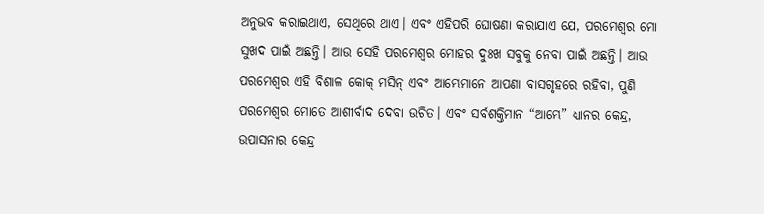ଅନୁଭବ କରାଇଥାଏ, ସେଥିରେ ଥାଏ। ଏବଂ ଏହିପରି ଘୋଷଣା କରାଯାଏ ଯେ, ପରମେଶ୍ୱର ମୋ ସୁଖଦ ପାଇଁ ଅଛନ୍ତି। ଆଉ ସେହି ପରମେଶ୍ୱର ମୋହର ଦୁଃଖ ସବୁକୁ ନେବା ପାଇଁ ଅଛନ୍ତି। ଆଉ ପରମେଶ୍ୱର ଏହି ବିଶାଳ କୋକ୍ ମସିନ୍ ଏବଂ ଆମ୍ଭେମାନେ ଆପଣା ବାସଗୃହରେ ରହିବା, ପୁଣି ପରମେଶ୍ୱର ମୋତେ ଆଶୀର୍ବାଦ ଦେବା ଉଚିତ। ଏବଂ ସର୍ବଶକ୍ତିମାନ “ଆମ୍ଭେ” ଧ୍ୟାନର କେନ୍ଦ୍ର, ଉପାସନାର କେନ୍ଦ୍ର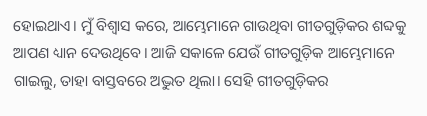ହୋଇଥାଏ। ମୁଁ ବିଶ୍ୱାସ କରେ, ଆମ୍ଭେମାନେ ଗାଉଥିବା ଗୀତଗୁଡ଼ିକର ଶବ୍ଦକୁ ଆପଣ ଧ୍ୟାନ ଦେଉଥିବେ। ଆଜି ସକାଳେ ଯେଉଁ ଗୀତଗୁଡ଼ିକ ଆମ୍ଭେମାନେ ଗାଇଲୁ, ତାହା ବାସ୍ତବରେ ଅଦ୍ଭୁତ ଥିଲା। ସେହି ଗୀତଗୁଡ଼ିକର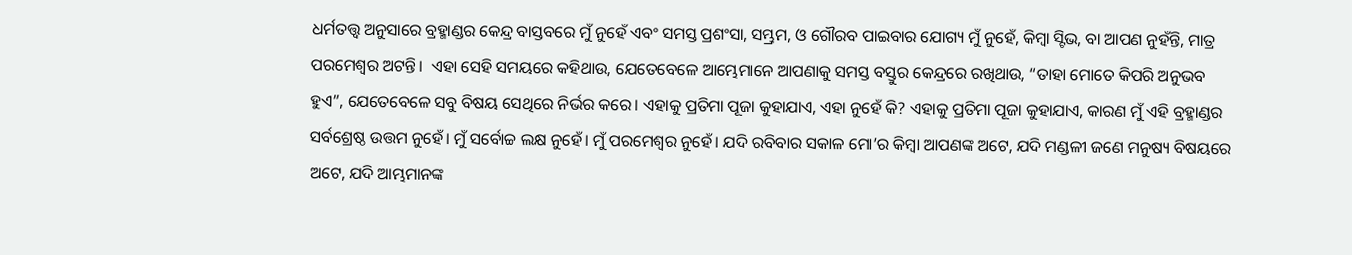ଧର୍ମତତ୍ତ୍ୱ ଅନୁସାରେ ବ୍ରହ୍ମାଣ୍ଡର କେନ୍ଦ୍ର ବାସ୍ତବରେ ମୁଁ ନୁହେଁ ଏବଂ ସମସ୍ତ ପ୍ରଶଂସା, ସମ୍ଭ୍ରମ, ଓ ଗୌରବ ପାଇବାର ଯୋଗ୍ୟ ମୁଁ ନୁହେଁ, କିମ୍ବା ସ୍ଟିଭ, ବା ଆପଣ ନୁହଁନ୍ତି, ମାତ୍ର ପରମେଶ୍ୱର ଅଟନ୍ତି।  ଏହା ସେହି ସମୟରେ କହିଥାଉ, ଯେତେବେଳେ ଆମ୍ଭେମାନେ ଆପଣାକୁ ସମସ୍ତ ବସ୍ତୁର କେନ୍ଦ୍ରରେ ରଖିଥାଉ, “ତାହା ମୋତେ କିପରି ଅନୁଭବ ହୁଏ”, ଯେତେବେଳେ ସବୁ ବିଷୟ ସେଥିରେ ନିର୍ଭର କରେ। ଏହାକୁ ପ୍ରତିମା ପୂଜା କୁହାଯାଏ, ଏହା ନୁହେଁ କି? ଏହାକୁ ପ୍ରତିମା ପୂଜା କୁହାଯାଏ, କାରଣ ମୁଁ ଏହି ବ୍ରହ୍ମାଣ୍ଡର ସର୍ବଶ୍ରେଷ୍ଠ ଉତ୍ତମ ନୁହେଁ। ମୁଁ ସର୍ବୋଚ୍ଚ ଲକ୍ଷ ନୁହେଁ। ମୁଁ ପରମେଶ୍ୱର ନୁହେଁ। ଯଦି ରବିବାର ସକାଳ ମୋ’ର କିମ୍ବା ଆପଣଙ୍କ ଅଟେ, ଯଦି ମଣ୍ଡଳୀ ଜଣେ ମନୁଷ୍ୟ ବିଷୟରେ ଅଟେ, ଯଦି ଆମ୍ଭମାନଙ୍କ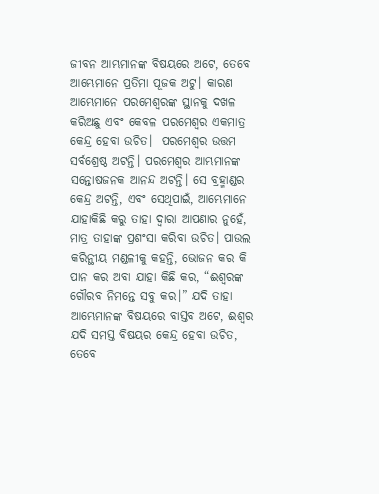ଜୀବନ ଆମ୍ଭମାନଙ୍କ ବିଷୟରେ ଅଟେ, ତେବେ ଆମ୍ଭେମାନେ ପ୍ରତିମା ପୂଜକ ଅଟୁ। କାରଣ ଆମ୍ଭେମାନେ ପରମେଶ୍ୱରଙ୍କ ସ୍ଥାନକୁ ଦଖଳ କରିଅଛୁ ଏବଂ କେବଳ ପରମେଶ୍ୱର ଏକମାତ୍ର କେନ୍ଦ୍ର ହେବା ଉଚିତ।  ପରମେଶ୍ୱର ଉତ୍ତମ ସର୍ବଶ୍ରେଷ୍ଠ ଅଟନ୍ତି। ପରମେଶ୍ୱର ଆମ୍ଭମାନଙ୍କ ସନ୍ତୋଷଜନକ ଆନନ୍ଦ ଅଟନ୍ତି। ସେ ବ୍ରହ୍ମାଣ୍ଡର କେନ୍ଦ୍ର ଅଟନ୍ତି, ଏବଂ ସେଥିପାଇଁ, ଆମ୍ଭେମାନେ ଯାହାକିଛି କରୁ ତାହା ଦ୍ୱାରା ଆପଣାର ନୁହେଁ, ମାତ୍ର ତାହାଙ୍କ ପ୍ରଶଂସା କରିବା ଉଚିତ। ପାଉଲ କରିନ୍ଥୀୟ ମଣ୍ଡଳୀକୁ କହନ୍ତି, ଭୋଜନ କର କି ପାନ କର ଅବା ଯାହା କିଛି କର, “ଈଶ୍ଵରଙ୍କ ଗୌରବ ନିମନ୍ତେ ସବୁ କର।” ଯଦି ତାହା ଆମ୍ଭେମାନଙ୍କ ବିଷୟରେ ବାସ୍ତବ ଅଟେ, ଈଶ୍ଵର ଯଦି ସମସ୍ତ ବିଷୟର କେନ୍ଦ୍ର ହେବା ଉଚିତ, ତେବେ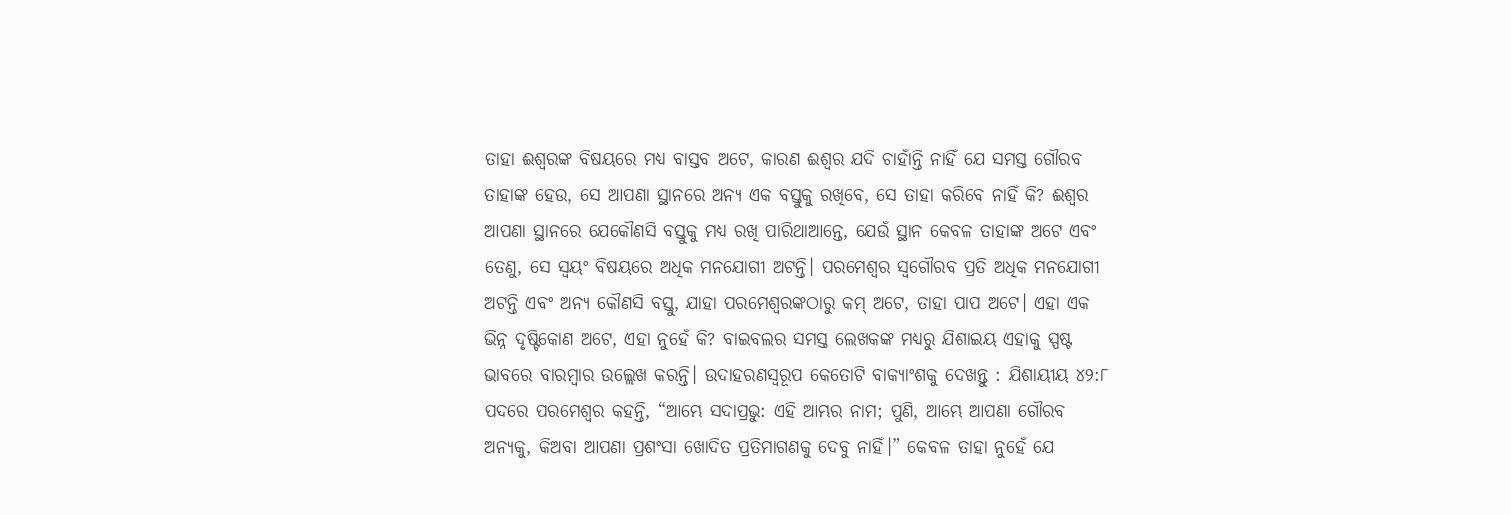ତାହା ଈଶ୍ଵରଙ୍କ ବିଷୟରେ ମଧ୍ୟ ବାସ୍ତବ ଅଟେ, କାରଣ ଈଶ୍ଵର ଯଦି ଚାହାଁନ୍ତି ନାହିଁ ଯେ ସମସ୍ତ ଗୌରବ ତାହାଙ୍କ ହେଉ, ସେ ଆପଣା ସ୍ଥାନରେ ଅନ୍ୟ ଏକ ବସ୍ତୁକୁ ରଖିବେ, ସେ ତାହା କରିବେ ନାହିଁ କି? ଈଶ୍ଵର ଆପଣା ସ୍ଥାନରେ ଯେକୌଣସି ବସ୍ତୁକୁ ମଧ୍ୟ ରଖି ପାରିଥାଆନ୍ତେ, ଯେଉଁ ସ୍ଥାନ କେବଳ ତାହାଙ୍କ ଅଟେ ଏବଂ ତେଣୁ, ସେ ସ୍ୱୟଂ ବିଷୟରେ ଅଧିକ ମନଯୋଗୀ ଅଟନ୍ତି। ପରମେଶ୍ୱର ସ୍ୱଗୌରବ ପ୍ରତି ଅଧିକ ମନଯୋଗୀ ଅଟନ୍ତି ଏବଂ ଅନ୍ୟ କୌଣସି ବସ୍ତୁ, ଯାହା ପରମେଶ୍ୱରଙ୍କଠାରୁ କମ୍ ଅଟେ, ତାହା ପାପ ଅଟେ। ଏହା ଏକ ଭିନ୍ନ ଦୃଷ୍ଟିକୋଣ ଅଟେ, ଏହା ନୁହେଁ କି? ବାଇବଲର ସମସ୍ତ ଲେଖକଙ୍କ ମଧ୍ୟରୁ ଯିଶାଇୟ ଏହାକୁ ସ୍ପଷ୍ଟ ଭାବରେ ବାରମ୍ବାର ଉଲ୍ଲେଖ କରନ୍ତି। ଉଦାହରଣସ୍ୱରୂପ କେତୋଟି ବାକ୍ୟାଂଶକୁ ଦେଖନ୍ତୁ : ଯିଶାୟୀୟ ୪୨:୮ ପଦରେ ପରମେଶ୍ୱର କହନ୍ତି, “ଆମ୍ଭେ ସଦାପ୍ରଭୁ: ଏହି ଆମ୍ଭର ନାମ; ପୁଣି, ଆମ୍ଭେ ଆପଣା ଗୌରବ ଅନ୍ୟକୁ, କିଅବା ଆପଣା ପ୍ରଶଂସା ଖୋଦିତ ପ୍ରତିମାଗଣକୁ ଦେବୁ ନାହିଁ।” କେବଳ ତାହା ନୁହେଁ ଯେ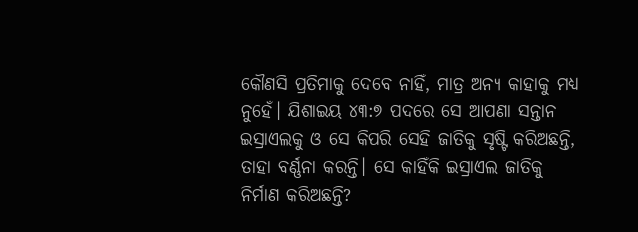କୌଣସି ପ୍ରତିମାକୁ ଦେବେ ନାହିଁ, ମାତ୍ର ଅନ୍ୟ କାହାକୁ ମଧ୍ୟ ନୁହେଁ। ଯିଶାଇୟ ୪୩:୭ ପଦରେ ସେ ଆପଣା ସନ୍ତାନ ଇସ୍ରାଏଲକୁ ଓ ସେ କିପରି ସେହି ଜାତିକୁ ସୃଷ୍ଟି କରିଅଛନ୍ତି, ତାହା ବର୍ଣ୍ଣନା କରନ୍ତି। ସେ କାହିଁକି ଇସ୍ରାଏଲ ଜାତିକୁ ନିର୍ମାଣ କରିଅଛନ୍ତି?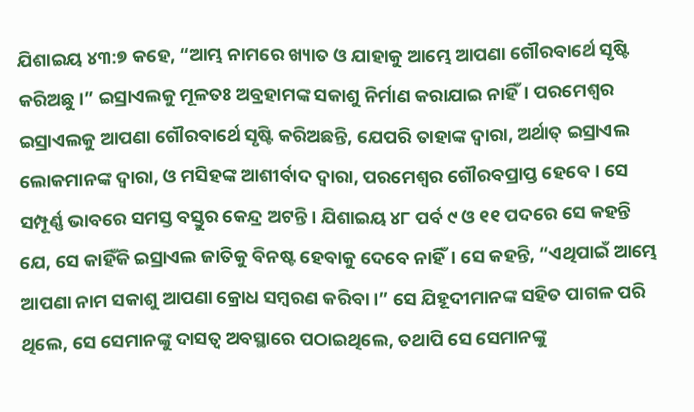ଯିଶାଇୟ ୪୩:୭ କହେ, “ଆମ୍ଭ ନାମରେ ଖ୍ୟାତ ଓ ଯାହାକୁ ଆମ୍ଭେ ଆପଣା ଗୌରବାର୍ଥେ ସୃଷ୍ଟି କରିଅଛୁ।” ଇସ୍ରାଏଲକୁ ମୂଳତଃ ଅବ୍ରହାମଙ୍କ ସକାଶୁ ନିର୍ମାଣ କରାଯାଇ ନାହିଁ। ପରମେଶ୍ୱର ଇସ୍ରାଏଲକୁ ଆପଣା ଗୌରବାର୍ଥେ ସୃଷ୍ଟି କରିଅଛନ୍ତି, ଯେପରି ତାହାଙ୍କ ଦ୍ୱାରା, ଅର୍ଥାତ୍ ଇସ୍ରାଏଲ ଲୋକମାନଙ୍କ ଦ୍ୱାରା, ଓ ମସିହଙ୍କ ଆଶୀର୍ବାଦ ଦ୍ୱାରା, ପରମେଶ୍ୱର ଗୌରବପ୍ରାପ୍ତ ହେବେ। ସେ ସମ୍ପୂର୍ଣ୍ଣ ଭାବରେ ସମସ୍ତ ବସ୍ତୁର କେନ୍ଦ୍ର ଅଟନ୍ତି। ଯିଶାଇୟ ୪୮ ପର୍ବ ୯ ଓ ୧୧ ପଦରେ ସେ କହନ୍ତି ଯେ, ସେ କାହିଁକି ଇସ୍ରାଏଲ ଜାତିକୁ ବିନଷ୍ଟ ହେବାକୁ ଦେବେ ନାହିଁ। ସେ କହନ୍ତି, “ଏଥିପାଇଁ ଆମ୍ଭେ ଆପଣା ନାମ ସକାଶୁ ଆପଣା କ୍ରୋଧ ସମ୍ଵରଣ କରିବା।” ସେ ଯିହୂଦୀମାନଙ୍କ ସହିତ ପାଗଳ ପରି ଥିଲେ, ସେ ସେମାନଙ୍କୁ ଦାସତ୍ୱ ଅବସ୍ଥାରେ ପଠାଇଥିଲେ, ତଥାପି ସେ ସେମାନଙ୍କୁ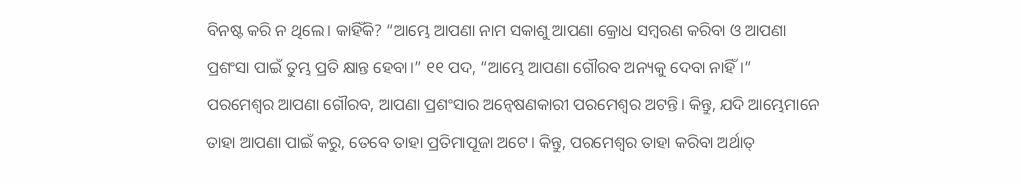ବିନଷ୍ଟ କରି ନ ଥିଲେ। କାହିଁକି? “ଆମ୍ଭେ ଆପଣା ନାମ ସକାଶୁ ଆପଣା କ୍ରୋଧ ସମ୍ଵରଣ କରିବା ଓ ଆପଣା ପ୍ରଶଂସା ପାଇଁ ତୁମ୍ଭ ପ୍ରତି କ୍ଷାନ୍ତ ହେବା।” ୧୧ ପଦ, “ଆମ୍ଭେ ଆପଣା ଗୌରବ ଅନ୍ୟକୁ ଦେବା ନାହିଁ।” ପରମେଶ୍ୱର ଆପଣା ଗୌରବ, ଆପଣା ପ୍ରଶଂସାର ଅନ୍ୱେଷଣକାରୀ ପରମେଶ୍ୱର ଅଟନ୍ତି। କିନ୍ତୁ, ଯଦି ଆମ୍ଭେମାନେ ତାହା ଆପଣା ପାଇଁ କରୁ, ତେବେ ତାହା ପ୍ରତିମାପୂଜା ଅଟେ। କିନ୍ତୁ, ପରମେଶ୍ୱର ତାହା କରିବା ଅର୍ଥାତ୍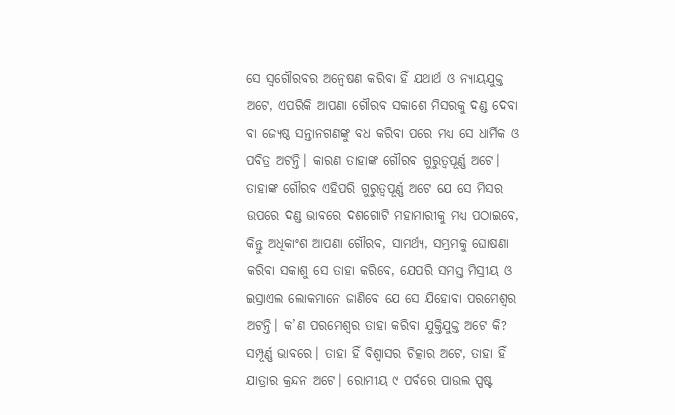ସେ ସ୍ୱଗୌରବର ଅନ୍ୱେଷଣ କରିବା ହିଁ ଯଥାର୍ଥ ଓ ନ୍ୟାୟଯୁକ୍ତ ଅଟେ, ଏପରିକି ଆପଣା ଗୌରବ ସକାଶେ ମିସରକୁ ଦଣ୍ଡ ଦେବା ବା ଜ୍ୟେଷ୍ଠ ସନ୍ତାନଗଣଙ୍କୁ ବଧ କରିବା ପରେ ମଧ୍ୟ ସେ ଧାର୍ମିକ ଓ ପବିତ୍ର ଅଟନ୍ତି। କାରଣ ତାହାଙ୍କ ଗୌରବ ଗୁରୁତ୍ୱପୂର୍ଣ୍ଣ ଅଟେ। ତାହାଙ୍କ ଗୌରବ ଏହିପରି ଗୁରୁତ୍ୱପୂର୍ଣ୍ଣ ଅଟେ ଯେ ସେ ମିସର ଉପରେ ଦଣ୍ଡ ଭାବରେ ଦଶଗୋଟି ମହାମାରୀକୁ ମଧ୍ୟ ପଠାଇବେ, କିନ୍ତୁ ଅଧିକାଂଶ ଆପଣା ଗୌରବ, ସାମର୍ଥ୍ୟ, ସମ୍ଭ୍ରମକୁ ଘୋଷଣା କରିବା ସକାଶୁ ସେ ତାହା କରିବେ, ଯେପରି ସମସ୍ତ ମିସ୍ରୀୟ ଓ ଇସ୍ରାଏଲ ଲୋକମାନେ ଜାଣିବେ ଯେ ସେ ଯିହୋବା ପରମେଶ୍ୱର ଅଟନ୍ତି। କ’ଣ ପରମେଶ୍ୱର ତାହା କରିବା ଯୁକ୍ତିଯୁକ୍ତ ଅଟେ କି? ସମ୍ପୂର୍ଣ୍ଣ ଭାବରେ। ତାହା ହିଁ ବିଶ୍ୱାସର ଚିତ୍କାର ଅଟେ, ତାହା ହିଁ ଯାତ୍ରାର କ୍ରନ୍ଦନ ଅଟେ। ରୋମୀୟ ୯ ପର୍ବରେ ପାଉଲ ସ୍ପଷ୍ଟ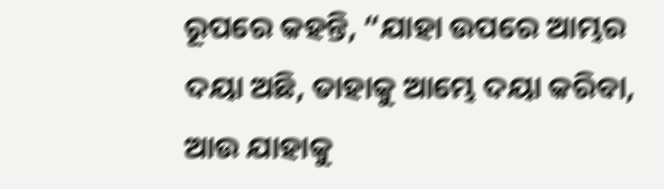ରୂପରେ କହନ୍ତି, “ଯାହା ଉପରେ ଆମ୍ଭର ଦୟା ଅଛି, ତାହାକୁ ଆମ୍ଭେ ଦୟା କରିବା, ଆଉ ଯାହାକୁ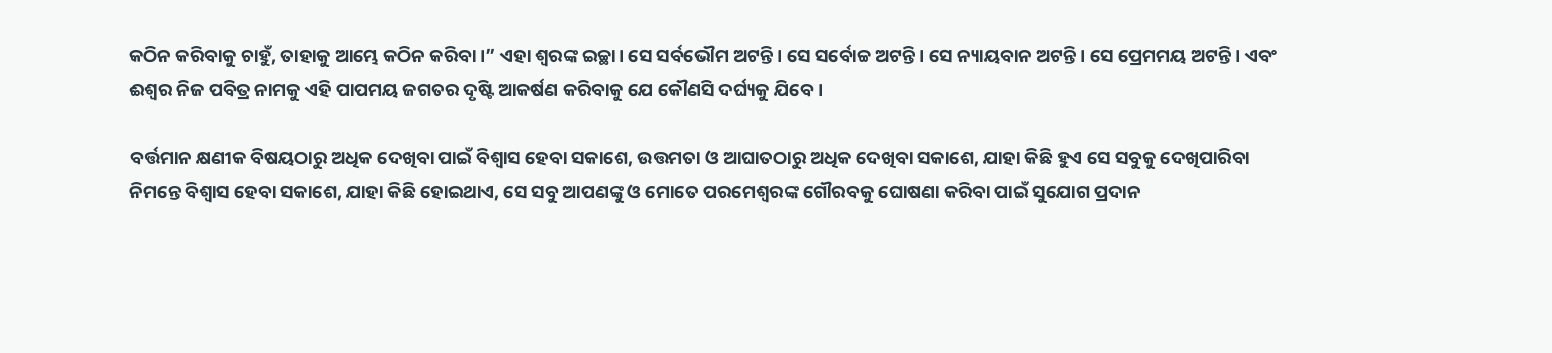କଠିନ କରିବାକୁ ଚାହୁଁ, ତାହାକୁ ଆମ୍ଭେ କଠିନ କରିବା।” ଏହା ଶ୍ୱରଙ୍କ ଇଚ୍ଛା। ସେ ସର୍ବଭୌମ ଅଟନ୍ତି। ସେ ସର୍ବୋଚ୍ଚ ଅଟନ୍ତି। ସେ ନ୍ୟାୟବାନ ଅଟନ୍ତି। ସେ ପ୍ରେମମୟ ଅଟନ୍ତି। ଏବଂ ଈଶ୍ଵର ନିଜ ପବିତ୍ର ନାମକୁ ଏହି ପାପମୟ ଜଗତର ଦୃଷ୍ଟି ଆକର୍ଷଣ କରିବାକୁ ଯେ କୌଣସି ଦର୍ଘ୍ୟକୁ ଯିବେ।

ବର୍ତ୍ତମାନ କ୍ଷଣୀକ ବିଷୟଠାରୁ ଅଧିକ ଦେଖିବା ପାଇଁ ବିଶ୍ୱାସ ହେବା ସକାଶେ, ଉତ୍ତମତା ଓ ଆଘାତଠାରୁ ଅଧିକ ଦେଖିବା ସକାଶେ, ଯାହା କିଛି ହୁଏ ସେ ସବୁକୁ ଦେଖିପାରିବା ନିମନ୍ତେ ବିଶ୍ୱାସ ହେବା ସକାଶେ, ଯାହା କିଛି ହୋଇଥାଏ, ସେ ସବୁ ଆପଣଙ୍କୁ ଓ ମୋତେ ପରମେଶ୍ୱରଙ୍କ ଗୌରବକୁ ଘୋଷଣା କରିବା ପାଇଁ ସୁଯୋଗ ପ୍ରଦାନ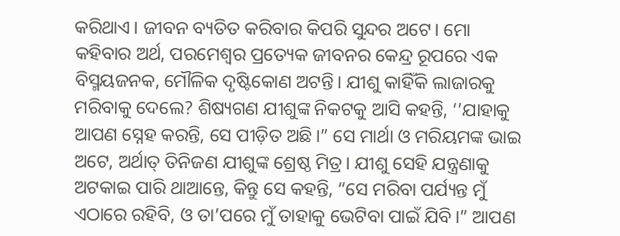କରିଥାଏ। ଜୀବନ ବ୍ୟତିତ କରିବାର କିପରି ସୁନ୍ଦର ଅଟେ। ମୋ କହିବାର ଅର୍ଥ, ପରମେଶ୍ୱର ପ୍ରତ୍ୟେକ ଜୀବନର କେନ୍ଦ୍ର ରୂପରେ ଏକ  ବିସ୍ମୟଜନକ, ମୌଳିକ ଦୃଷ୍ଟିକୋଣ ଅଟନ୍ତି। ଯୀଶୁ କାହିଁକି ଲାଜାରକୁ ମରିବାକୁ ଦେଲେ? ଶିଷ୍ୟଗଣ ଯୀଶୁଙ୍କ ନିକଟକୁ ଆସି କହନ୍ତି, ‘’ଯାହାକୁ ଆପଣ ସ୍ନେହ କରନ୍ତି, ସେ ପୀଡ଼ିତ ଅଛି।” ସେ ମାର୍ଥା ଓ ମରିୟମଙ୍କ ଭାଇ ଅଟେ, ଅର୍ଥାତ୍ ତିନିଜଣ ଯୀଶୁଙ୍କ ଶ୍ରେଷ୍ଠ ମିତ୍ର। ଯୀଶୁ ସେହି ଯନ୍ତ୍ରଣାକୁ ଅଟକାଇ ପାରି ଥାଆନ୍ତେ, କିନ୍ତୁ ସେ କହନ୍ତି, “ସେ ମରିବା ପର୍ଯ୍ୟନ୍ତ ମୁଁ ଏଠାରେ ରହିବି, ଓ ତା’ପରେ ମୁଁ ତାହାକୁ ଭେଟିବା ପାଇଁ ଯିବି।” ଆପଣ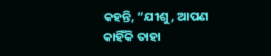କହନ୍ତି, “ଯୀଶୁ, ଆପଣ କାହିଁକି ତାହା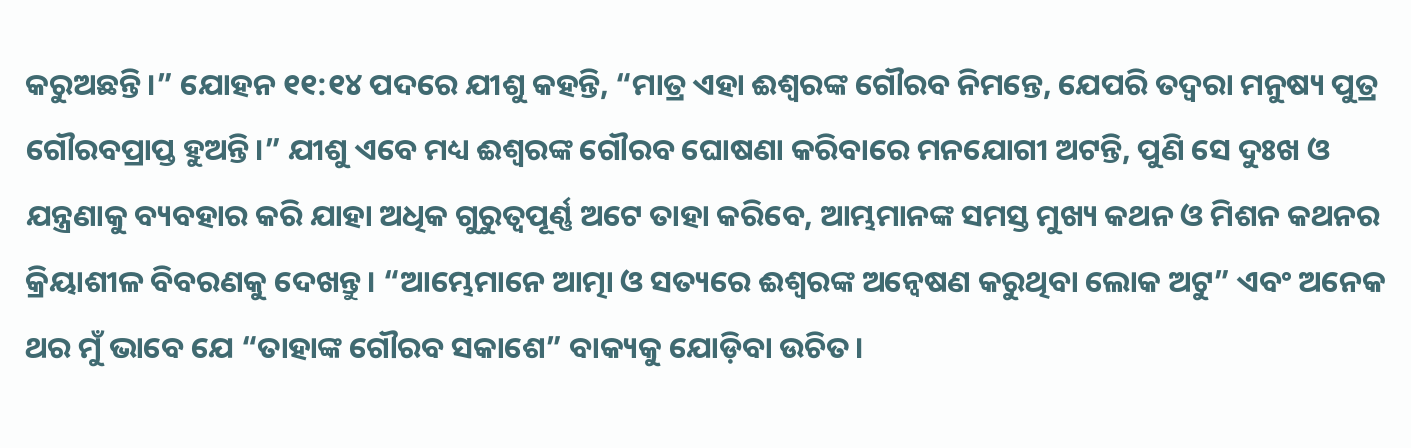କରୁଅଛନ୍ତି।” ଯୋହନ ୧୧:୧୪ ପଦରେ ଯୀଶୁ କହନ୍ତି, “ମାତ୍ର ଏହା ଈଶ୍ଵରଙ୍କ ଗୌରବ ନିମନ୍ତେ, ଯେପରି ତଦ୍ଵରା ମନୁଷ୍ୟ ପୁତ୍ର ଗୌରବପ୍ରାପ୍ତ ହୁଅନ୍ତି।” ଯୀଶୁ ଏବେ ମଧ୍ୟ ଈଶ୍ୱରଙ୍କ ଗୌରବ ଘୋଷଣା କରିବାରେ ମନଯୋଗୀ ଅଟନ୍ତି, ପୁଣି ସେ ଦୁଃଖ ଓ ଯନ୍ତ୍ରଣାକୁ ବ୍ୟବହାର କରି ଯାହା ଅଧିକ ଗୁରୁତ୍ୱପୂର୍ଣ୍ଣ ଅଟେ ତାହା କରିବେ, ଆମ୍ଭମାନଙ୍କ ସମସ୍ତ ମୁଖ୍ୟ କଥନ ଓ ମିଶନ କଥନର କ୍ରିୟାଶୀଳ ବିବରଣକୁ ଦେଖନ୍ତୁ। “ଆମ୍ଭେମାନେ ଆତ୍ମା ଓ ସତ୍ୟରେ ଈଶ୍ୱରଙ୍କ ଅନ୍ୱେଷଣ କରୁଥିବା ଲୋକ ଅଟୁ” ଏବଂ ଅନେକ ଥର ମୁଁ ଭାବେ ଯେ “ତାହାଙ୍କ ଗୌରବ ସକାଶେ” ବାକ୍ୟକୁ ଯୋଡ଼ିବା ଉଚିତ।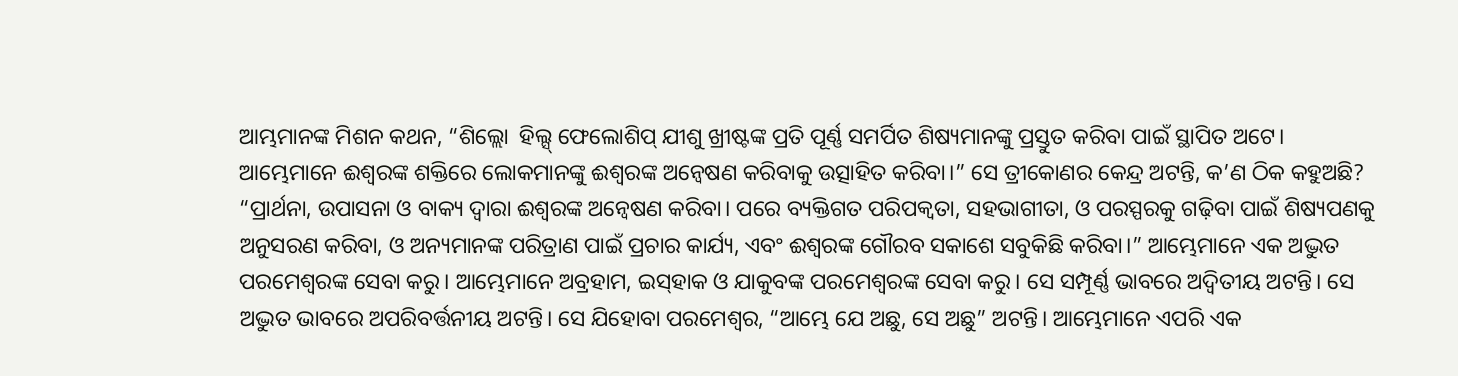ଆମ୍ଭମାନଙ୍କ ମିଶନ କଥନ, “ଶିଲ୍ଲୋ  ହିଲ୍ସ୍‌ ଫେଲୋଶିପ୍ ଯୀଶୁ ଖ୍ରୀଷ୍ଟଙ୍କ ପ୍ରତି ପୂର୍ଣ୍ଣ ସମର୍ପିତ ଶିଷ୍ୟମାନଙ୍କୁ ପ୍ରସ୍ତୁତ କରିବା ପାଇଁ ସ୍ଥାପିତ ଅଟେ। ଆମ୍ଭେମାନେ ଈଶ୍ୱରଙ୍କ ଶକ୍ତିରେ ଲୋକମାନଙ୍କୁ ଈଶ୍ୱରଙ୍କ ଅନ୍ୱେଷଣ କରିବାକୁ ଉତ୍ସାହିତ କରିବା।” ସେ ତ୍ରୀକୋଣର କେନ୍ଦ୍ର ଅଟନ୍ତି, କ’ଣ ଠିକ କହୁଅଛି? “ପ୍ରାର୍ଥନା, ଉପାସନା ଓ ବାକ୍ୟ ଦ୍ୱାରା ଈଶ୍ୱରଙ୍କ ଅନ୍ୱେଷଣ କରିବା। ପରେ ବ୍ୟକ୍ତିଗତ ପରିପକ୍ୱତା, ସହଭାଗୀତା, ଓ ପରସ୍ପରକୁ ଗଢ଼ିବା ପାଇଁ ଶିଷ୍ୟପଣକୁ ଅନୁସରଣ କରିବା, ଓ ଅନ୍ୟମାନଙ୍କ ପରିତ୍ରାଣ ପାଇଁ ପ୍ରଚାର କାର୍ଯ୍ୟ, ଏବଂ ଈଶ୍ୱରଙ୍କ ଗୌରବ ସକାଶେ ସବୁକିଛି କରିବା।” ଆମ୍ଭେମାନେ ଏକ ଅଦ୍ଭୁତ ପରମେଶ୍ୱରଙ୍କ ସେବା କରୁ। ଆମ୍ଭେମାନେ ଅବ୍ରହାମ, ଇସ୍‌ହାକ ଓ ଯାକୁବଙ୍କ ପରମେଶ୍ୱରଙ୍କ ସେବା କରୁ। ସେ ସମ୍ପୂର୍ଣ୍ଣ ଭାବରେ ଅଦ୍ୱିତୀୟ ଅଟନ୍ତି। ସେ ଅଦ୍ଭୁତ ଭାବରେ ଅପରିବର୍ତ୍ତନୀୟ ଅଟନ୍ତି। ସେ ଯିହୋବା ପରମେଶ୍ୱର, “ଆମ୍ଭେ ଯେ ଅଛୁ, ସେ ଅଛୁ” ଅଟନ୍ତି। ଆମ୍ଭେମାନେ ଏପରି ଏକ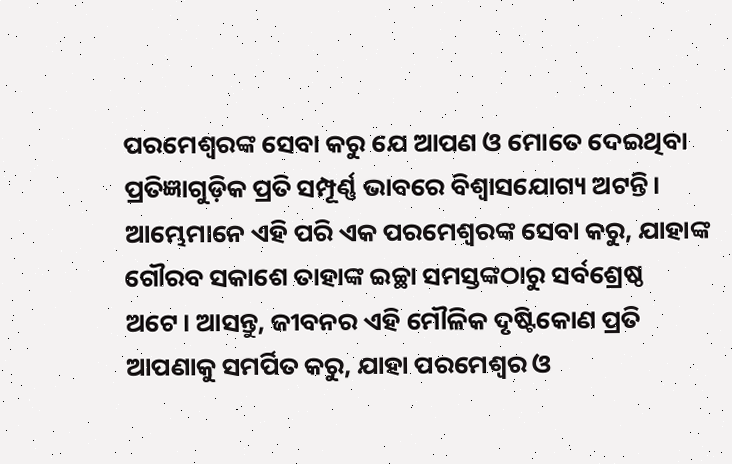ପରମେଶ୍ୱରଙ୍କ ସେବା କରୁ ଯେ ଆପଣ ଓ ମୋତେ ଦେଇଥିବା ପ୍ରତିଜ୍ଞାଗୁଡ଼ିକ ପ୍ରତି ସମ୍ପୂର୍ଣ୍ଣ ଭାବରେ ବିଶ୍ୱାସଯୋଗ୍ୟ ଅଟନ୍ତି। ଆମ୍ଭେମାନେ ଏହି ପରି ଏକ ପରମେଶ୍ୱରଙ୍କ ସେବା କରୁ, ଯାହାଙ୍କ ଗୌରବ ସକାଶେ ତାହାଙ୍କ ଇଚ୍ଛା ସମସ୍ତଙ୍କଠାରୁ ସର୍ବଶ୍ରେଷ୍ଠ ଅଟେ। ଆସନ୍ତୁ, ଜୀବନର ଏହି ମୌଳିକ ଦୃଷ୍ଟିକୋଣ ପ୍ରତି ଆପଣାକୁ ସମର୍ପିତ କରୁ, ଯାହା ପରମେଶ୍ୱର ଓ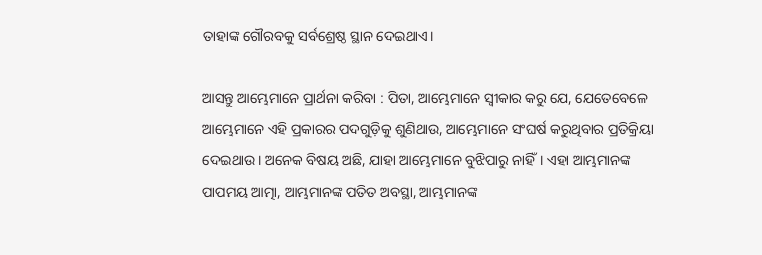ତାହାଙ୍କ ଗୌରବକୁ ସର୍ବଶ୍ରେଷ୍ଠ ସ୍ଥାନ ଦେଇଥାଏ।

ଆସନ୍ତୁ ଆମ୍ଭେମାନେ ପ୍ରାର୍ଥନା କରିବା : ପିତା, ଆମ୍ଭେମାନେ ସ୍ୱୀକାର କରୁ ଯେ, ଯେତେବେଳେ ଆମ୍ଭେମାନେ ଏହି ପ୍ରକାରର ପଦଗୁଡ଼ିକୁ ଶୁଣିଥାଉ, ଆମ୍ଭେମାନେ ସଂଘର୍ଷ କରୁଥିବାର ପ୍ରତିକ୍ରିୟା ଦେଇଥାଉ। ଅନେକ ବିଷୟ ଅଛି, ଯାହା ଆମ୍ଭେମାନେ ବୁଝିପାରୁ ନାହିଁ। ଏହା ଆମ୍ଭମାନଙ୍କ ପାପମୟ ଆତ୍ମା, ଆମ୍ଭମାନଙ୍କ ପତିତ ଅବସ୍ଥା, ଆମ୍ଭମାନଙ୍କ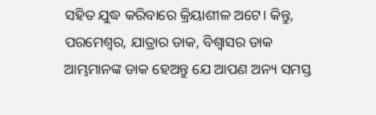ସହିତ ଯୁଦ୍ଧ କରିବାରେ କ୍ରିୟାଶୀଳ ଅଟେ। କିନ୍ତୁ, ପରମେଶ୍ୱର, ଯାତ୍ରାର ଡାକ, ବିଶ୍ୱାସର ଡାକ ଆମ୍ଭମାନଙ୍କ ଡାକ ହେଅନ୍ତୁ ଯେ ଆପଣ ଅନ୍ୟ ସମସ୍ତ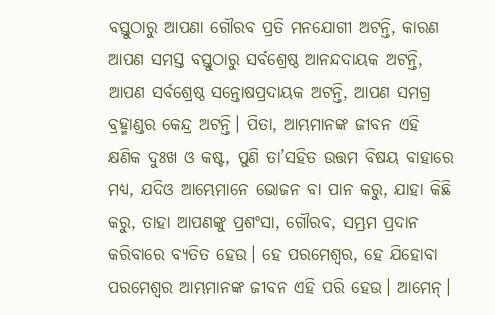ବସ୍ତୁଠାରୁ ଆପଣା ଗୌରବ ପ୍ରତି ମନଯୋଗୀ ଅଟନ୍ତି, କାରଣ ଆପଣ ସମସ୍ତ ବସ୍ତୁଠାରୁ ସର୍ବଶ୍ରେଷ୍ଠ ଆନନ୍ଦଦାୟକ ଅଟନ୍ତି, ଆପଣ ସର୍ବଶ୍ରେଷ୍ଠ ସନ୍ତୋଷପ୍ରଦାୟକ ଅଟନ୍ତି, ଆପଣ ସମଗ୍ର ବ୍ରହ୍ମାଣ୍ଡର କେନ୍ଦ୍ର ଅଟନ୍ତି। ପିତା, ଆମ୍ଭମାନଙ୍କ ଜୀବନ ଏହି କ୍ଷଣିକ ଦୁଃଖ ଓ କଷ୍ଟ, ପୁଣି ତା’ସହିତ ଉତ୍ତମ ବିଷୟ ବାହାରେ ମଧ୍ୟ, ଯଦିଓ ଆମ୍ଭେମାନେ ଭୋଜନ ବା ପାନ କରୁ, ଯାହା କିଛି କରୁ, ତାହା ଆପଣଙ୍କୁ ପ୍ରଶଂସା, ଗୌରବ, ସମ୍ଭ୍ରମ ପ୍ରଦାନ କରିବାରେ ବ୍ୟତିତ ହେଉ। ହେ ପରମେଶ୍ୱର, ହେ ଯିହୋବା ପରମେଶ୍ୱର ଆମ୍ଭମାନଙ୍କ ଜୀବନ ଏହି ପରି ହେଉ। ଆମେନ୍।